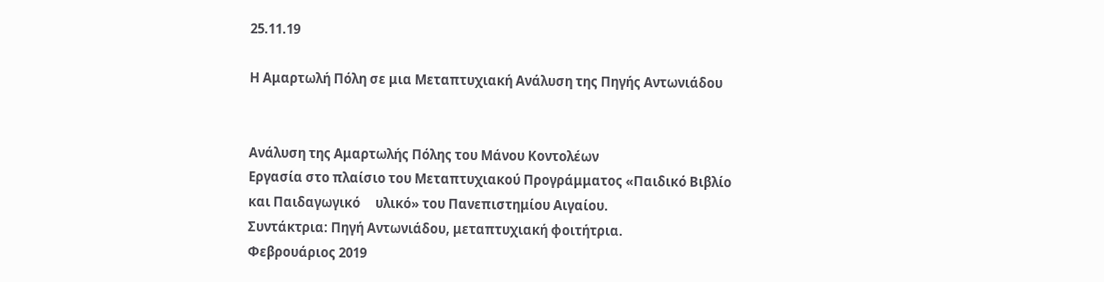25.11.19

Η Αμαρτωλή Πόλη σε μια Μεταπτυχιακή Ανάλυση της Πηγής Αντωνιάδου


Ανάλυση της Αμαρτωλής Πόλης του Μάνου Κοντολέων
Εργασία στο πλαίσιο του Μεταπτυχιακού Προγράμματος «Παιδικό Βιβλίο και Παιδαγωγικό     υλικό» του Πανεπιστημίου Αιγαίου.
Συντάκτρια: Πηγή Αντωνιάδου, μεταπτυχιακή φοιτήτρια.
Φεβρουάριος 2019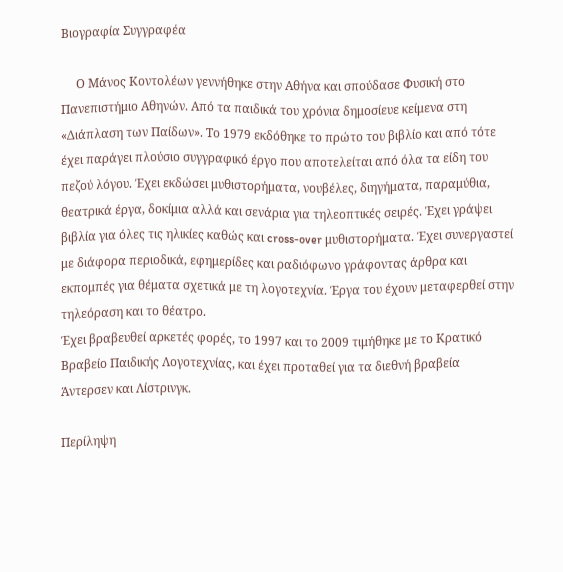Βιογραφία Συγγραφέα

     Ο Μάνος Κοντολέων γεννήθηκε στην Αθήνα και σπούδασε Φυσική στο Πανεπιστήμιο Αθηνών. Από τα παιδικά του χρόνια δημοσίευε κείμενα στη «Διάπλαση των Παίδων». Το 1979 εκδόθηκε το πρώτο του βιβλίο και από τότε έχει παράγει πλούσιο συγγραφικό έργο που αποτελείται από όλα τα είδη του πεζού λόγου. Έχει εκδώσει μυθιστορήματα, νουβέλες, διηγήματα, παραμύθια, θεατρικά έργα, δοκίμια αλλά και σενάρια για τηλεοπτικές σειρές. Έχει γράψει βιβλία για όλες τις ηλικίες καθώς και cross-over μυθιστορήματα. Έχει συνεργαστεί με διάφορα περιοδικά, εφημερίδες και ραδιόφωνο γράφοντας άρθρα και εκπομπές για θέματα σχετικά με τη λογοτεχνία. Έργα του έχουν μεταφερθεί στην τηλεόραση και το θέατρο.
Έχει βραβευθεί αρκετές φορές, το 1997 και το 2009 τιμήθηκε με το Κρατικό Βραβείο Παιδικής Λογοτεχνίας, και έχει προταθεί για τα διεθνή βραβεία Άντερσεν και Λίστρινγκ.

Περίληψη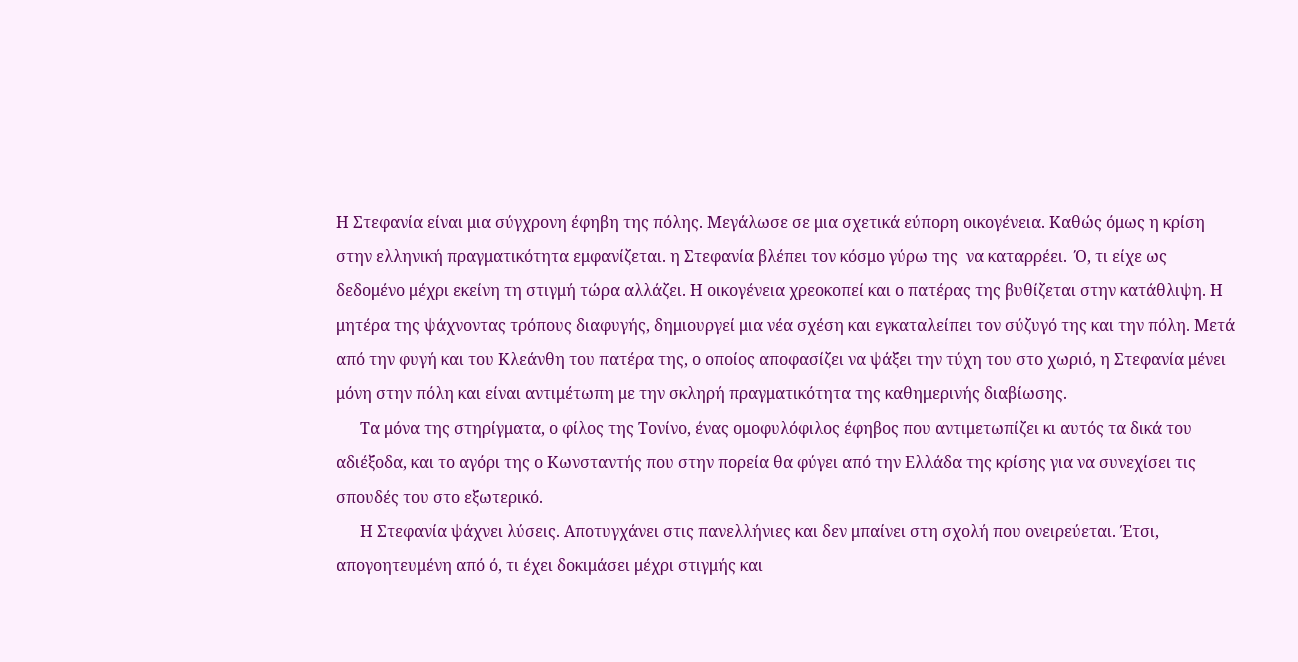Η Στεφανία είναι μια σύγχρονη έφηβη της πόλης. Μεγάλωσε σε μια σχετικά εύπορη οικογένεια. Καθώς όμως η κρίση στην ελληνική πραγματικότητα εμφανίζεται. η Στεφανία βλέπει τον κόσμο γύρω της  να καταρρέει.  Ό, τι είχε ως δεδομένο μέχρι εκείνη τη στιγμή τώρα αλλάζει. Η οικογένεια χρεοκοπεί και ο πατέρας της βυθίζεται στην κατάθλιψη. Η μητέρα της ψάχνοντας τρόπους διαφυγής, δημιουργεί μια νέα σχέση και εγκαταλείπει τον σύζυγό της και την πόλη. Μετά από την φυγή και του Κλεάνθη του πατέρα της, ο οποίος αποφασίζει να ψάξει την τύχη του στο χωριό, η Στεφανία μένει μόνη στην πόλη και είναι αντιμέτωπη με την σκληρή πραγματικότητα της καθημερινής διαβίωσης.
      Τα μόνα της στηρίγματα, ο φίλος της Τονίνο, ένας ομοφυλόφιλος έφηβος που αντιμετωπίζει κι αυτός τα δικά του αδιέξοδα, και το αγόρι της ο Κωνσταντής που στην πορεία θα φύγει από την Ελλάδα της κρίσης για να συνεχίσει τις σπουδές του στο εξωτερικό.
      Η Στεφανία ψάχνει λύσεις. Αποτυγχάνει στις πανελλήνιες και δεν μπαίνει στη σχολή που ονειρεύεται. Έτσι, απογοητευμένη από ό, τι έχει δοκιμάσει μέχρι στιγμής και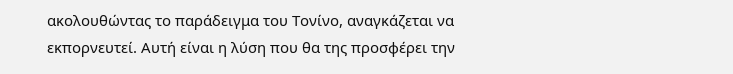ακολουθώντας το παράδειγμα του Τονίνο, αναγκάζεται να εκπορνευτεί. Αυτή είναι η λύση που θα της προσφέρει την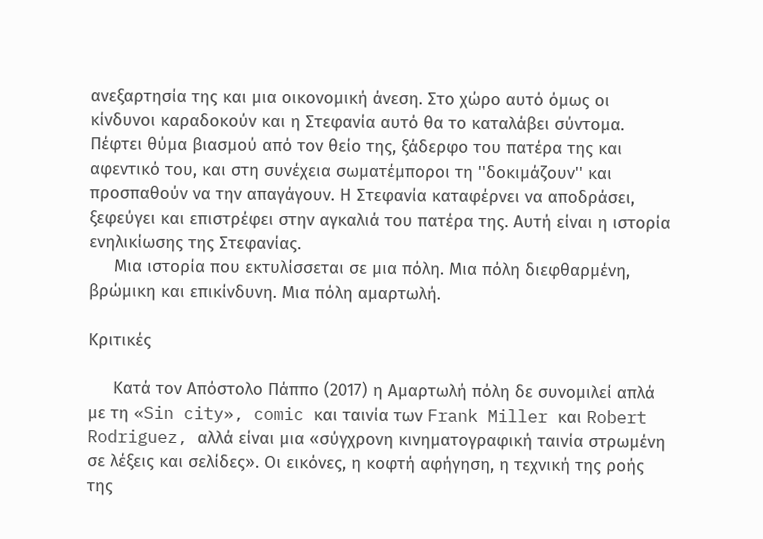ανεξαρτησία της και μια οικονομική άνεση. Στο χώρο αυτό όμως οι κίνδυνοι καραδοκούν και η Στεφανία αυτό θα το καταλάβει σύντομα. Πέφτει θύμα βιασμού από τον θείο της, ξάδερφο του πατέρα της και αφεντικό του, και στη συνέχεια σωματέμποροι τη ''δοκιμάζουν'' και προσπαθούν να την απαγάγουν. Η Στεφανία καταφέρνει να αποδράσει, ξεφεύγει και επιστρέφει στην αγκαλιά του πατέρα της. Αυτή είναι η ιστορία ενηλικίωσης της Στεφανίας.
     Μια ιστορία που εκτυλίσσεται σε μια πόλη. Μια πόλη διεφθαρμένη, βρώμικη και επικίνδυνη. Μια πόλη αμαρτωλή.

Κριτικές

     Κατά τον Απόστολο Πάππο (2017) η Αμαρτωλή πόλη δε συνομιλεί απλά με τη «Sin city», comic και ταινία των Frank Miller και Robert Rodriguez, αλλά είναι μια «σύγχρονη κινηματογραφική ταινία στρωμένη σε λέξεις και σελίδες». Οι εικόνες, η κοφτή αφήγηση, η τεχνική της ροής της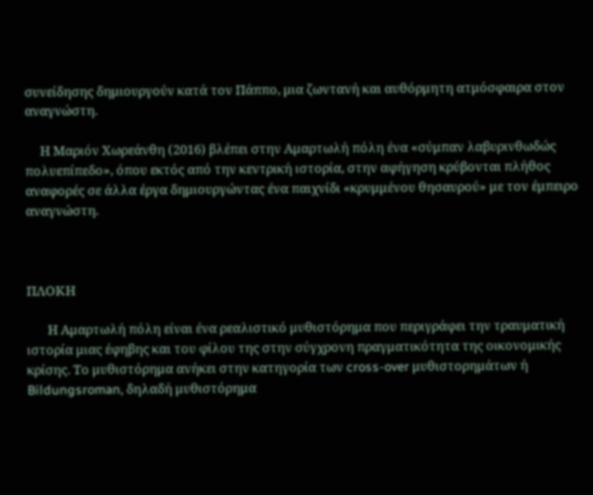συνείδησης δημιουργούν κατά τον Πάππο, μια ζωντανή και αυθόρμητη ατμόσφαιρα στον αναγνώστη.

     Η Μαριόν Χωρεάνθη (2016) βλέπει στην Αμαρτωλή πόλη ένα «σύμπαν λαβυρινθωδώς πολυεπίπεδο», όπου εκτός από την κεντρική ιστορία, στην αφήγηση κρύβονται πλήθος αναφορές σε άλλα έργα δημιουργώντας ένα παιχνίδι «κρυμμένου θησαυρού» με τον έμπειρο αναγνώστη.



ΠΛΟΚΗ

       Η Αμαρτωλή πόλη είναι ένα ρεαλιστικό μυθιστόρημα που περιγράφει την τραυματική ιστορία μιας έφηβης και του φίλου της στην σύγχρονη πραγματικότητα της οικονομικής κρίσης. Το μυθιστόρημα ανήκει στην κατηγορία των cross-over μυθιστορημάτων ή Bildungsroman, δηλαδή μυθιστόρημα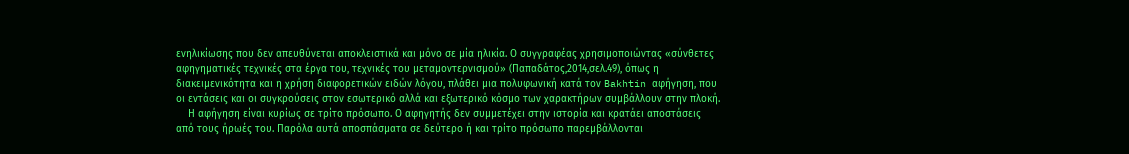ενηλικίωσης που δεν απευθύνεται αποκλειστικά και μόνο σε μία ηλικία. Ο συγγραφέας χρησιμοποιώντας «σύνθετες αφηγηματικές τεχνικές στα έργα του, τεχνικές του μεταμοντερνισμού» (Παπαδάτος,2014,σελ.49), όπως η διακειμενικότητα και η χρήση διαφορετικών ειδών λόγου, πλάθει μια πολυφωνική κατά τον Bakhtin αφήγηση, που οι εντάσεις και οι συγκρούσεις στον εσωτερικό αλλά και εξωτερικό κόσμο των χαρακτήρων συμβάλλουν στην πλοκή.
    Η αφήγηση είναι κυρίως σε τρίτο πρόσωπο. Ο αφηγητής δεν συμμετέχει στην ιστορία και κρατάει αποστάσεις από τους ήρωές του. Παρόλα αυτά αποσπάσματα σε δεύτερο ή και τρίτο πρόσωπο παρεμβάλλονται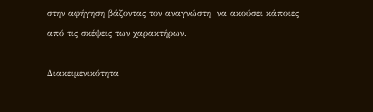στην αφήγηση βάζοντας τον αναγνώστη  να ακούσει κάποιες από τις σκέψεις των χαρακτήρων.

Διακειμενικότητα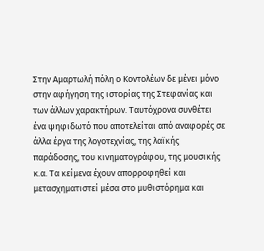Στην Αμαρτωλή πόλη ο Κοντολέων δε μένει μόνο στην αφήγηση της ιστορίας της Στεφανίας και των άλλων χαρακτήρων. Ταυτόχρονα συνθέτει ένα ψηφιδωτό που αποτελείται από αναφορές σε άλλα έργα της λογοτεχνίας, της λαϊκής παράδοσης, του κινηματογράφου, της μουσικής κ.α. Τα κείμενα έχουν απορροφηθεί και μετασχηματιστεί μέσα στο μυθιστόρημα και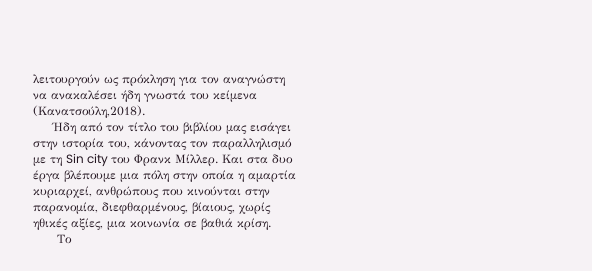λειτουργούν ως πρόκληση για τον αναγνώστη να ανακαλέσει ήδη γνωστά του κείμενα (Κανατσούλη,2018).
     Ήδη από τον τίτλο του βιβλίου μας εισάγει στην ιστορία του, κάνοντας τον παραλληλισμό με τη Sin city του Φρανκ Μίλλερ. Και στα δυο έργα βλέπουμε μια πόλη στην οποία η αμαρτία κυριαρχεί, ανθρώπους που κινούνται στην παρανομία, διεφθαρμένους, βίαιους, χωρίς ηθικές αξίες, μια κοινωνία σε βαθιά κρίση.
      Το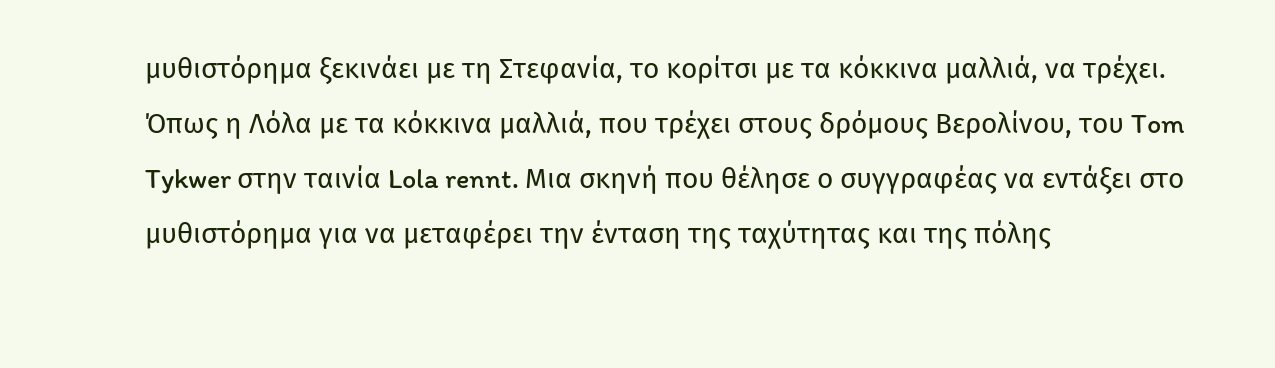μυθιστόρημα ξεκινάει με τη Στεφανία, το κορίτσι με τα κόκκινα μαλλιά, να τρέχει. Όπως η Λόλα με τα κόκκινα μαλλιά, που τρέχει στους δρόμους Βερολίνου, του Tom Tykwer στην ταινία Lola rennt. Μια σκηνή που θέλησε ο συγγραφέας να εντάξει στο μυθιστόρημα για να μεταφέρει την ένταση της ταχύτητας και της πόλης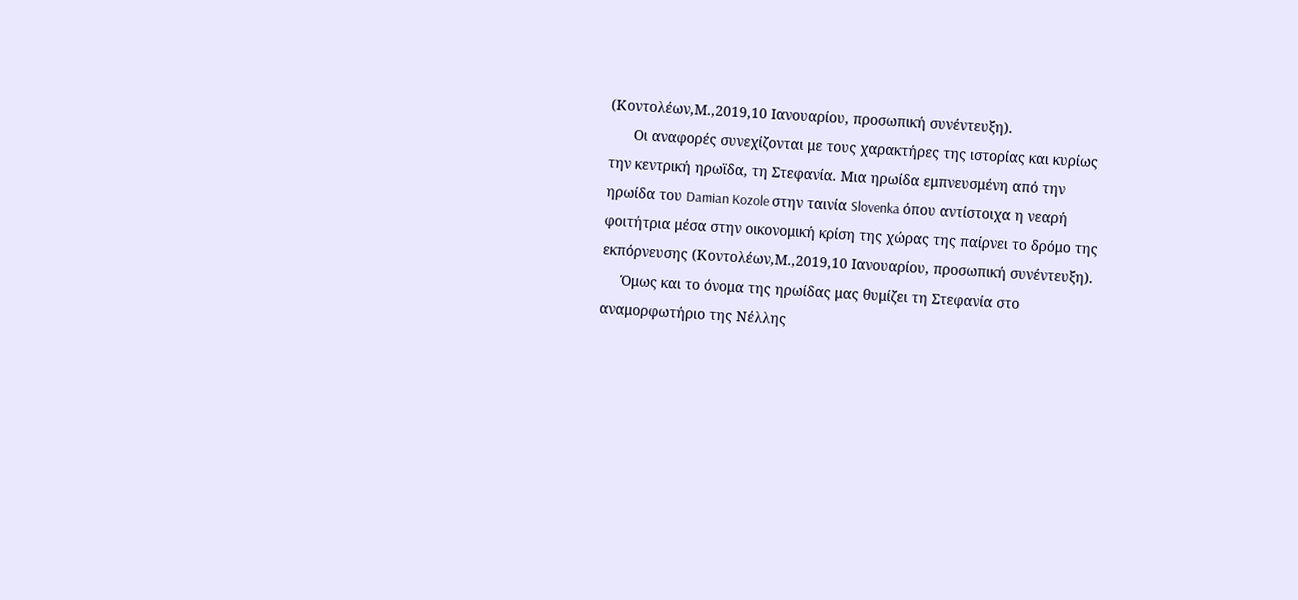(Κοντολέων,Μ.,2019,10 Ιανουαρίου, προσωπική συνέντευξη).
      Οι αναφορές συνεχίζονται με τους χαρακτήρες της ιστορίας και κυρίως την κεντρική ηρωϊδα, τη Στεφανία. Μια ηρωίδα εμπνευσμένη από την ηρωίδα του Damian Kozole στην ταινία Slovenka όπου αντίστοιχα η νεαρή φοιτήτρια μέσα στην οικονομική κρίση της χώρας της παίρνει το δρόμο της εκπόρνευσης (Κοντολέων,Μ.,2019,10 Ιανουαρίου, προσωπική συνέντευξη).
     Όμως και το όνομα της ηρωίδας μας θυμίζει τη Στεφανία στο αναμορφωτήριο της Νέλλης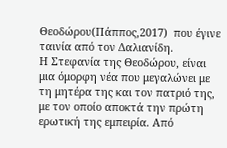Θεοδώρου(Πάππος,2017)  που έγινε ταινία από τον Δαλιανίδη.
Η Στεφανία της Θεοδώρου, είναι μια όμορφη νέα που μεγαλώνει με τη μητέρα της και τον πατριό της, με τον οποίο αποκτά την πρώτη ερωτική της εμπειρία. Από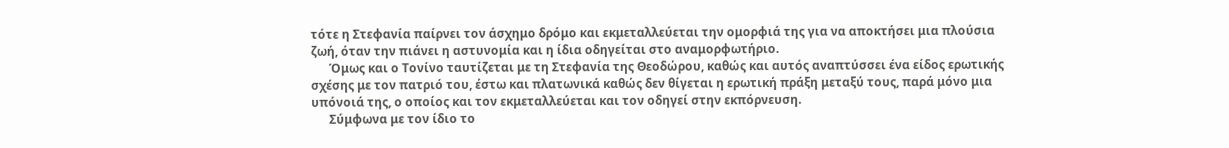τότε η Στεφανία παίρνει τον άσχημο δρόμο και εκμεταλλεύεται την ομορφιά της για να αποκτήσει μια πλούσια ζωή, όταν την πιάνει η αστυνομία και η ίδια οδηγείται στο αναμορφωτήριο.
      Όμως και ο Τονίνο ταυτίζεται με τη Στεφανία της Θεοδώρου, καθώς και αυτός αναπτύσσει ένα είδος ερωτικής σχέσης με τον πατριό του, έστω και πλατωνικά καθώς δεν θίγεται η ερωτική πράξη μεταξύ τους, παρά μόνο μια υπόνοιά της, ο οποίος και τον εκμεταλλεύεται και τον οδηγεί στην εκπόρνευση.
      Σύμφωνα με τον ίδιο το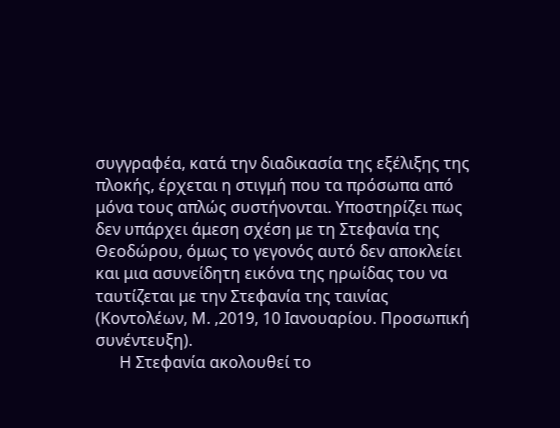συγγραφέα, κατά την διαδικασία της εξέλιξης της πλοκής, έρχεται η στιγμή που τα πρόσωπα από μόνα τους απλώς συστήνονται. Υποστηρίζει πως δεν υπάρχει άμεση σχέση με τη Στεφανία της Θεοδώρου, όμως το γεγονός αυτό δεν αποκλείει και μια ασυνείδητη εικόνα της ηρωίδας του να ταυτίζεται με την Στεφανία της ταινίας (Κοντολέων, Μ. ,2019, 10 Ιανουαρίου. Προσωπική συνέντευξη).
      Η Στεφανία ακολουθεί το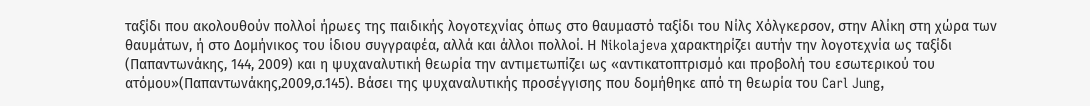ταξίδι που ακολουθούν πολλοί ήρωες της παιδικής λογοτεχνίας όπως στο θαυμαστό ταξίδι του Νίλς Χόλγκερσον, στην Αλίκη στη χώρα των θαυμάτων, ή στο Δομήνικος του ίδιου συγγραφέα, αλλά και άλλοι πολλοί. Η Nikolajeva χαρακτηρίζει αυτήν την λογοτεχνία ως ταξίδι (Παπαντωνάκης, 144, 2009) και η ψυχαναλυτική θεωρία την αντιμετωπίζει ως «αντικατοπτρισμό και προβολή του εσωτερικού του ατόμου»(Παπαντωνάκης,2009,σ.145). Βάσει της ψυχαναλυτικής προσέγγισης που δομήθηκε από τη θεωρία του Carl Jung,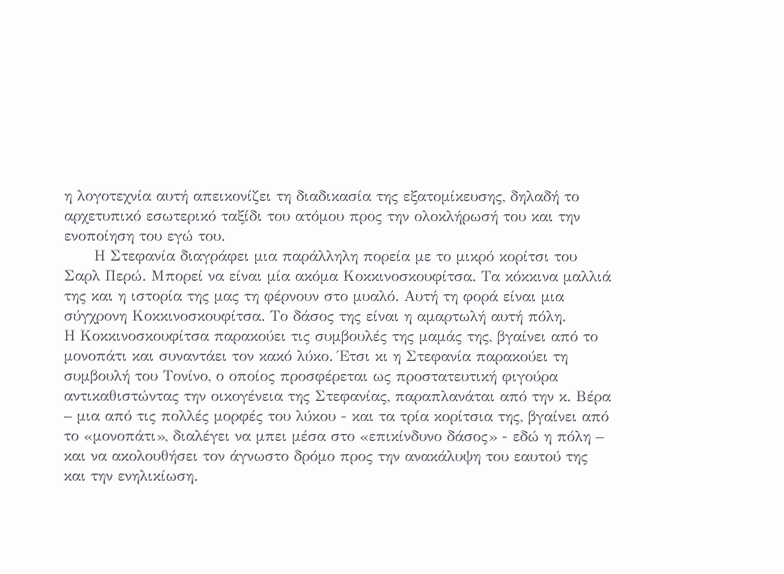η λογοτεχνία αυτή απεικονίζει τη διαδικασία της εξατομίκευσης, δηλαδή το αρχετυπικό εσωτερικό ταξίδι του ατόμου προς την ολοκλήρωσή του και την ενοποίηση του εγώ του.
      Η Στεφανία διαγράφει μια παράλληλη πορεία με το μικρό κορίτσι του Σαρλ Περώ. Μπορεί να είναι μία ακόμα Κοκκινοσκουφίτσα. Τα κόκκινα μαλλιά της και η ιστορία της μας τη φέρνουν στο μυαλό. Αυτή τη φορά είναι μια σύγχρονη Κοκκινοσκουφίτσα. Το δάσος της είναι η αμαρτωλή αυτή πόλη.
Η Κοκκινοσκουφίτσα παρακούει τις συμβουλές της μαμάς της, βγαίνει από το μονοπάτι και συναντάει τον κακό λύκο. Έτσι κι η Στεφανία παρακούει τη συμβουλή του Τονίνο, ο οποίος προσφέρεται ως προστατευτική φιγούρα αντικαθιστώντας την οικογένεια της Στεφανίας, παραπλανάται από την κ. Βέρα – μια από τις πολλές μορφές του λύκου - και τα τρία κορίτσια της, βγαίνει από το «μονοπάτι», διαλέγει να μπει μέσα στο «επικίνδυνο δάσος» - εδώ η πόλη – και να ακολουθήσει τον άγνωστο δρόμο προς την ανακάλυψη του εαυτού της και την ενηλικίωση.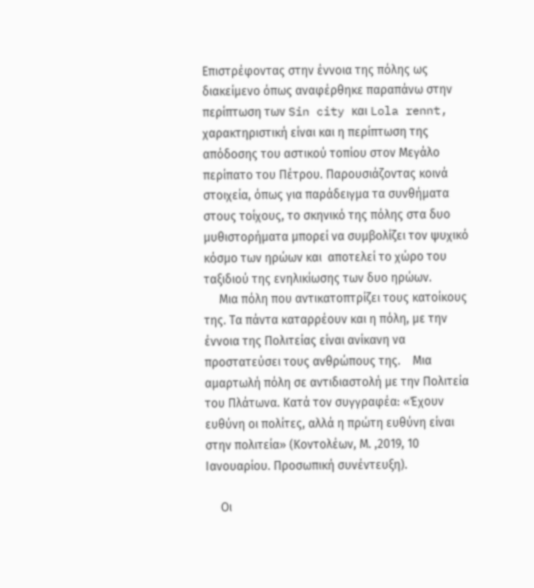Επιστρέφοντας στην έννοια της πόλης ως διακείμενο όπως αναφέρθηκε παραπάνω στην περίπτωση των Sin city και Lola rennt, χαρακτηριστική είναι και η περίπτωση της απόδοσης του αστικού τοπίου στον Μεγάλο περίπατο του Πέτρου. Παρουσιάζοντας κοινά στοιχεία, όπως για παράδειγμα τα συνθήματα στους τοίχους, το σκηνικό της πόλης στα δυο μυθιστορήματα μπορεί να συμβολίζει τον ψυχικό κόσμο των ηρώων και  αποτελεί το χώρο του ταξιδιού της ενηλικίωσης των δυο ηρώων.
     Μια πόλη που αντικατοπτρίζει τους κατοίκους της. Τα πάντα καταρρέουν και η πόλη, με την έννοια της Πολιτείας είναι ανίκανη να προστατεύσει τους ανθρώπους της.    Μια αμαρτωλή πόλη σε αντιδιαστολή με την Πολιτεία  του Πλάτωνα. Κατά τον συγγραφέα: «Έχουν ευθύνη οι πολίτες, αλλά η πρώτη ευθύνη είναι στην πολιτεία» (Κοντολέων, Μ. ,2019, 10 Ιανουαρίου. Προσωπική συνέντευξη).

     Οι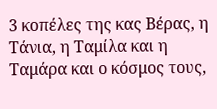3 κοπέλες της κας Βέρας, η Τάνια, η Ταμίλα και η Ταμάρα και ο κόσμος τους,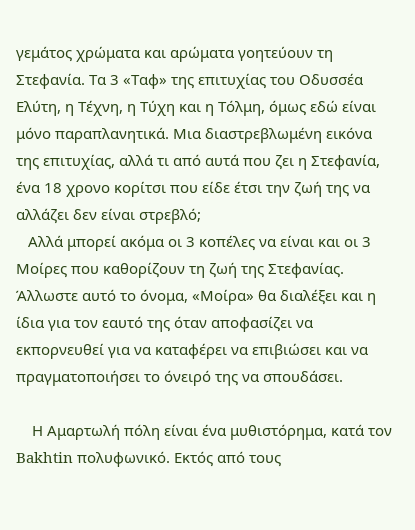γεμάτος χρώματα και αρώματα γοητεύουν τη Στεφανία. Τα 3 «Ταφ» της επιτυχίας του Οδυσσέα Ελύτη, η Τέχνη, η Τύχη και η Τόλμη, όμως εδώ είναι μόνο παραπλανητικά. Μια διαστρεβλωμένη εικόνα της επιτυχίας, αλλά τι από αυτά που ζει η Στεφανία, ένα 18 χρονο κορίτσι που είδε έτσι την ζωή της να αλλάζει δεν είναι στρεβλό;
   Αλλά μπορεί ακόμα οι 3 κοπέλες να είναι και οι 3 Μοίρες που καθορίζουν τη ζωή της Στεφανίας. Άλλωστε αυτό το όνομα, «Μοίρα» θα διαλέξει και η ίδια για τον εαυτό της όταν αποφασίζει να εκπορνευθεί για να καταφέρει να επιβιώσει και να πραγματοποιήσει το όνειρό της να σπουδάσει.

    Η Αμαρτωλή πόλη είναι ένα μυθιστόρημα, κατά τον Bakhtin πολυφωνικό. Εκτός από τους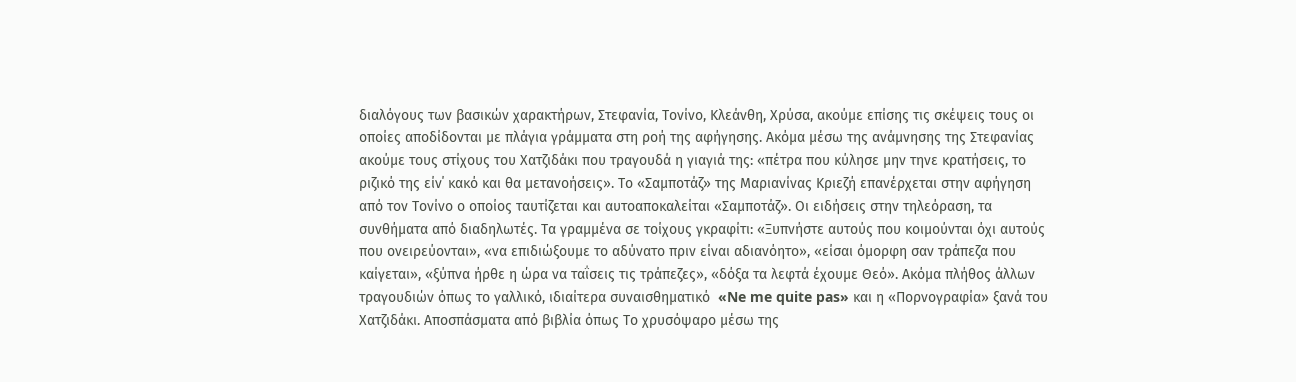διαλόγους των βασικών χαρακτήρων, Στεφανία, Τονίνο, Κλεάνθη, Χρύσα, ακούμε επίσης τις σκέψεις τους οι οποίες αποδίδονται με πλάγια γράμματα στη ροή της αφήγησης. Ακόμα μέσω της ανάμνησης της Στεφανίας ακούμε τους στίχους του Χατζιδάκι που τραγουδά η γιαγιά της: «πέτρα που κύλησε μην τηνε κρατήσεις, το ριζικό της είν΄ κακό και θα μετανοήσεις». Το «Σαμποτάζ» της Μαριανίνας Κριεζή επανέρχεται στην αφήγηση από τον Τονίνο ο οποίος ταυτίζεται και αυτοαποκαλείται «Σαμποτάζ». Οι ειδήσεις στην τηλεόραση, τα συνθήματα από διαδηλωτές. Τα γραμμένα σε τοίχους γκραφίτι: «Ξυπνήστε αυτούς που κοιμούνται όχι αυτούς που ονειρεύονται», «να επιδιώξουμε το αδύνατο πριν είναι αδιανόητο», «είσαι όμορφη σαν τράπεζα που καίγεται», «ξύπνα ήρθε η ώρα να ταΐσεις τις τράπεζες», «δόξα τα λεφτά έχουμε Θεό». Ακόμα πλήθος άλλων τραγουδιών όπως το γαλλικό, ιδιαίτερα συναισθηματικό  «Ne me quite pas» και η «Πορνογραφία» ξανά του Χατζιδάκι. Αποσπάσματα από βιβλία όπως Το χρυσόψαρο μέσω της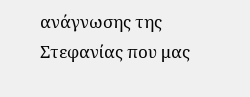ανάγνωσης της Στεφανίας που μας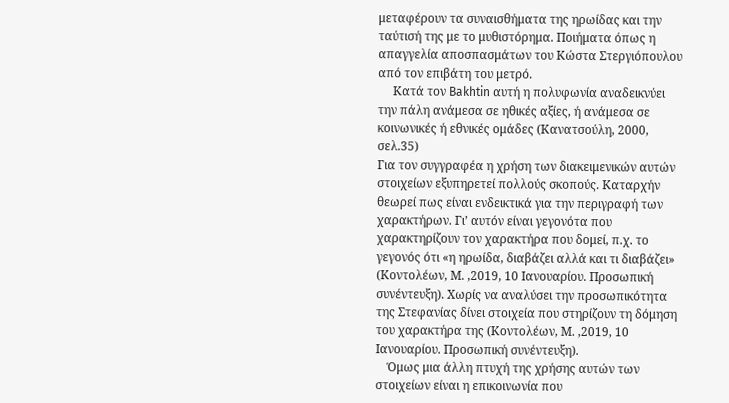μεταφέρουν τα συναισθήματα της ηρωίδας και την ταύτισή της με το μυθιστόρημα. Ποιήματα όπως η απαγγελία αποσπασμάτων του Κώστα Στεργιόπουλου από τον επιβάτη του μετρό.
     Κατά τον Bakhtin αυτή η πολυφωνία αναδεικνύει την πάλη ανάμεσα σε ηθικές αξίες, ή ανάμεσα σε κοινωνικές ή εθνικές ομάδες (Κανατσούλη, 2000, σελ.35)
Για τον συγγραφέα η χρήση των διακειμενικών αυτών στοιχείων εξυπηρετεί πολλούς σκοπούς. Καταρχήν θεωρεί πως είναι ενδεικτικά για την περιγραφή των χαρακτήρων. Γι’ αυτόν είναι γεγονότα που χαρακτηρίζουν τον χαρακτήρα που δομεί, π.χ. το γεγονός ότι «η ηρωίδα, διαβάζει αλλά και τι διαβάζει» (Κοντολέων, Μ. ,2019, 10 Ιανουαρίου. Προσωπική συνέντευξη). Χωρίς να αναλύσει την προσωπικότητα της Στεφανίας δίνει στοιχεία που στηρίζουν τη δόμηση του χαρακτήρα της (Κοντολέων, Μ. ,2019, 10 Ιανουαρίου. Προσωπική συνέντευξη).
    Όμως μια άλλη πτυχή της χρήσης αυτών των στοιχείων είναι η επικοινωνία που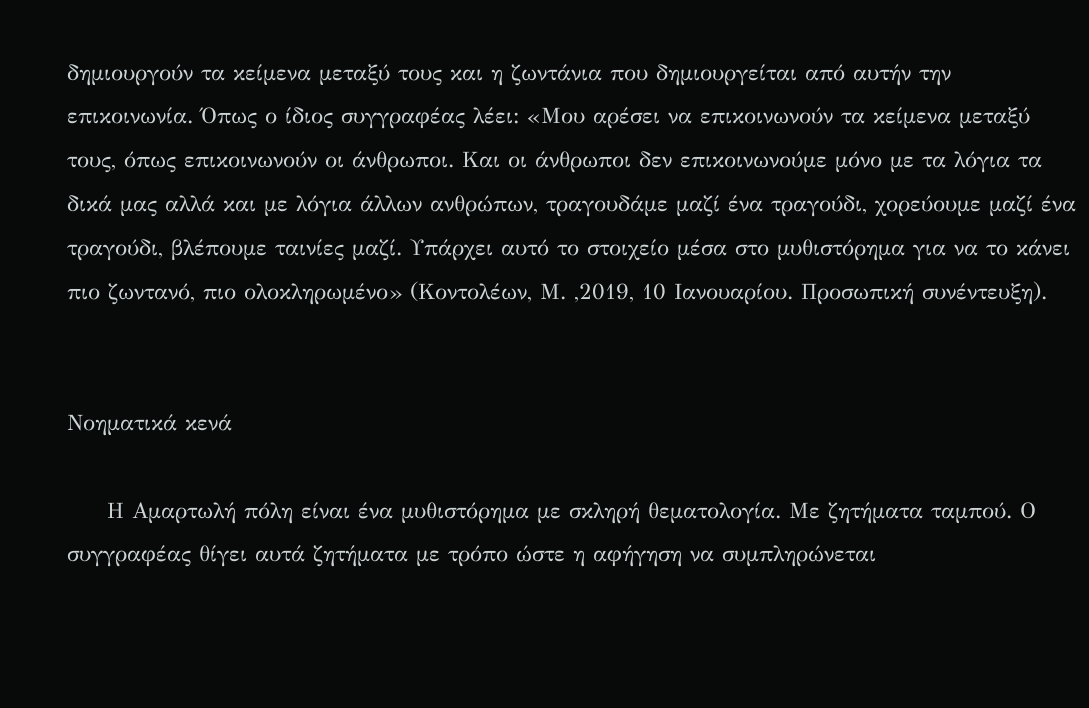δημιουργούν τα κείμενα μεταξύ τους και η ζωντάνια που δημιουργείται από αυτήν την επικοινωνία. Όπως ο ίδιος συγγραφέας λέει: «Μου αρέσει να επικοινωνούν τα κείμενα μεταξύ τους, όπως επικοινωνούν οι άνθρωποι. Και οι άνθρωποι δεν επικοινωνούμε μόνο με τα λόγια τα δικά μας αλλά και με λόγια άλλων ανθρώπων, τραγουδάμε μαζί ένα τραγούδι, χορεύουμε μαζί ένα τραγούδι, βλέπουμε ταινίες μαζί. Υπάρχει αυτό το στοιχείο μέσα στο μυθιστόρημα για να το κάνει πιο ζωντανό, πιο ολοκληρωμένο» (Κοντολέων, Μ. ,2019, 10 Ιανουαρίου. Προσωπική συνέντευξη).


Νοηματικά κενά

     Η Αμαρτωλή πόλη είναι ένα μυθιστόρημα με σκληρή θεματολογία. Με ζητήματα ταμπού. Ο συγγραφέας θίγει αυτά ζητήματα με τρόπο ώστε η αφήγηση να συμπληρώνεται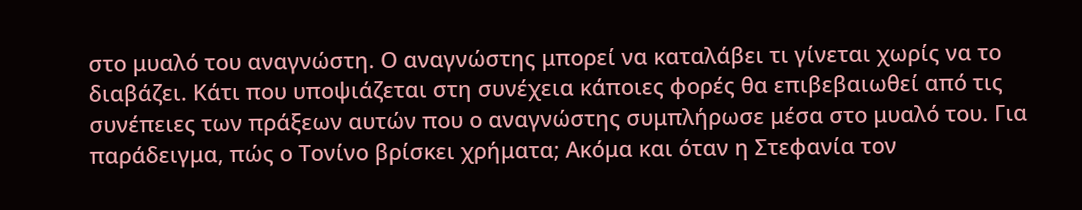στο μυαλό του αναγνώστη. Ο αναγνώστης μπορεί να καταλάβει τι γίνεται χωρίς να το διαβάζει. Κάτι που υποψιάζεται στη συνέχεια κάποιες φορές θα επιβεβαιωθεί από τις συνέπειες των πράξεων αυτών που ο αναγνώστης συμπλήρωσε μέσα στο μυαλό του. Για παράδειγμα, πώς ο Τονίνο βρίσκει χρήματα; Ακόμα και όταν η Στεφανία τον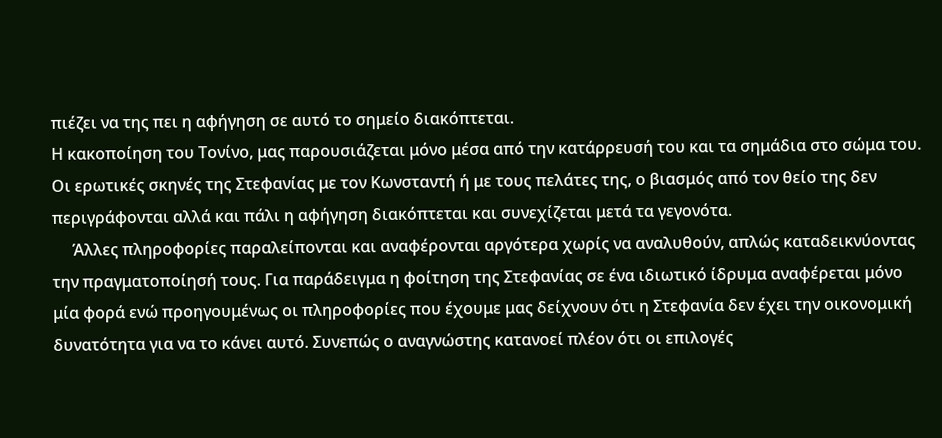πιέζει να της πει η αφήγηση σε αυτό το σημείο διακόπτεται.
Η κακοποίηση του Τονίνο, μας παρουσιάζεται μόνο μέσα από την κατάρρευσή του και τα σημάδια στο σώμα του. Οι ερωτικές σκηνές της Στεφανίας με τον Κωνσταντή ή με τους πελάτες της, ο βιασμός από τον θείο της δεν περιγράφονται αλλά και πάλι η αφήγηση διακόπτεται και συνεχίζεται μετά τα γεγονότα.
     Άλλες πληροφορίες παραλείπονται και αναφέρονται αργότερα χωρίς να αναλυθούν, απλώς καταδεικνύοντας την πραγματοποίησή τους. Για παράδειγμα η φοίτηση της Στεφανίας σε ένα ιδιωτικό ίδρυμα αναφέρεται μόνο μία φορά ενώ προηγουμένως οι πληροφορίες που έχουμε μας δείχνουν ότι η Στεφανία δεν έχει την οικονομική δυνατότητα για να το κάνει αυτό. Συνεπώς ο αναγνώστης κατανοεί πλέον ότι οι επιλογές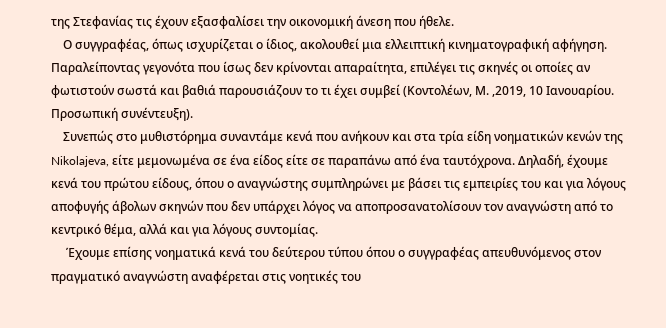της Στεφανίας τις έχουν εξασφαλίσει την οικονομική άνεση που ήθελε.
    Ο συγγραφέας, όπως ισχυρίζεται ο ίδιος, ακολουθεί μια ελλειπτική κινηματογραφική αφήγηση. Παραλείποντας γεγονότα που ίσως δεν κρίνονται απαραίτητα, επιλέγει τις σκηνές οι οποίες αν φωτιστούν σωστά και βαθιά παρουσιάζουν το τι έχει συμβεί (Κοντολέων, Μ. ,2019, 10 Ιανουαρίου. Προσωπική συνέντευξη).
    Συνεπώς στο μυθιστόρημα συναντάμε κενά που ανήκουν και στα τρία είδη νοηματικών κενών της Nikolajeva, είτε μεμονωμένα σε ένα είδος είτε σε παραπάνω από ένα ταυτόχρονα. Δηλαδή, έχουμε κενά του πρώτου είδους, όπου ο αναγνώστης συμπληρώνει με βάσει τις εμπειρίες του και για λόγους αποφυγής άβολων σκηνών που δεν υπάρχει λόγος να αποπροσανατολίσουν τον αναγνώστη από το κεντρικό θέμα, αλλά και για λόγους συντομίας.
     Έχουμε επίσης νοηματικά κενά του δεύτερου τύπου όπου ο συγγραφέας απευθυνόμενος στον πραγματικό αναγνώστη αναφέρεται στις νοητικές του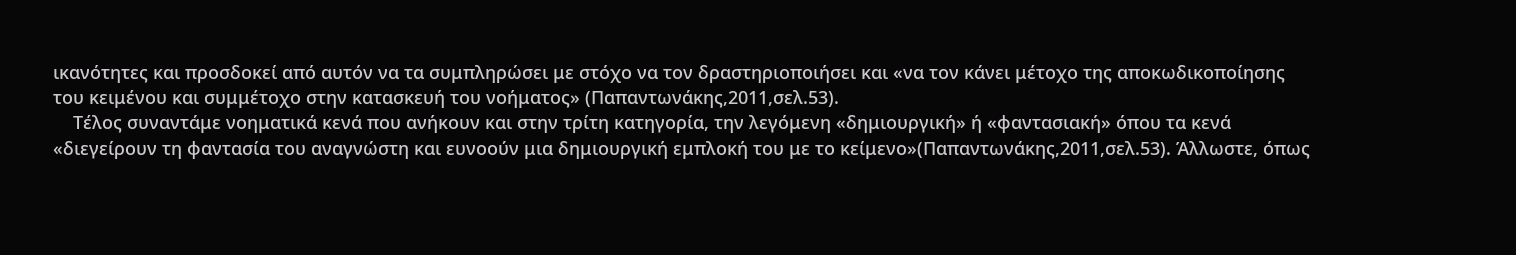ικανότητες και προσδοκεί από αυτόν να τα συμπληρώσει με στόχο να τον δραστηριοποιήσει και «να τον κάνει μέτοχο της αποκωδικοποίησης του κειμένου και συμμέτοχο στην κατασκευή του νοήματος» (Παπαντωνάκης,2011,σελ.53).
    Τέλος συναντάμε νοηματικά κενά που ανήκουν και στην τρίτη κατηγορία, την λεγόμενη «δημιουργική» ή «φαντασιακή» όπου τα κενά «διεγείρουν τη φαντασία του αναγνώστη και ευνοούν μια δημιουργική εμπλοκή του με το κείμενο»(Παπαντωνάκης,2011,σελ.53). Άλλωστε, όπως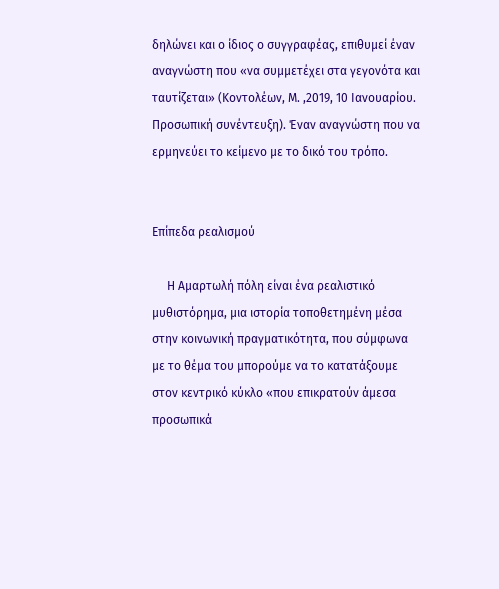δηλώνει και ο ίδιος ο συγγραφέας, επιθυμεί έναν αναγνώστη που «να συμμετέχει στα γεγονότα και  ταυτίζεται» (Κοντολέων, Μ. ,2019, 10 Ιανουαρίου. Προσωπική συνέντευξη). Έναν αναγνώστη που να ερμηνεύει το κείμενο με το δικό του τρόπο.


Επίπεδα ρεαλισμού

     Η Αμαρτωλή πόλη είναι ένα ρεαλιστικό μυθιστόρημα, μια ιστορία τοποθετημένη μέσα στην κοινωνική πραγματικότητα, που σύμφωνα με το θέμα του μπορούμε να το κατατάξουμε στον κεντρικό κύκλο «που επικρατούν άμεσα προσωπικά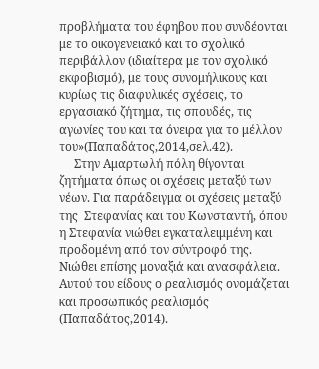προβλήματα του έφηβου που συνδέονται με το οικογενειακό και το σχολικό περιβάλλον (ιδιαίτερα με τον σχολικό εκφοβισμό), με τους συνομήλικους και κυρίως τις διαφυλικές σχέσεις, το εργασιακό ζήτημα, τις σπουδές, τις αγωνίες του και τα όνειρα για το μέλλον του»(Παπαδάτος,2014,σελ.42).
     Στην Αμαρτωλή πόλη θίγονται ζητήματα όπως οι σχέσεις μεταξύ των νέων. Για παράδειγμα οι σχέσεις μεταξύ της  Στεφανίας και του Κωνσταντή, όπου η Στεφανία νιώθει εγκαταλειμμένη και προδομένη από τον σύντροφό της. Νιώθει επίσης μοναξιά και ανασφάλεια. Αυτού του είδους ο ρεαλισμός ονομάζεται και προσωπικός ρεαλισμός (Παπαδάτος,2014).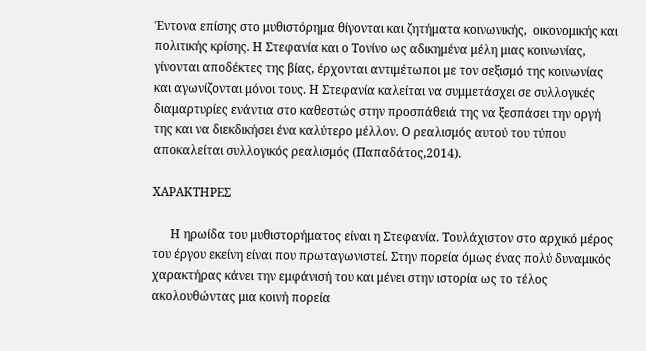Έντονα επίσης στο μυθιστόρημα θίγονται και ζητήματα κοινωνικής,  οικονομικής και πολιτικής κρίσης. Η Στεφανία και ο Τονίνο ως αδικημένα μέλη μιας κοινωνίας, γίνονται αποδέκτες της βίας, έρχονται αντιμέτωποι με τον σεξισμό της κοινωνίας και αγωνίζονται μόνοι τους. Η Στεφανία καλείται να συμμετάσχει σε συλλογικές διαμαρτυρίες ενάντια στο καθεστώς στην προσπάθειά της να ξεσπάσει την οργή της και να διεκδικήσει ένα καλύτερο μέλλον. Ο ρεαλισμός αυτού του τύπου αποκαλείται συλλογικός ρεαλισμός (Παπαδάτος,2014).

ΧΑΡΑΚΤΗΡΕΣ

      Η ηρωίδα του μυθιστορήματος είναι η Στεφανία. Τουλάχιστον στο αρχικό μέρος του έργου εκείνη είναι που πρωταγωνιστεί. Στην πορεία όμως ένας πολύ δυναμικός χαρακτήρας κάνει την εμφάνισή του και μένει στην ιστορία ως το τέλος ακολουθώντας μια κοινή πορεία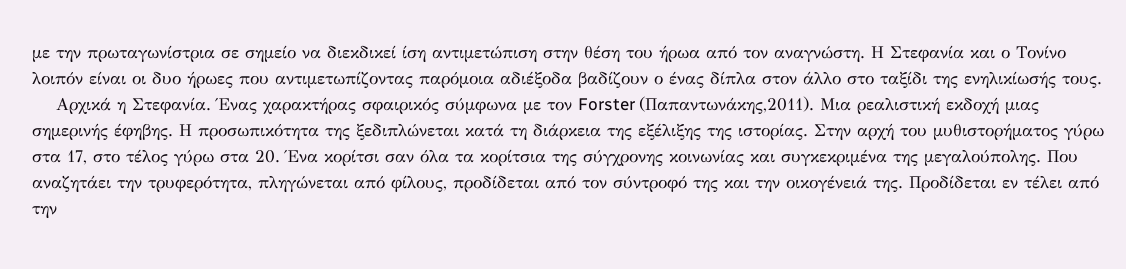με την πρωταγωνίστρια σε σημείο να διεκδικεί ίση αντιμετώπιση στην θέση του ήρωα από τον αναγνώστη. Η Στεφανία και ο Τονίνο λοιπόν είναι οι δυο ήρωες που αντιμετωπίζοντας παρόμοια αδιέξοδα βαδίζουν ο ένας δίπλα στον άλλο στο ταξίδι της ενηλικίωσής τους.
    Αρχικά η Στεφανία. Ένας χαρακτήρας σφαιρικός σύμφωνα με τον Forster (Παπαντωνάκης,2011). Μια ρεαλιστική εκδοχή μιας σημερινής έφηβης. Η προσωπικότητα της ξεδιπλώνεται κατά τη διάρκεια της εξέλιξης της ιστορίας. Στην αρχή του μυθιστορήματος γύρω στα 17, στο τέλος γύρω στα 20. Ένα κορίτσι σαν όλα τα κορίτσια της σύγχρονης κοινωνίας και συγκεκριμένα της μεγαλούπολης. Που αναζητάει την τρυφερότητα, πληγώνεται από φίλους, προδίδεται από τον σύντροφό της και την οικογένειά της. Προδίδεται εν τέλει από την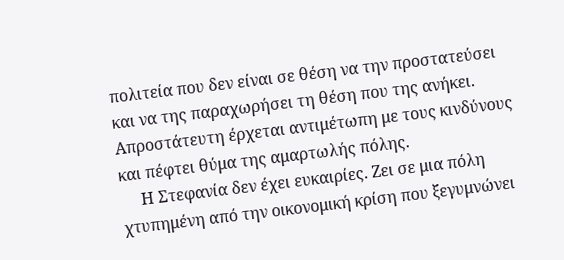πολιτεία που δεν είναι σε θέση να την προστατεύσει  και να της παραχωρήσει τη θέση που της ανήκει. Απροστάτευτη έρχεται αντιμέτωπη με τους κινδύνους και πέφτει θύμα της αμαρτωλής πόλης.
     Η Στεφανία δεν έχει ευκαιρίες. Ζει σε μια πόλη χτυπημένη από την οικονομική κρίση που ξεγυμνώνει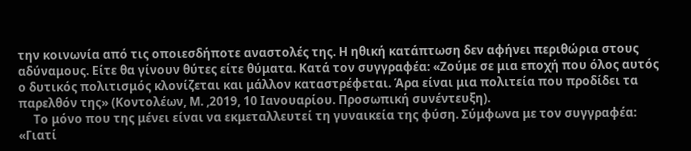την κοινωνία από τις οποιεσδήποτε αναστολές της. Η ηθική κατάπτωση δεν αφήνει περιθώρια στους αδύναμους. Είτε θα γίνουν θύτες είτε θύματα. Κατά τον συγγραφέα: «Ζούμε σε μια εποχή που όλος αυτός ο δυτικός πολιτισμός κλονίζεται και μάλλον καταστρέφεται. Άρα είναι μια πολιτεία που προδίδει τα παρελθόν της» (Κοντολέων, Μ. ,2019, 10 Ιανουαρίου. Προσωπική συνέντευξη).
     Το μόνο που της μένει είναι να εκμεταλλευτεί τη γυναικεία της φύση. Σύμφωνα με τον συγγραφέα: «Γιατί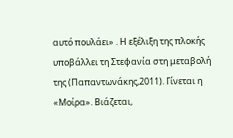αυτό πουλάει» . Η εξέλιξη της πλοκής υποβάλλει τη Στεφανία στη μεταβολή της (Παπαντωνάκης,2011). Γίνεται η «Μοίρα». Βιάζεται,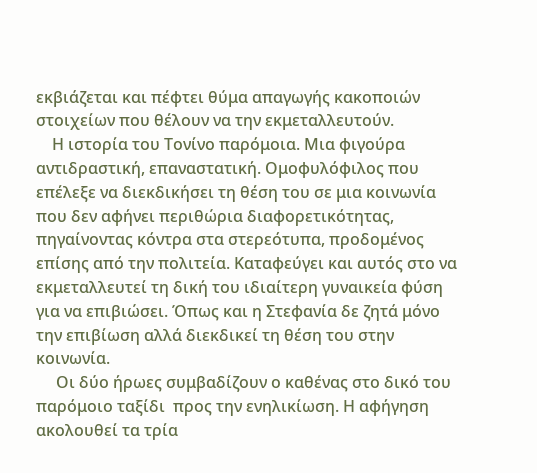εκβιάζεται και πέφτει θύμα απαγωγής κακοποιών στοιχείων που θέλουν να την εκμεταλλευτούν.
    Η ιστορία του Τονίνο παρόμοια. Μια φιγούρα αντιδραστική, επαναστατική. Ομοφυλόφιλος που επέλεξε να διεκδικήσει τη θέση του σε μια κοινωνία που δεν αφήνει περιθώρια διαφορετικότητας, πηγαίνοντας κόντρα στα στερεότυπα, προδομένος επίσης από την πολιτεία. Καταφεύγει και αυτός στο να εκμεταλλευτεί τη δική του ιδιαίτερη γυναικεία φύση για να επιβιώσει. Όπως και η Στεφανία δε ζητά μόνο την επιβίωση αλλά διεκδικεί τη θέση του στην κοινωνία.
     Οι δύο ήρωες συμβαδίζουν ο καθένας στο δικό του παρόμοιο ταξίδι  προς την ενηλικίωση. Η αφήγηση ακολουθεί τα τρία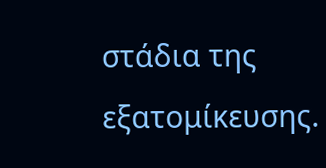στάδια της εξατομίκευσης.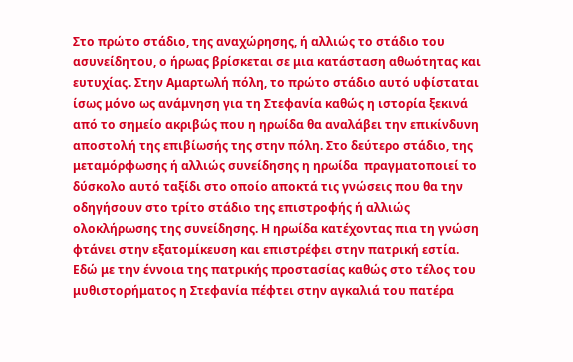Στο πρώτο στάδιο, της αναχώρησης, ή αλλιώς το στάδιο του ασυνείδητου, ο ήρωας βρίσκεται σε μια κατάσταση αθωότητας και ευτυχίας. Στην Αμαρτωλή πόλη, το πρώτο στάδιο αυτό υφίσταται ίσως μόνο ως ανάμνηση για τη Στεφανία καθώς η ιστορία ξεκινά από το σημείο ακριβώς που η ηρωίδα θα αναλάβει την επικίνδυνη αποστολή της επιβίωσής της στην πόλη. Στο δεύτερο στάδιο, της μεταμόρφωσης ή αλλιώς συνείδησης η ηρωίδα  πραγματοποιεί το δύσκολο αυτό ταξίδι στο οποίο αποκτά τις γνώσεις που θα την οδηγήσουν στο τρίτο στάδιο της επιστροφής ή αλλιώς ολοκλήρωσης της συνείδησης. Η ηρωίδα κατέχοντας πια τη γνώση φτάνει στην εξατομίκευση και επιστρέφει στην πατρική εστία. Εδώ με την έννοια της πατρικής προστασίας καθώς στο τέλος του μυθιστορήματος η Στεφανία πέφτει στην αγκαλιά του πατέρα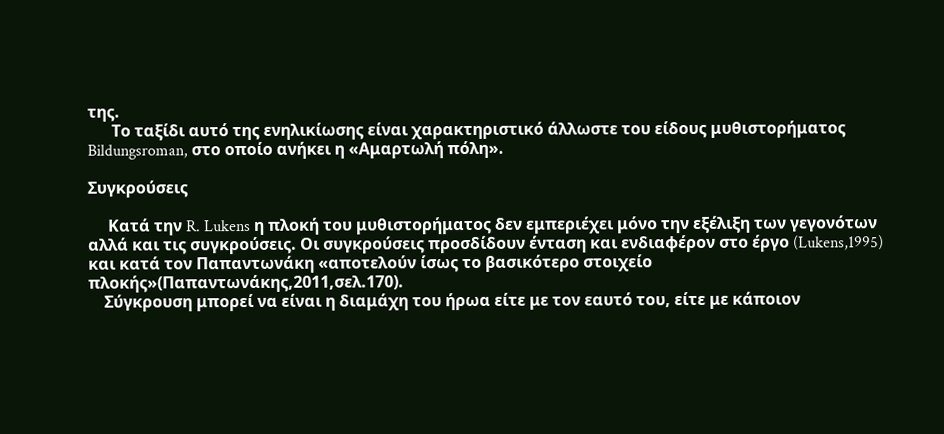της.
      Το ταξίδι αυτό της ενηλικίωσης είναι χαρακτηριστικό άλλωστε του είδους μυθιστορήματος Bildungsroman, στο οποίο ανήκει η «Αμαρτωλή πόλη».

Συγκρούσεις

     Κατά την R. Lukens η πλοκή του μυθιστορήματος δεν εμπεριέχει μόνο την εξέλιξη των γεγονότων αλλά και τις συγκρούσεις. Οι συγκρούσεις προσδίδουν ένταση και ενδιαφέρον στο έργο (Lukens,1995) και κατά τον Παπαντωνάκη «αποτελούν ίσως το βασικότερο στοιχείο πλοκής»(Παπαντωνάκης,2011,σελ.170).
    Σύγκρουση μπορεί να είναι η διαμάχη του ήρωα είτε με τον εαυτό του, είτε με κάποιον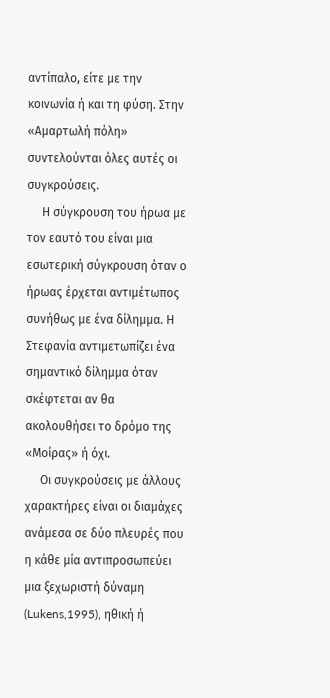αντίπαλο, είτε με την κοινωνία ή και τη φύση. Στην «Αμαρτωλή πόλη» συντελούνται όλες αυτές οι συγκρούσεις.
     Η σύγκρουση του ήρωα με τον εαυτό του είναι μια εσωτερική σύγκρουση όταν ο ήρωας έρχεται αντιμέτωπος συνήθως με ένα δίλημμα. Η Στεφανία αντιμετωπίζει ένα σημαντικό δίλημμα όταν σκέφτεται αν θα ακολουθήσει το δρόμο της «Μοίρας» ή όχι.
     Οι συγκρούσεις με άλλους χαρακτήρες είναι οι διαμάχες ανάμεσα σε δύο πλευρές που η κάθε μία αντιπροσωπεύει μια ξεχωριστή δύναμη (Lukens,1995), ηθική ή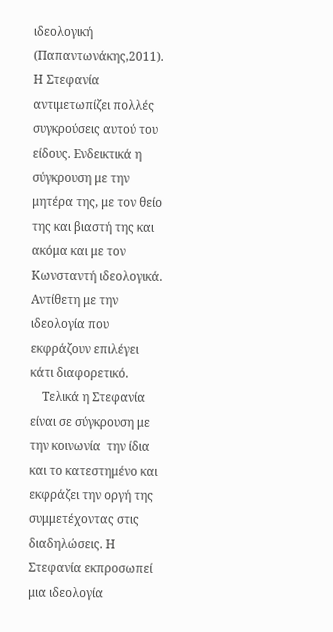ιδεολογική (Παπαντωνάκης,2011). Η Στεφανία αντιμετωπίζει πολλές συγκρούσεις αυτού του είδους. Ενδεικτικά η σύγκρουση με την μητέρα της, με τον θείο της και βιαστή της και ακόμα και με τον Κωνσταντή ιδεολογικά. Αντίθετη με την ιδεολογία που εκφράζουν επιλέγει κάτι διαφορετικό.
    Τελικά η Στεφανία είναι σε σύγκρουση με την κοινωνία  την ίδια και το κατεστημένο και εκφράζει την οργή της συμμετέχοντας στις διαδηλώσεις. Η Στεφανία εκπροσωπεί μια ιδεολογία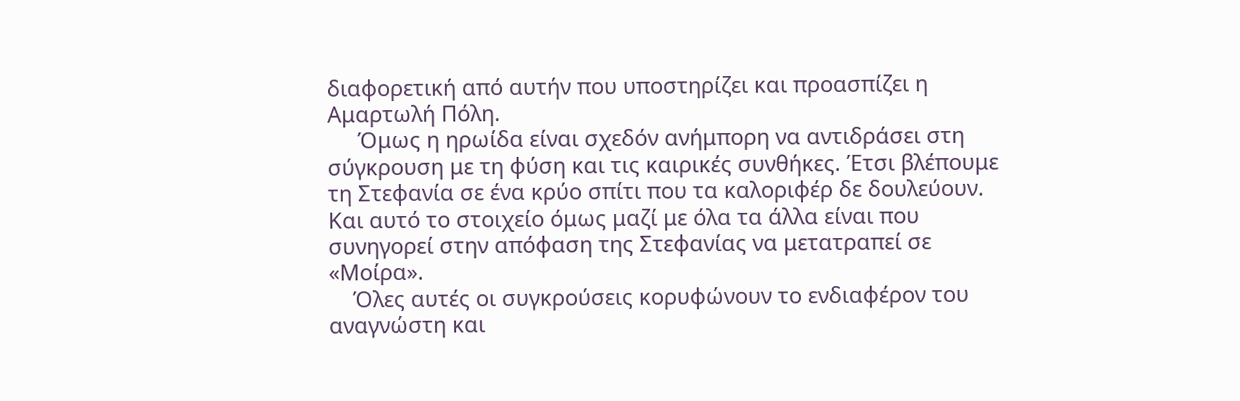διαφορετική από αυτήν που υποστηρίζει και προασπίζει η Αμαρτωλή Πόλη.
     Όμως η ηρωίδα είναι σχεδόν ανήμπορη να αντιδράσει στη σύγκρουση με τη φύση και τις καιρικές συνθήκες. Έτσι βλέπουμε τη Στεφανία σε ένα κρύο σπίτι που τα καλοριφέρ δε δουλεύουν. Και αυτό το στοιχείο όμως μαζί με όλα τα άλλα είναι που συνηγορεί στην απόφαση της Στεφανίας να μετατραπεί σε «Μοίρα».
    Όλες αυτές οι συγκρούσεις κορυφώνουν το ενδιαφέρον του αναγνώστη και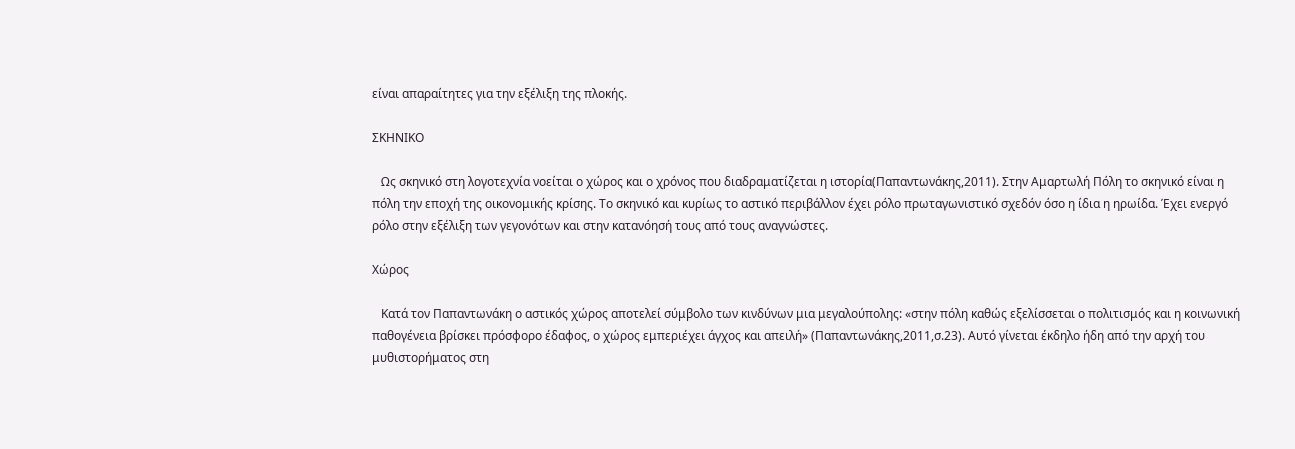είναι απαραίτητες για την εξέλιξη της πλοκής.

ΣΚΗΝΙΚΟ

   Ως σκηνικό στη λογοτεχνία νοείται ο χώρος και ο χρόνος που διαδραματίζεται η ιστορία(Παπαντωνάκης,2011). Στην Αμαρτωλή Πόλη το σκηνικό είναι η πόλη την εποχή της οικονομικής κρίσης. Το σκηνικό και κυρίως το αστικό περιβάλλον έχει ρόλο πρωταγωνιστικό σχεδόν όσο η ίδια η ηρωίδα. Έχει ενεργό ρόλο στην εξέλιξη των γεγονότων και στην κατανόησή τους από τους αναγνώστες.

Χώρος

   Κατά τον Παπαντωνάκη ο αστικός χώρος αποτελεί σύμβολο των κινδύνων μια μεγαλούπολης: «στην πόλη καθώς εξελίσσεται ο πολιτισμός και η κοινωνική παθογένεια βρίσκει πρόσφορο έδαφος, ο χώρος εμπεριέχει άγχος και απειλή» (Παπαντωνάκης,2011,σ.23). Αυτό γίνεται έκδηλο ήδη από την αρχή του μυθιστορήματος στη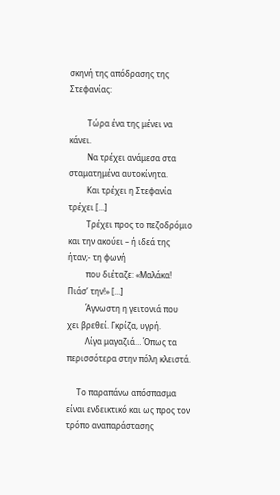σκηνή της απόδρασης της Στεφανίας:

         Τώρα ένα της μένει να κάνει.
         Να τρέχει ανάμεσα στα σταματημένα αυτοκίνητα.
         Και τρέχει η Στεφανία τρέχει […]
         Τρέχει προς το πεζοδρόμιο και την ακούει – ή ιδεά της ήταν;- τη φωνή
         που διέταζε: «Μαλάκα! Πιάσ’ την!» […]
         Άγνωστη η γειτονιά που χει βρεθεί. Γκρίζα, υγρή.
         Λίγα μαγαζιά… Όπως τα περισσότερα στην πόλη κλειστά.

     Το παραπάνω απόσπασμα είναι ενδεικτικό και ως προς τον τρόπο αναπαράστασης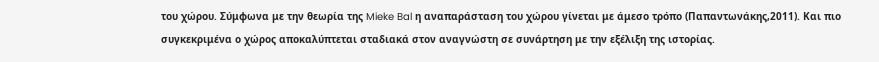του χώρου. Σύμφωνα με την θεωρία της Mieke Bal η αναπαράσταση του χώρου γίνεται με άμεσο τρόπο (Παπαντωνάκης,2011). Και πιο συγκεκριμένα ο χώρος αποκαλύπτεται σταδιακά στον αναγνώστη σε συνάρτηση με την εξέλιξη της ιστορίας.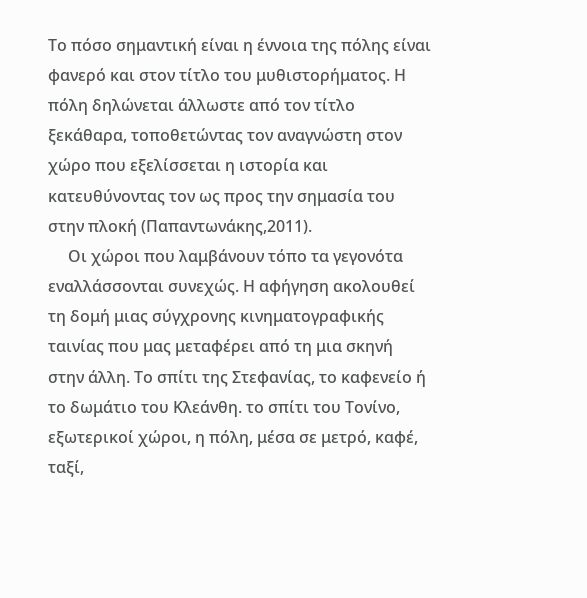Το πόσο σημαντική είναι η έννοια της πόλης είναι φανερό και στον τίτλο του μυθιστορήματος. Η πόλη δηλώνεται άλλωστε από τον τίτλο ξεκάθαρα, τοποθετώντας τον αναγνώστη στον χώρο που εξελίσσεται η ιστορία και κατευθύνοντας τον ως προς την σημασία του στην πλοκή (Παπαντωνάκης,2011).
     Οι χώροι που λαμβάνουν τόπο τα γεγονότα εναλλάσσονται συνεχώς. Η αφήγηση ακολουθεί τη δομή μιας σύγχρονης κινηματογραφικής ταινίας που μας μεταφέρει από τη μια σκηνή στην άλλη. Το σπίτι της Στεφανίας, το καφενείο ή το δωμάτιο του Κλεάνθη. το σπίτι του Τονίνο, εξωτερικοί χώροι, η πόλη, μέσα σε μετρό, καφέ, ταξί,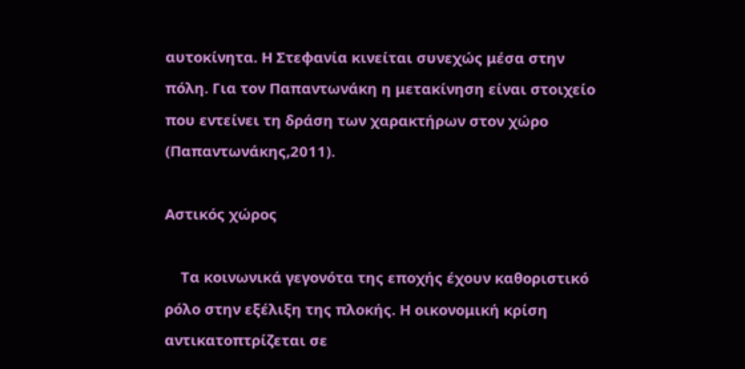αυτοκίνητα. Η Στεφανία κινείται συνεχώς μέσα στην πόλη. Για τον Παπαντωνάκη η μετακίνηση είναι στοιχείο που εντείνει τη δράση των χαρακτήρων στον χώρο (Παπαντωνάκης,2011).

Αστικός χώρος

    Τα κοινωνικά γεγονότα της εποχής έχουν καθοριστικό ρόλο στην εξέλιξη της πλοκής. Η οικονομική κρίση αντικατοπτρίζεται σε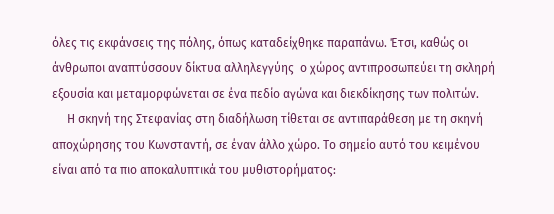όλες τις εκφάνσεις της πόλης, όπως καταδείχθηκε παραπάνω. Έτσι, καθώς οι άνθρωποι αναπτύσσουν δίκτυα αλληλεγγύης  ο χώρος αντιπροσωπεύει τη σκληρή εξουσία και μεταμορφώνεται σε ένα πεδίο αγώνα και διεκδίκησης των πολιτών.
     Η σκηνή της Στεφανίας στη διαδήλωση τίθεται σε αντιπαράθεση με τη σκηνή αποχώρησης του Κωνσταντή, σε έναν άλλο χώρο. Το σημείο αυτό του κειμένου είναι από τα πιο αποκαλυπτικά του μυθιστορήματος: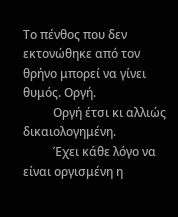Το πένθος που δεν εκτονώθηκε από τον θρήνο μπορεί να γίνει θυμός. Οργή.
          Οργή έτσι κι αλλιώς δικαιολογημένη.
          Έχει κάθε λόγο να είναι οργισμένη η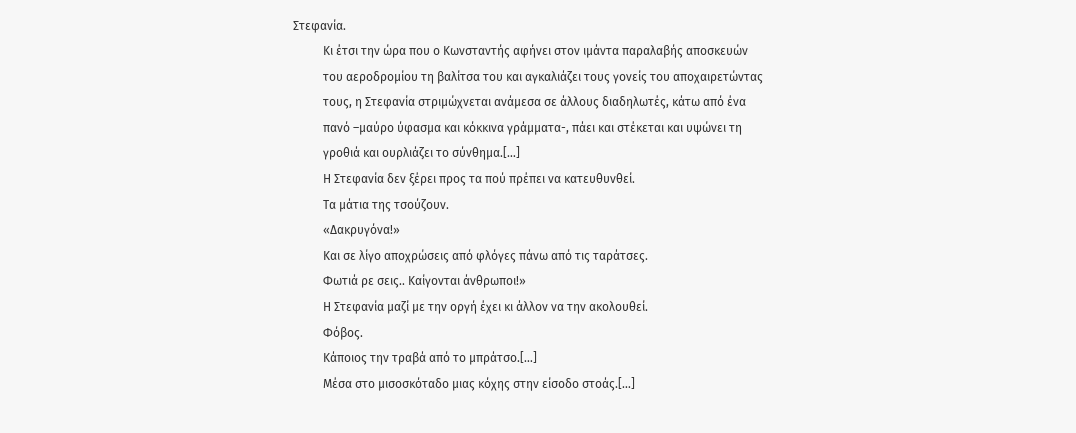Στεφανία.
          Κι έτσι την ώρα που ο Κωνσταντής αφήνει στον ιμάντα παραλαβής αποσκευών
          του αεροδρομίου τη βαλίτσα του και αγκαλιάζει τους γονείς του αποχαιρετώντας
          τους, η Στεφανία στριμώχνεται ανάμεσα σε άλλους διαδηλωτές, κάτω από ένα
          πανό –μαύρο ύφασμα και κόκκινα γράμματα-, πάει και στέκεται και υψώνει τη
          γροθιά και ουρλιάζει το σύνθημα.[…]
          Η Στεφανία δεν ξέρει προς τα πού πρέπει να κατευθυνθεί.
          Τα μάτια της τσούζουν.
          «Δακρυγόνα!»
          Και σε λίγο αποχρώσεις από φλόγες πάνω από τις ταράτσες.
          Φωτιά ρε σεις.. Καίγονται άνθρωποι!»
          Η Στεφανία μαζί με την οργή έχει κι άλλον να την ακολουθεί.
          Φόβος.
          Κάποιος την τραβά από το μπράτσο.[…]
          Μέσα στο μισοσκόταδο μιας κόχης στην είσοδο στοάς.[…]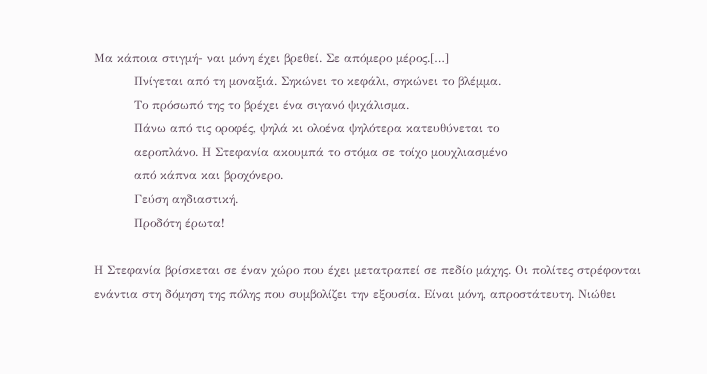Μα κάποια στιγμή- ναι μόνη έχει βρεθεί. Σε απόμερο μέρος.[…]
          Πνίγεται από τη μοναξιά. Σηκώνει το κεφάλι, σηκώνει το βλέμμα.
          Το πρόσωπό της το βρέχει ένα σιγανό ψιχάλισμα.
          Πάνω από τις οροφές, ψηλά κι ολοένα ψηλότερα κατευθύνεται το
          αεροπλάνο. Η Στεφανία ακουμπά το στόμα σε τοίχο μουχλιασμένο
          από κάπνα και βροχόνερο.
          Γεύση αηδιαστική.
          Προδότη έρωτα!

Η Στεφανία βρίσκεται σε έναν χώρο που έχει μετατραπεί σε πεδίο μάχης. Οι πολίτες στρέφονται ενάντια στη δόμηση της πόλης που συμβολίζει την εξουσία. Είναι μόνη, απροστάτευτη. Νιώθει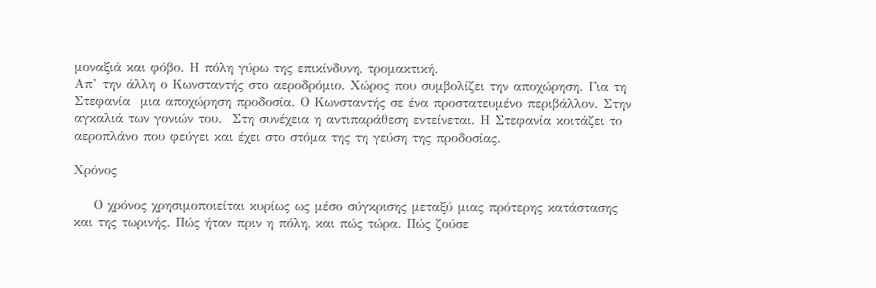μοναξιά και φόβο. Η πόλη γύρω της επικίνδυνη, τρομακτική.
Απ’ την άλλη ο Κωνσταντής στο αεροδρόμιο. Χώρος που συμβολίζει την αποχώρηση. Για τη Στεφανία  μια αποχώρηση προδοσία. Ο Κωνσταντής σε ένα προστατευμένο περιβάλλον. Στην αγκαλιά των γονιών του.  Στη συνέχεια η αντιπαράθεση εντείνεται. Η Στεφανία κοιτάζει το αεροπλάνο που φεύγει και έχει στο στόμα της τη γεύση της προδοσίας.

Χρόνος

    Ο χρόνος χρησιμοποιείται κυρίως ως μέσο σύγκρισης μεταξύ μιας πρότερης κατάστασης και της τωρινής. Πώς ήταν πριν η πόλη, και πώς τώρα. Πώς ζούσε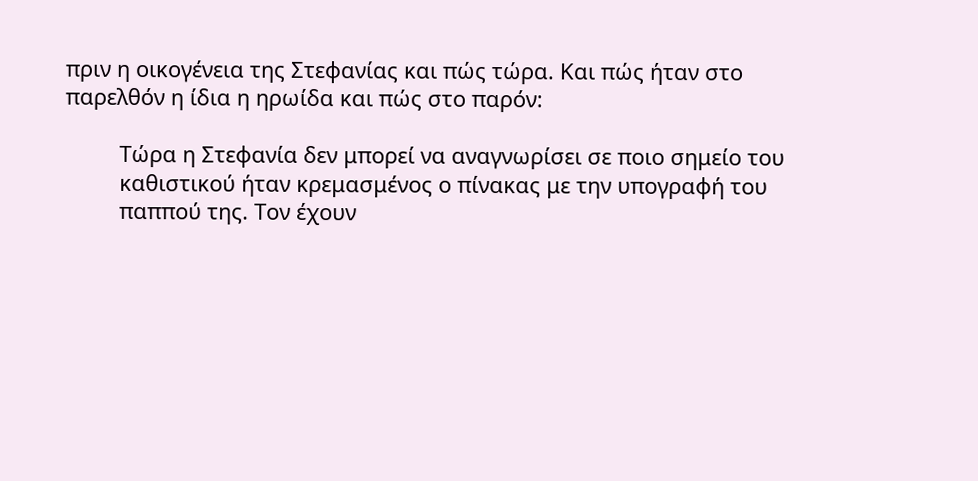πριν η οικογένεια της Στεφανίας και πώς τώρα. Και πώς ήταν στο παρελθόν η ίδια η ηρωίδα και πώς στο παρόν:

         Τώρα η Στεφανία δεν μπορεί να αναγνωρίσει σε ποιο σημείο του
         καθιστικού ήταν κρεμασμένος ο πίνακας με την υπογραφή του
         παππού της. Τον έχουν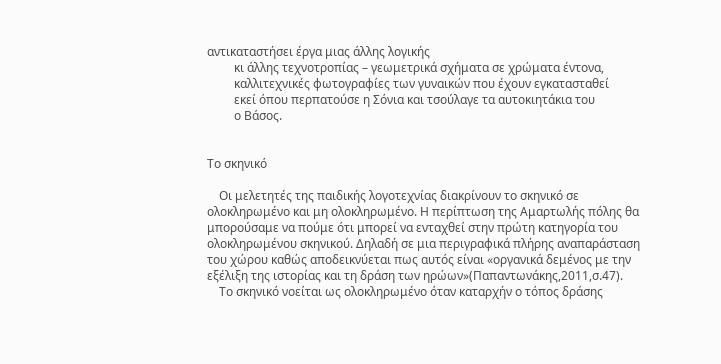αντικαταστήσει έργα μιας άλλης λογικής
         κι άλλης τεχνοτροπίας – γεωμετρικά σχήματα σε χρώματα έντονα,
         καλλιτεχνικές φωτογραφίες των γυναικών που έχουν εγκατασταθεί
         εκεί όπου περπατούσε η Σόνια και τσούλαγε τα αυτοκιητάκια του
         ο Βάσος.


Το σκηνικό

    Οι μελετητές της παιδικής λογοτεχνίας διακρίνουν το σκηνικό σε ολοκληρωμένο και μη ολοκληρωμένο. Η περίπτωση της Αμαρτωλής πόλης θα μπορούσαμε να πούμε ότι μπορεί να ενταχθεί στην πρώτη κατηγορία του ολοκληρωμένου σκηνικού. Δηλαδή σε μια περιγραφικά πλήρης αναπαράσταση του χώρου καθώς αποδεικνύεται πως αυτός είναι «οργανικά δεμένος με την εξέλιξη της ιστορίας και τη δράση των ηρώων»(Παπαντωνάκης,2011,σ.47).
    Το σκηνικό νοείται ως ολοκληρωμένο όταν καταρχήν ο τόπος δράσης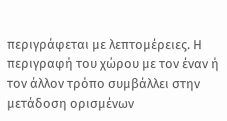περιγράφεται με λεπτομέρειες. Η περιγραφή του χώρου με τον έναν ή τον άλλον τρόπο συμβάλλει στην μετάδοση ορισμένων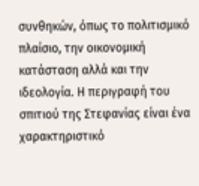συνθηκών, όπως το πολιτισμικό πλαίσιο, την οικονομική κατάσταση αλλά και την ιδεολογία. Η περιγραφή του σπιτιού της Στεφανίας είναι ένα χαρακτηριστικό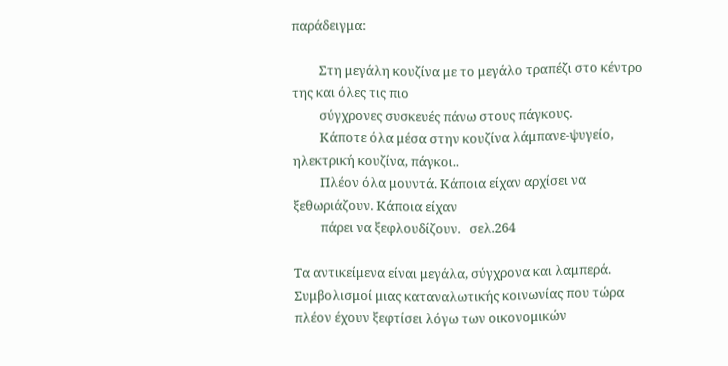παράδειγμα:

         Στη μεγάλη κουζίνα με το μεγάλο τραπέζι στο κέντρο της και όλες τις πιο
         σύγχρονες συσκευές πάνω στους πάγκους.
         Κάποτε όλα μέσα στην κουζίνα λάμπανε-ψυγείο, ηλεκτρική κουζίνα, πάγκοι..
         Πλέον όλα μουντά. Κάποια είχαν αρχίσει να ξεθωριάζουν. Κάποια είχαν
         πάρει να ξεφλουδίζουν.   σελ.264

Τα αντικείμενα είναι μεγάλα, σύγχρονα και λαμπερά. Συμβολισμοί μιας καταναλωτικής κοινωνίας που τώρα πλέον έχουν ξεφτίσει λόγω των οικονομικών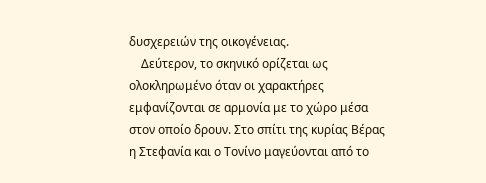δυσχερειών της οικογένειας.
    Δεύτερον, το σκηνικό ορίζεται ως ολοκληρωμένο όταν οι χαρακτήρες εμφανίζονται σε αρμονία με το χώρο μέσα στον οποίο δρουν. Στο σπίτι της κυρίας Βέρας η Στεφανία και ο Τονίνο μαγεύονται από το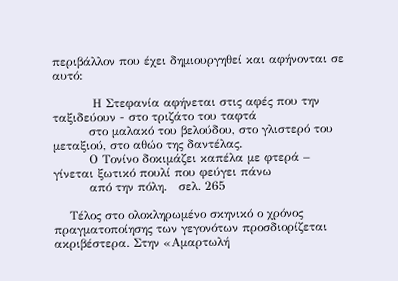περιβάλλον που έχει δημιουργηθεί και αφήνονται σε αυτό:

          Η Στεφανία αφήνεται στις αφές που την ταξιδεύουν - στο τριζάτο του ταφτά
         στο μαλακό του βελούδου, στο γλιστερό του μεταξιού, στο αθώο της δαντέλας.
         Ο Τονίνο δοκιμάζει καπέλα με φτερά – γίνεται ξωτικό πουλί που φεύγει πάνω
         από την πόλη.   σελ. 265

    Τέλος στο ολοκληρωμένο σκηνικό ο χρόνος πραγματοποίησης των γεγονότων προσδιορίζεται ακριβέστερα. Στην «Αμαρτωλή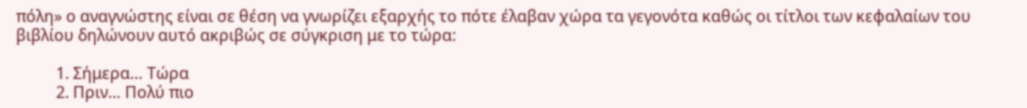πόλη» ο αναγνώστης είναι σε θέση να γνωρίζει εξαρχής το πότε έλαβαν χώρα τα γεγονότα καθώς οι τίτλοι των κεφαλαίων του βιβλίου δηλώνουν αυτό ακριβώς σε σύγκριση με το τώρα:

          1. Σήμερα… Τώρα
          2. Πριν… Πολύ πιο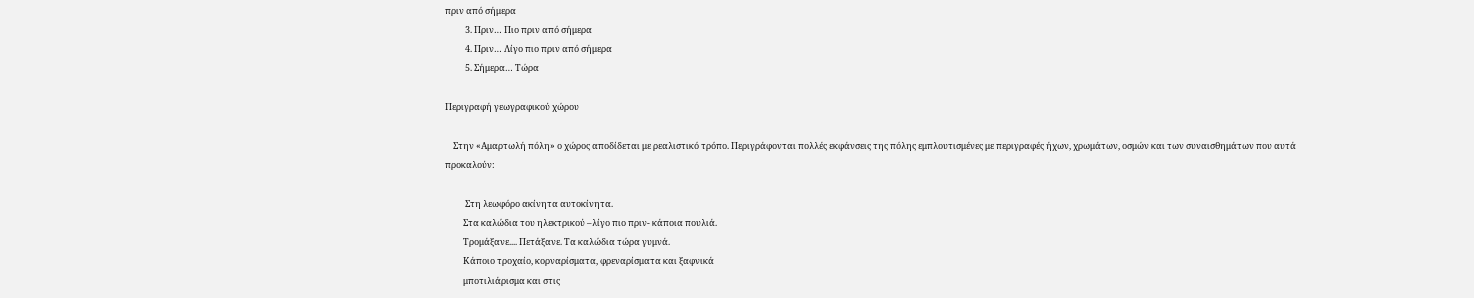πριν από σήμερα
          3. Πριν… Πιο πριν από σήμερα
          4. Πριν… Λίγο πιο πριν από σήμερα
          5. Σήμερα… Τώρα

Περιγραφή γεωγραφικού χώρου

    Στην «Αμαρτωλή πόλη» ο χώρος αποδίδεται με ρεαλιστικό τρόπο. Περιγράφονται πολλές εκφάνσεις της πόλης εμπλουτισμένες με περιγραφές ήχων, χρωμάτων, οσμών και των συναισθημάτων που αυτά προκαλούν:

          Στη λεωφόρο ακίνητα αυτοκίνητα.
         Στα καλώδια του ηλεκτρικού –λίγο πιο πριν- κάποια πουλιά.
         Τρομάξανε.... Πετάξανε. Τα καλώδια τώρα γυμνά.
         Κάποιο τροχαίο, κορναρίσματα, φρεναρίσματα και ξαφνικά
         μποτιλιάρισμα και στις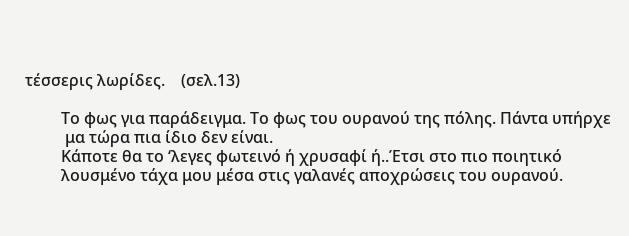τέσσερις λωρίδες.    (σελ.13)

         Το φως για παράδειγμα. Το φως του ουρανού της πόλης. Πάντα υπήρχε
          μα τώρα πια ίδιο δεν είναι.
         Κάποτε θα το ‘λεγες φωτεινό ή χρυσαφί ή..Έτσι στο πιο ποιητικό
         λουσμένο τάχα μου μέσα στις γαλανές αποχρώσεις του ουρανού.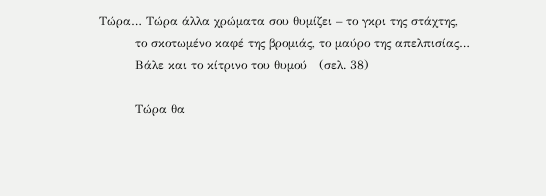Τώρα… Τώρα άλλα χρώματα σου θυμίζει – το γκρι της στάχτης,
         το σκοτωμένο καφέ της βρομιάς, το μαύρο της απελπισίας…
         Βάλε και το κίτρινο του θυμού   (σελ. 38)

         Τώρα θα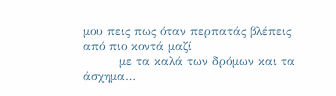μου πεις πως όταν περπατάς βλέπεις από πιο κοντά μαζί
         με τα καλά των δρόμων και τα άσχημα…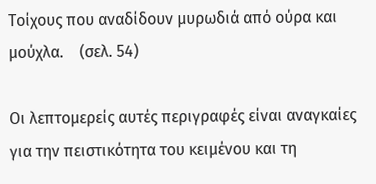Τοίχους που αναδίδουν μυρωδιά από ούρα και μούχλα.    (σελ. 54)

Οι λεπτομερείς αυτές περιγραφές είναι αναγκαίες για την πειστικότητα του κειμένου και τη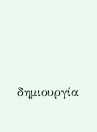δημιουργία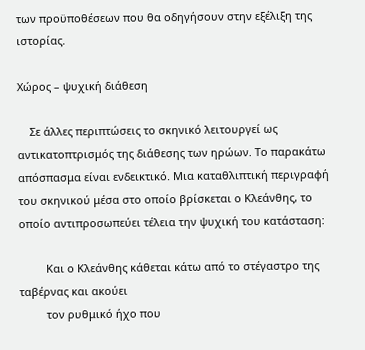των προϋποθέσεων που θα οδηγήσουν στην εξέλιξη της ιστορίας.

Χώρος – ψυχική διάθεση

    Σε άλλες περιπτώσεις το σκηνικό λειτουργεί ως αντικατοπτρισμός της διάθεσης των ηρώων. Το παρακάτω απόσπασμα είναι ενδεικτικό. Μια καταθλιπτική περιγραφή του σκηνικού μέσα στο οποίο βρίσκεται ο Κλεάνθης, το οποίο αντιπροσωπεύει τέλεια την ψυχική του κατάσταση:

         Και ο Κλεάνθης κάθεται κάτω από το στέγαστρο της ταβέρνας και ακούει
         τον ρυθμικό ήχο που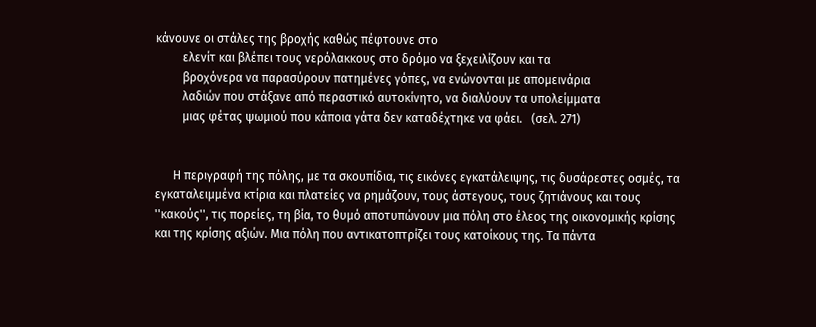κάνουνε οι στάλες της βροχής καθώς πέφτουνε στο
         ελενίτ και βλέπει τους νερόλακκους στο δρόμο να ξεχειλίζουν και τα
         βροχόνερα να παρασύρουν πατημένες γόπες, να ενώνονται με απομεινάρια
         λαδιών που στάξανε από περαστικό αυτοκίνητο, να διαλύουν τα υπολείμματα
         μιας φέτας ψωμιού που κάποια γάτα δεν καταδέχτηκε να φάει.   (σελ. 271)


      Η περιγραφή της πόλης, με τα σκουπίδια, τις εικόνες εγκατάλειψης, τις δυσάρεστες οσμές, τα εγκαταλειμμένα κτίρια και πλατείες να ρημάζουν, τους άστεγους, τους ζητιάνους και τους ''κακούς'', τις πορείες, τη βία, το θυμό αποτυπώνουν μια πόλη στο έλεος της οικονομικής κρίσης και της κρίσης αξιών. Μια πόλη που αντικατοπτρίζει τους κατοίκους της. Τα πάντα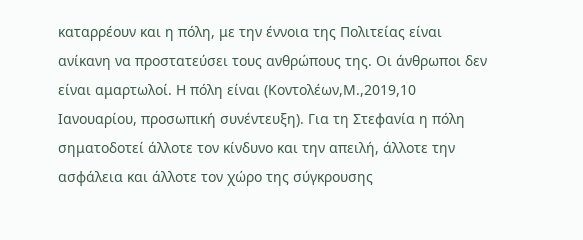καταρρέουν και η πόλη, με την έννοια της Πολιτείας είναι ανίκανη να προστατεύσει τους ανθρώπους της. Οι άνθρωποι δεν είναι αμαρτωλοί. Η πόλη είναι (Κοντολέων,Μ.,2019,10 Ιανουαρίου, προσωπική συνέντευξη). Για τη Στεφανία η πόλη σηματοδοτεί άλλοτε τον κίνδυνο και την απειλή, άλλοτε την ασφάλεια και άλλοτε τον χώρο της σύγκρουσης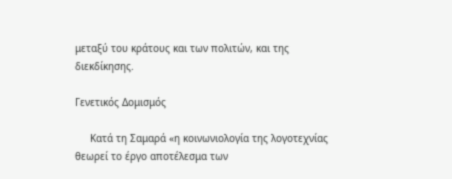μεταξύ του κράτους και των πολιτών, και της διεκδίκησης.

Γενετικός Δομισμός

     Κατά τη Σαμαρά «η κοινωνιολογία της λογοτεχνίας θεωρεί το έργο αποτέλεσμα των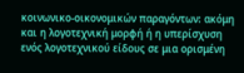κοινωνικο-οικονομικών παραγόντων: ακόμη και η λογοτεχνική μορφή ή η υπερίσχυση ενός λογοτεχνικού είδους σε μια ορισμένη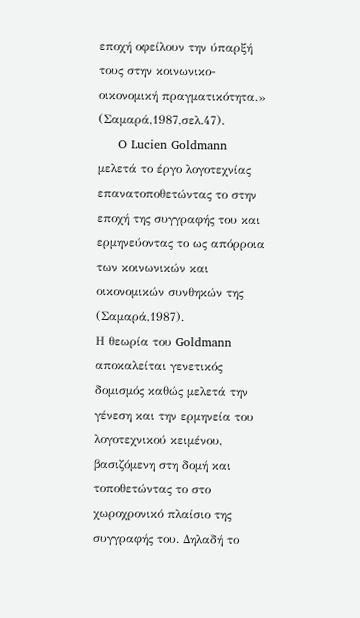εποχή οφείλουν την ύπαρξή τους στην κοινωνικο-οικονομική πραγματικότητα.» (Σαμαρά,1987,σελ.47).
     O Lucien Goldmann μελετά το έργο λογοτεχνίας επανατοποθετώντας το στην εποχή της συγγραφής του και ερμηνεύοντας το ως απόρροια των κοινωνικών και οικονομικών συνθηκών της (Σαμαρά,1987).
Η θεωρία του Goldmann αποκαλείται γενετικός δομισμός καθώς μελετά την γένεση και την ερμηνεία του λογοτεχνικού κειμένου, βασιζόμενη στη δομή και τοποθετώντας το στο  χωροχρονικό πλαίσιο της συγγραφής του. Δηλαδή το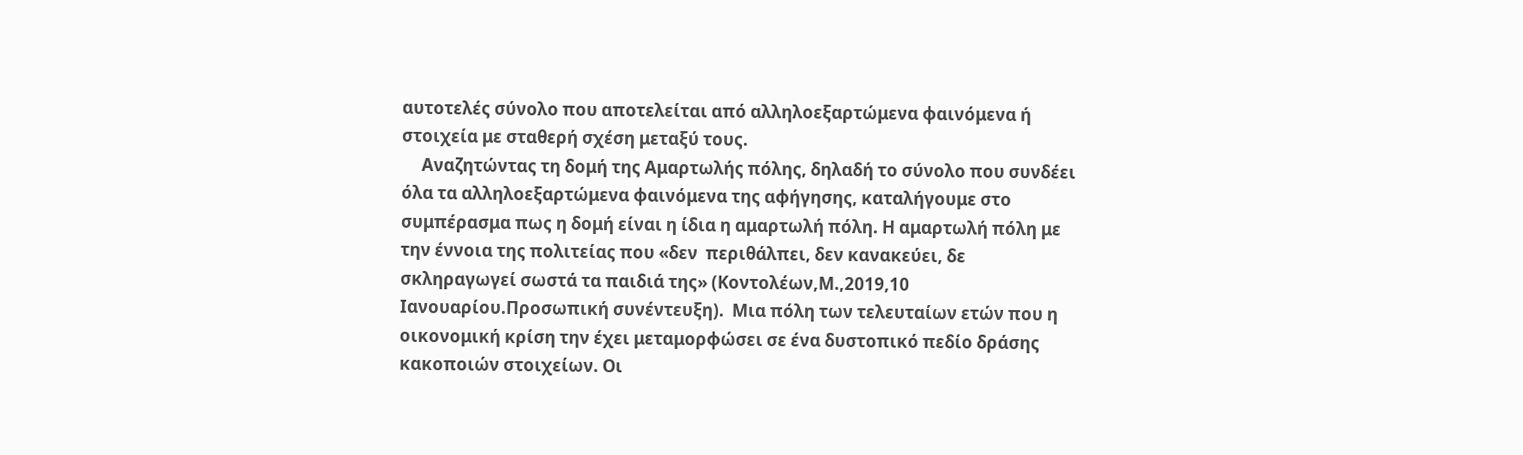αυτοτελές σύνολο που αποτελείται από αλληλοεξαρτώμενα φαινόμενα ή στοιχεία με σταθερή σχέση μεταξύ τους.
     Αναζητώντας τη δομή της Αμαρτωλής πόλης, δηλαδή το σύνολο που συνδέει όλα τα αλληλοεξαρτώμενα φαινόμενα της αφήγησης, καταλήγουμε στο συμπέρασμα πως η δομή είναι η ίδια η αμαρτωλή πόλη. Η αμαρτωλή πόλη με την έννοια της πολιτείας που «δεν  περιθάλπει, δεν κανακεύει, δε σκληραγωγεί σωστά τα παιδιά της» (Κοντολέων,Μ.,2019,10 Ιανουαρίου.Προσωπική συνέντευξη).  Μια πόλη των τελευταίων ετών που η οικονομική κρίση την έχει μεταμορφώσει σε ένα δυστοπικό πεδίο δράσης κακοποιών στοιχείων. Οι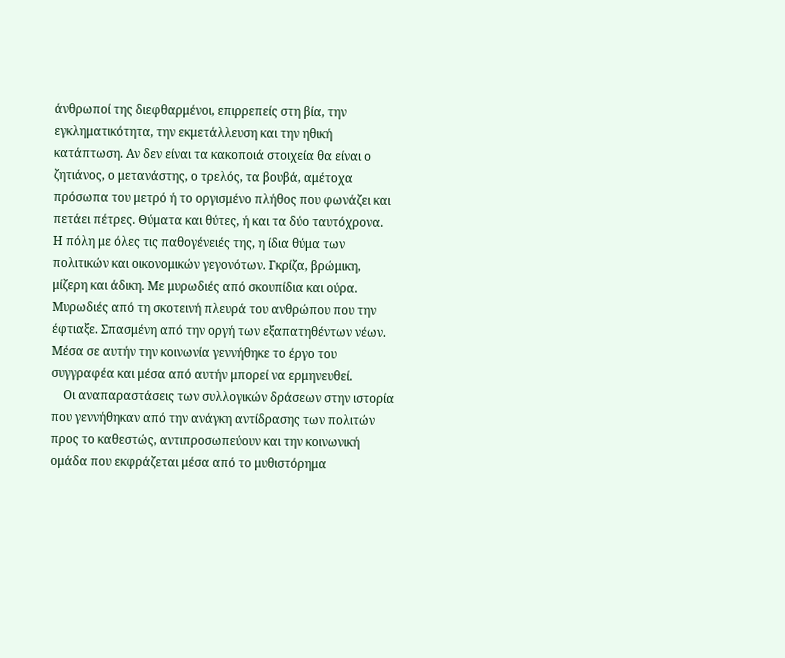άνθρωποί της διεφθαρμένοι, επιρρεπείς στη βία, την εγκληματικότητα, την εκμετάλλευση και την ηθική κατάπτωση. Αν δεν είναι τα κακοποιά στοιχεία θα είναι ο ζητιάνος, ο μετανάστης, ο τρελός, τα βουβά, αμέτοχα πρόσωπα του μετρό ή το οργισμένο πλήθος που φωνάζει και πετάει πέτρες. Θύματα και θύτες, ή και τα δύο ταυτόχρονα.  Η πόλη με όλες τις παθογένειές της, η ίδια θύμα των πολιτικών και οικονομικών γεγονότων. Γκρίζα, βρώμικη, μίζερη και άδικη. Με μυρωδιές από σκουπίδια και ούρα. Μυρωδιές από τη σκοτεινή πλευρά του ανθρώπου που την έφτιαξε. Σπασμένη από την οργή των εξαπατηθέντων νέων. Μέσα σε αυτήν την κοινωνία γεννήθηκε το έργο του συγγραφέα και μέσα από αυτήν μπορεί να ερμηνευθεί.
    Οι αναπαραστάσεις των συλλογικών δράσεων στην ιστορία που γεννήθηκαν από την ανάγκη αντίδρασης των πολιτών προς το καθεστώς, αντιπροσωπεύουν και την κοινωνική ομάδα που εκφράζεται μέσα από το μυθιστόρημα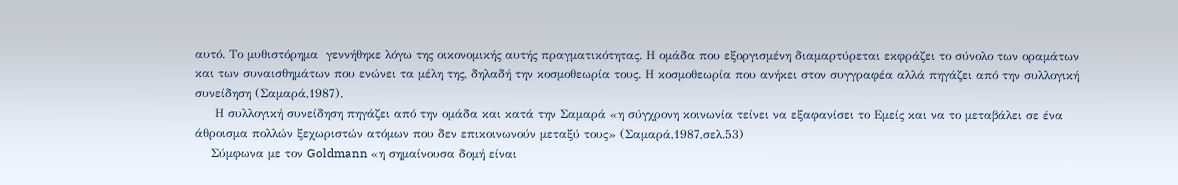αυτό. Το μυθιστόρημα  γεννήθηκε λόγω της οικονομικής αυτής πραγματικότητας. Η ομάδα που εξοργισμένη διαμαρτύρεται εκφράζει το σύνολο των οραμάτων και των συναισθημάτων που ενώνει τα μέλη της, δηλαδή την κοσμοθεωρία τους. Η κοσμοθεωρία που ανήκει στον συγγραφέα αλλά πηγάζει από την συλλογική συνείδηση (Σαμαρά,1987).
     Η συλλογική συνείδηση πηγάζει από την ομάδα και κατά την Σαμαρά «η σύγχρονη κοινωνία τείνει να εξαφανίσει το Εμείς και να το μεταβάλει σε ένα άθροισμα πολλών ξεχωριστών ατόμων που δεν επικοινωνούν μεταξύ τους» (Σαμαρά,1987,σελ.53)
    Σύμφωνα με τον Goldmann «η σημαίνουσα δομή είναι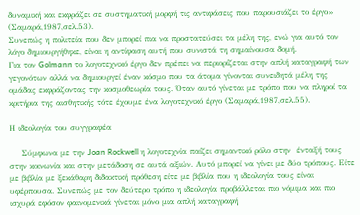δυναμική και εκφράζει σε συστηματική μορφή τις αντιφάσεις που παρουσιάζει το έργο» (Σαμαρά,1987,σελ.53).
Συνεπώς η πολιτεία που δεν μπορεί πια να προστατεύσει τα μέλη της, ενώ για αυτό τον λόγο δημιουργήθηκε, είναι η αντίφαση αυτή που συνιστά τη σημαίνουσα δομή.
Για τον Golmann το λογοτεχνικό έργο δεν πρέπει να περιορίζεται στην απλή καταγραφή των γεγονότων αλλά να δημιουργεί έναν κόσμο που τα άτομα γίνονται συνειδητά μέλη της ομάδας εκφράζοντας την κοσμοθεωρία τους. Όταν αυτό γίνεται με τρόπο που να πληροί τα κριτήρια της αισθητικής τότε έχουμε ένα λογοτεχνικό έργο (Σαμαρά,1987,σελ.55).

Η ιδεολογία του συγγραφέα

    Σύμφωνα με την Joan Rockwell η λογοτεχνία παίζει σημαντικό ρόλο στην  ένταξή τους στην κοινωνία και στην μετάδοση σε αυτά αξιών. Αυτό μπορεί να γίνει με δύο τρόπους. Είτε με βιβλία με ξεκάθαρη διδακτική πρόθεση είτε με βιβλία που η ιδεολογία τους είναι υφέρπουσα. Συνεπώς με τον δεύτερο τρόπο η ιδεολογία προβάλλεται πιο νόμιμα και πιο ισχυρά εφόσον φαινομενικά γίνεται μόνο μια απλή καταγραφή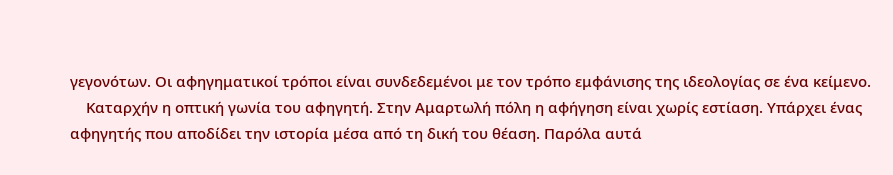γεγονότων. Οι αφηγηματικοί τρόποι είναι συνδεδεμένοι με τον τρόπο εμφάνισης της ιδεολογίας σε ένα κείμενο.
    Καταρχήν η οπτική γωνία του αφηγητή. Στην Αμαρτωλή πόλη η αφήγηση είναι χωρίς εστίαση. Υπάρχει ένας αφηγητής που αποδίδει την ιστορία μέσα από τη δική του θέαση. Παρόλα αυτά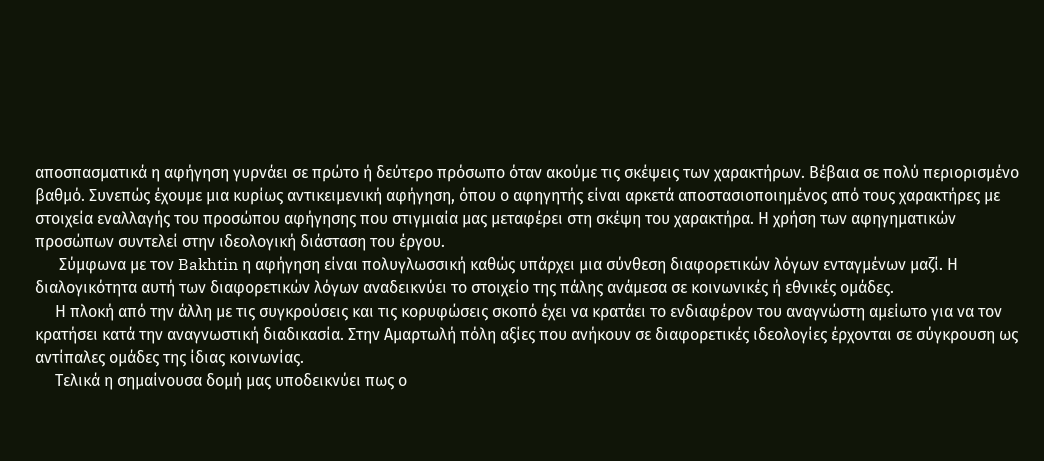αποσπασματικά η αφήγηση γυρνάει σε πρώτο ή δεύτερο πρόσωπο όταν ακούμε τις σκέψεις των χαρακτήρων. Βέβαια σε πολύ περιορισμένο βαθμό. Συνεπώς έχουμε μια κυρίως αντικειμενική αφήγηση, όπου ο αφηγητής είναι αρκετά αποστασιοποιημένος από τους χαρακτήρες με στοιχεία εναλλαγής του προσώπου αφήγησης που στιγμιαία μας μεταφέρει στη σκέψη του χαρακτήρα. Η χρήση των αφηγηματικών προσώπων συντελεί στην ιδεολογική διάσταση του έργου.
      Σύμφωνα με τον Bakhtin η αφήγηση είναι πολυγλωσσική καθώς υπάρχει μια σύνθεση διαφορετικών λόγων ενταγμένων μαζί. Η διαλογικότητα αυτή των διαφορετικών λόγων αναδεικνύει το στοιχείο της πάλης ανάμεσα σε κοινωνικές ή εθνικές ομάδες.
     Η πλοκή από την άλλη με τις συγκρούσεις και τις κορυφώσεις σκοπό έχει να κρατάει το ενδιαφέρον του αναγνώστη αμείωτο για να τον κρατήσει κατά την αναγνωστική διαδικασία. Στην Αμαρτωλή πόλη αξίες που ανήκουν σε διαφορετικές ιδεολογίες έρχονται σε σύγκρουση ως αντίπαλες ομάδες της ίδιας κοινωνίας.
     Τελικά η σημαίνουσα δομή μας υποδεικνύει πως ο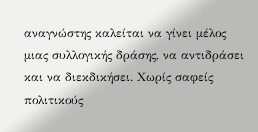αναγνώστης καλείται να γίνει μέλος μιας συλλογικής δράσης, να αντιδράσει και να διεκδικήσει. Χωρίς σαφείς πολιτικούς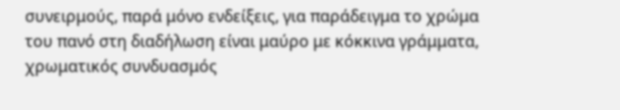συνειρμούς, παρά μόνο ενδείξεις, για παράδειγμα το χρώμα του πανό στη διαδήλωση είναι μαύρο με κόκκινα γράμματα, χρωματικός συνδυασμός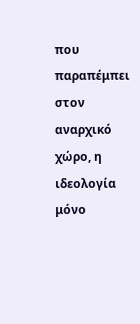που παραπέμπει στον αναρχικό χώρο, η ιδεολογία μόνο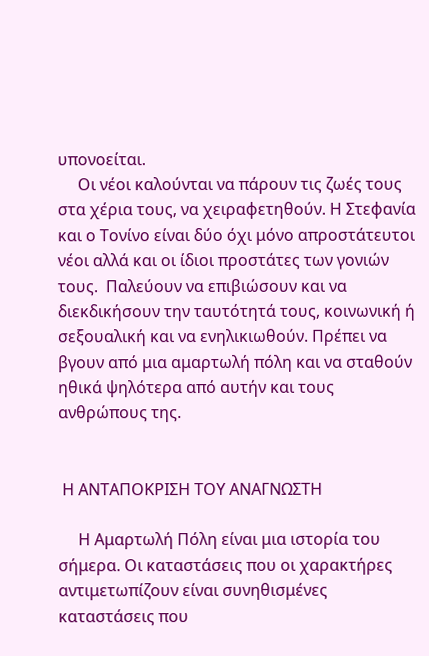υπονοείται.
     Οι νέοι καλούνται να πάρουν τις ζωές τους στα χέρια τους, να χειραφετηθούν. Η Στεφανία και ο Τονίνο είναι δύο όχι μόνο απροστάτευτοι νέοι αλλά και οι ίδιοι προστάτες των γονιών τους.  Παλεύουν να επιβιώσουν και να διεκδικήσουν την ταυτότητά τους, κοινωνική ή σεξουαλική και να ενηλικιωθούν. Πρέπει να βγουν από μια αμαρτωλή πόλη και να σταθούν ηθικά ψηλότερα από αυτήν και τους ανθρώπους της.


 Η ΑΝΤΑΠΟΚΡΙΣΗ ΤΟΥ ΑΝΑΓΝΩΣΤΗ

     Η Αμαρτωλή Πόλη είναι μια ιστορία του σήμερα. Οι καταστάσεις που οι χαρακτήρες αντιμετωπίζουν είναι συνηθισμένες καταστάσεις που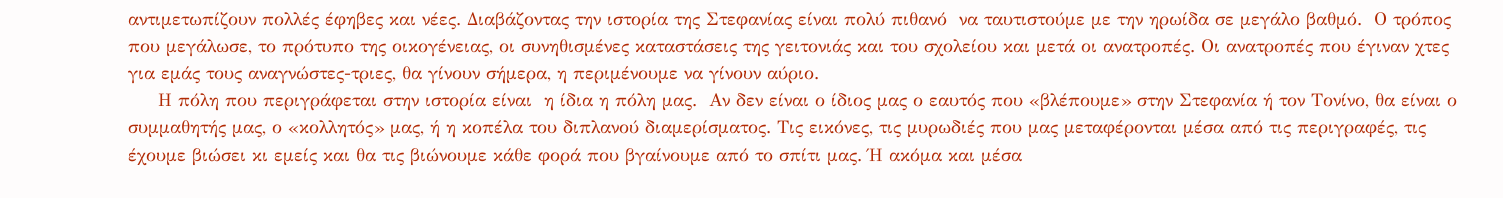αντιμετωπίζουν πολλές έφηβες και νέες. Διαβάζοντας την ιστορία της Στεφανίας είναι πολύ πιθανό  να ταυτιστούμε με την ηρωίδα σε μεγάλο βαθμό.  Ο τρόπος που μεγάλωσε, το πρότυπο της οικογένειας, οι συνηθισμένες καταστάσεις της γειτονιάς και του σχολείου και μετά οι ανατροπές. Οι ανατροπές που έγιναν χτες για εμάς τους αναγνώστες-τριες, θα γίνουν σήμερα, η περιμένουμε να γίνουν αύριο.
     Η πόλη που περιγράφεται στην ιστορία είναι  η ίδια η πόλη μας.  Αν δεν είναι ο ίδιος μας ο εαυτός που «βλέπουμε» στην Στεφανία ή τον Τονίνο, θα είναι ο συμμαθητής μας, ο «κολλητός» μας, ή η κοπέλα του διπλανού διαμερίσματος. Τις εικόνες, τις μυρωδιές που μας μεταφέρονται μέσα από τις περιγραφές, τις έχουμε βιώσει κι εμείς και θα τις βιώνουμε κάθε φορά που βγαίνουμε από το σπίτι μας. Ή ακόμα και μέσα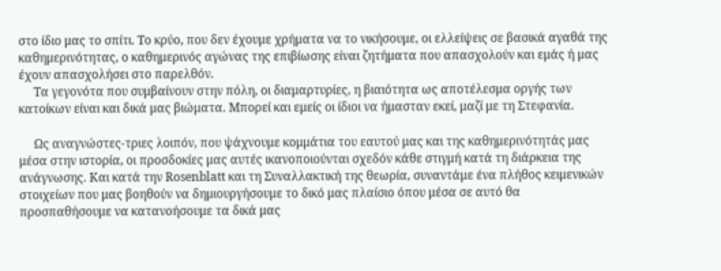στο ίδιο μας το σπίτι. Το κρύο, που δεν έχουμε χρήματα να το νικήσουμε, οι ελλείψεις σε βασικά αγαθά της καθημερινότητας, ο καθημερινός αγώνας της επιβίωσης είναι ζητήματα που απασχολούν και εμάς ή μας έχουν απασχολήσει στο παρελθόν.
     Τα γεγονότα που συμβαίνουν στην πόλη, οι διαμαρτυρίες, η βιαιότητα ως αποτέλεσμα οργής των κατοίκων είναι και δικά μας βιώματα. Μπορεί και εμείς οι ίδιοι να ήμασταν εκεί, μαζί με τη Στεφανία.

     Ως αναγνώστες-τριες λοιπόν, που ψάχνουμε κομμάτια του εαυτού μας και της καθημερινότητάς μας μέσα στην ιστορία, οι προσδοκίες μας αυτές ικανοποιούνται σχεδόν κάθε στιγμή κατά τη διάρκεια της ανάγνωσης. Και κατά την Rosenblatt και τη Συναλλακτική της θεωρία, συναντάμε ένα πλήθος κειμενικών στοιχείων που μας βοηθούν να δημιουργήσουμε το δικό μας πλαίσιο όπου μέσα σε αυτό θα προσπαθήσουμε να κατανοήσουμε τα δικά μας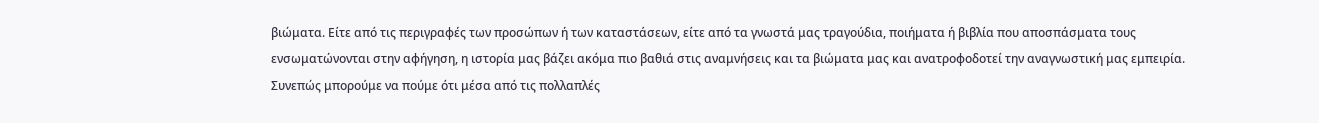βιώματα. Είτε από τις περιγραφές των προσώπων ή των καταστάσεων, είτε από τα γνωστά μας τραγούδια, ποιήματα ή βιβλία που αποσπάσματα τους ενσωματώνονται στην αφήγηση, η ιστορία μας βάζει ακόμα πιο βαθιά στις αναμνήσεις και τα βιώματα μας και ανατροφοδοτεί την αναγνωστική μας εμπειρία.       Συνεπώς μπορούμε να πούμε ότι μέσα από τις πολλαπλές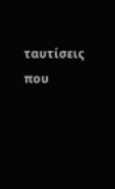ταυτίσεις  που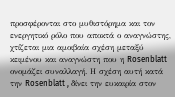προσφέρονται στο μυθιστόρημα και τον ενεργητικό ρόλο που αποκτά ο αναγνώστης, χτίζεται μια αμοιβαία σχέση μεταξύ κειμένου και αναγνώστη που η Rosenblatt ονομάζει συναλλαγή. Η σχέση αυτή κατά την Rosenblatt , δίνει την ευκαιρία στον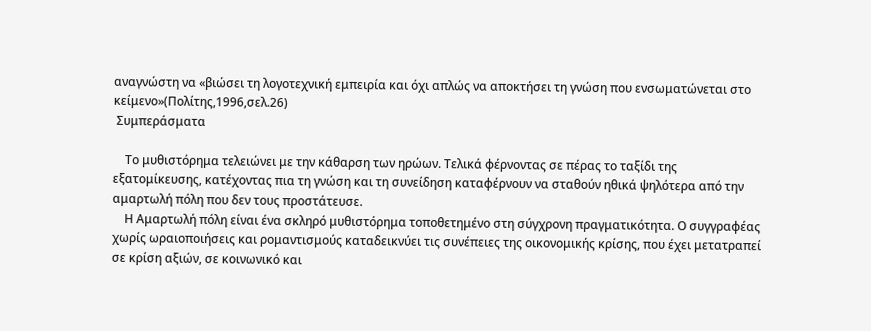αναγνώστη να «βιώσει τη λογοτεχνική εμπειρία και όχι απλώς να αποκτήσει τη γνώση που ενσωματώνεται στο κείμενο»(Πολίτης,1996,σελ.26)
 Συμπεράσματα

    Το μυθιστόρημα τελειώνει με την κάθαρση των ηρώων. Τελικά φέρνοντας σε πέρας το ταξίδι της εξατομίκευσης, κατέχοντας πια τη γνώση και τη συνείδηση καταφέρνουν να σταθούν ηθικά ψηλότερα από την αμαρτωλή πόλη που δεν τους προστάτευσε.
    Η Αμαρτωλή πόλη είναι ένα σκληρό μυθιστόρημα τοποθετημένο στη σύγχρονη πραγματικότητα. Ο συγγραφέας χωρίς ωραιοποιήσεις και ρομαντισμούς καταδεικνύει τις συνέπειες της οικονομικής κρίσης, που έχει μετατραπεί σε κρίση αξιών, σε κοινωνικό και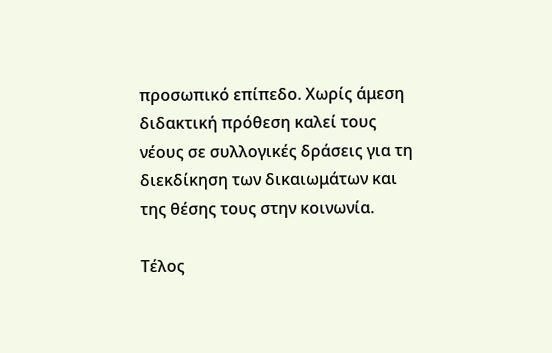προσωπικό επίπεδο. Χωρίς άμεση διδακτική πρόθεση καλεί τους νέους σε συλλογικές δράσεις για τη διεκδίκηση των δικαιωμάτων και της θέσης τους στην κοινωνία.

Τέλος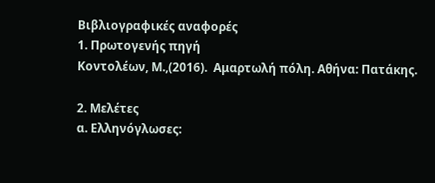Βιβλιογραφικές αναφορές
1. Πρωτογενής πηγή
Κοντολέων, Μ.,(2016).  Αμαρτωλή πόλη. Αθήνα: Πατάκης.

2. Μελέτες
α. Ελληνόγλωσες: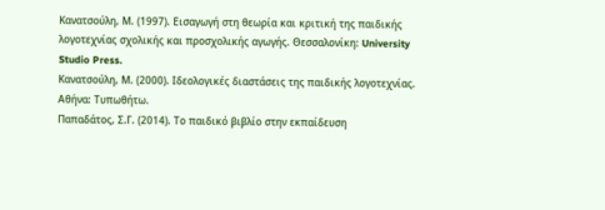Κανατσούλη, Μ. (1997). Εισαγωγή στη θεωρία και κριτική της παιδικής λογοτεχνίας σχολικής και προσχολικής αγωγής. Θεσσαλονίκη: University Studio Press.
Κανατσούλη, Μ. (2000). Ιδεολογικές διαστάσεις της παιδικής λογοτεχνίας. Αθήνα: Τυπωθήτω.
Παπαδάτος, Σ.Γ. (2014). Το παιδικό βιβλίο στην εκπαίδευση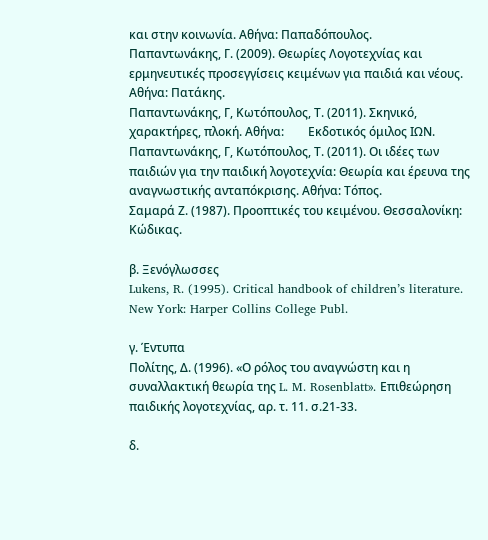και στην κοινωνία. Αθήνα: Παπαδόπουλος.
Παπαντωνάκης, Γ. (2009). Θεωρίες Λογοτεχνίας και ερμηνευτικές προσεγγίσεις κειμένων για παιδιά και νέους. Αθήνα: Πατάκης.
Παπαντωνάκης, Γ, Κωτόπουλος, Τ. (2011). Σκηνικό, χαρακτήρες, πλοκή. Αθήνα:        Εκδοτικός όμιλος ΙΩΝ.
Παπαντωνάκης, Γ, Κωτόπουλος, Τ. (2011). Οι ιδέες των παιδιών για την παιδική λογοτεχνία: Θεωρία και έρευνα της αναγνωστικής ανταπόκρισης. Αθήνα: Τόπος.
Σαμαρά Ζ. (1987). Προοπτικές του κειμένου. Θεσσαλονίκη: Κώδικας.

β. Ξενόγλωσσες
Lukens, R. (1995). Critical handbook of children’s literature. New York: Harper Collins College Publ.

γ. Έντυπα
Πολίτης, Δ. (1996). «Ο ρόλος του αναγνώστη και η συναλλακτική θεωρία της L. M. Rosenblatt». Επιθεώρηση παιδικής λογοτεχνίας, αρ. τ. 11. σ.21-33.

δ.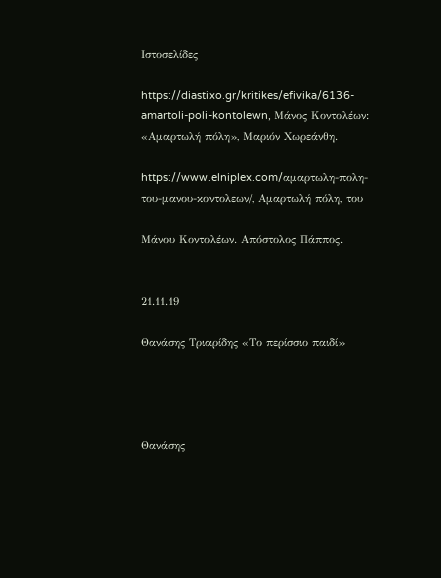Ιστοσελίδες

https://diastixo.gr/kritikes/efivika/6136-amartoli-poli-kontolewn, Μάνος Κοντολέων: «Αμαρτωλή πόλη», Μαριόν Χωρεάνθη.

https://www.elniplex.com/αμαρτωλη-πολη-του-μανου-κοντολεων/, Αμαρτωλή πόλη, του

Μάνου Κοντολέων. Απόστολος Πάππος.


21.11.19

Θανάσης Τριαρίδης «Το περίσσιο παιδί»




Θανάσης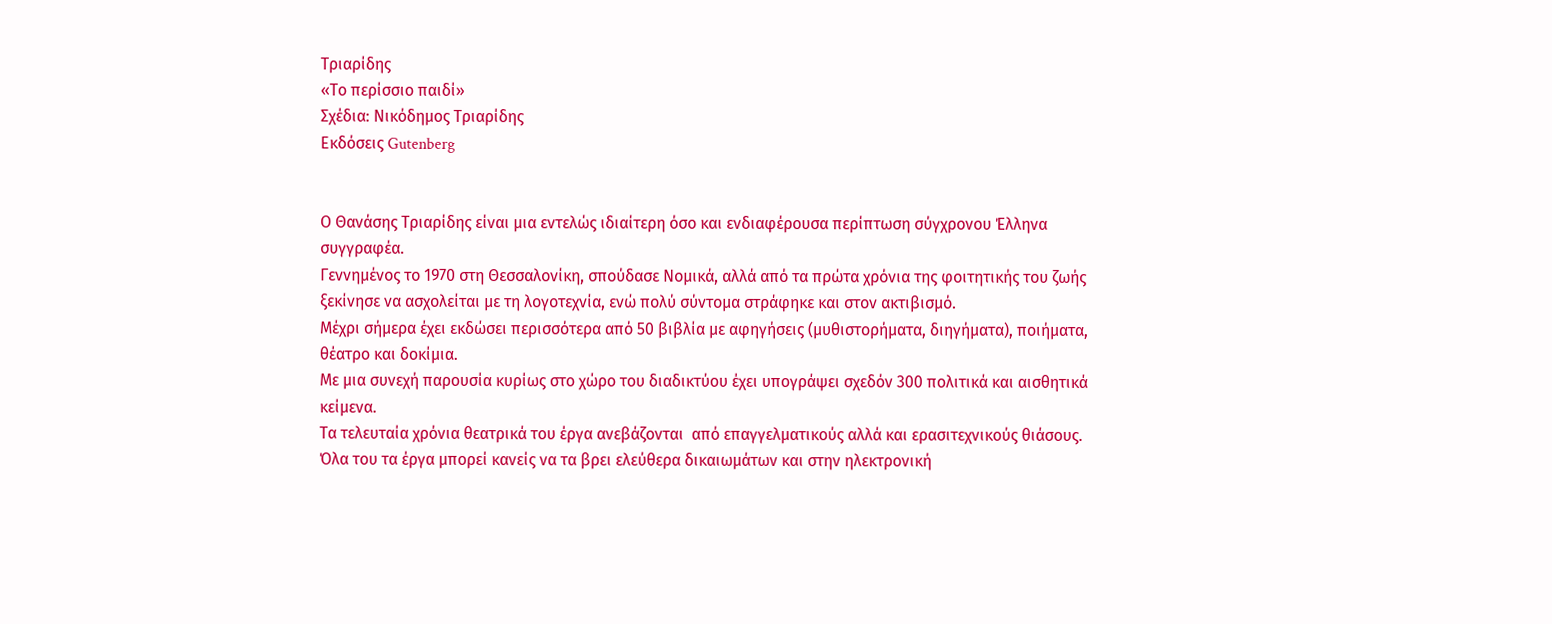Τριαρίδης
«Το περίσσιο παιδί»
Σχέδια: Νικόδημος Τριαρίδης
Εκδόσεις Gutenberg


Ο Θανάσης Τριαρίδης είναι μια εντελώς ιδιαίτερη όσο και ενδιαφέρουσα περίπτωση σύγχρονου Έλληνα συγγραφέα.
Γεννημένος το 1970 στη Θεσσαλονίκη, σπούδασε Νομικά, αλλά από τα πρώτα χρόνια της φοιτητικής του ζωής ξεκίνησε να ασχολείται με τη λογοτεχνία, ενώ πολύ σύντομα στράφηκε και στον ακτιβισμό.
Μέχρι σήμερα έχει εκδώσει περισσότερα από 50 βιβλία με αφηγήσεις (μυθιστορήματα, διηγήματα), ποιήματα, θέατρο και δοκίμια.
Με μια συνεχή παρουσία κυρίως στο χώρο του διαδικτύου έχει υπογράψει σχεδόν 300 πολιτικά και αισθητικά κείμενα.
Τα τελευταία χρόνια θεατρικά του έργα ανεβάζονται  από επαγγελματικούς αλλά και ερασιτεχνικούς θιάσους.
Όλα του τα έργα μπορεί κανείς να τα βρει ελεύθερα δικαιωμάτων και στην ηλεκτρονική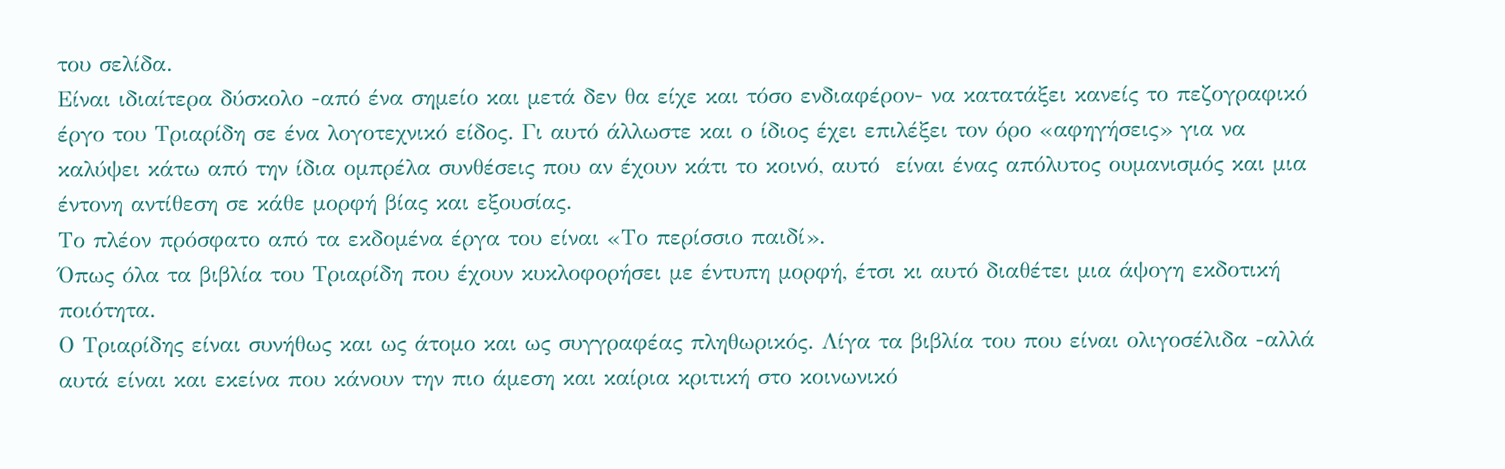του σελίδα.
Είναι ιδιαίτερα δύσκολο -από ένα σημείο και μετά δεν θα είχε και τόσο ενδιαφέρον- να κατατάξει κανείς το πεζογραφικό έργο του Τριαρίδη σε ένα λογοτεχνικό είδος. Γι αυτό άλλωστε και ο ίδιος έχει επιλέξει τον όρο «αφηγήσεις» για να καλύψει κάτω από την ίδια ομπρέλα συνθέσεις που αν έχουν κάτι το κοινό, αυτό  είναι ένας απόλυτος ουμανισμός και μια έντονη αντίθεση σε κάθε μορφή βίας και εξουσίας.
Το πλέον πρόσφατο από τα εκδομένα έργα του είναι «Το περίσσιο παιδί».
Όπως όλα τα βιβλία του Τριαρίδη που έχουν κυκλοφορήσει με έντυπη μορφή, έτσι κι αυτό διαθέτει μια άψογη εκδοτική ποιότητα.
Ο Τριαρίδης είναι συνήθως και ως άτομο και ως συγγραφέας πληθωρικός. Λίγα τα βιβλία του που είναι ολιγοσέλιδα -αλλά αυτά είναι και εκείνα που κάνουν την πιο άμεση και καίρια κριτική στο κοινωνικό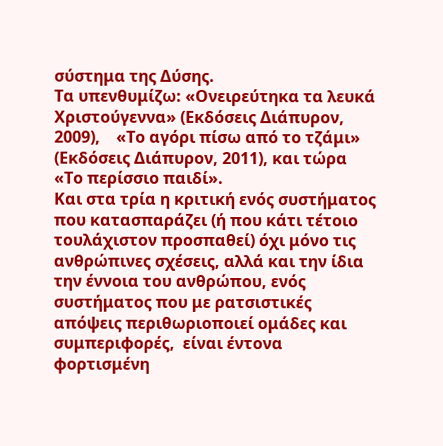σύστημα της Δύσης.
Τα υπενθυμίζω: «Ονειρεύτηκα τα λευκά Χριστούγεννα» (Εκδόσεις Διάπυρον, 2009),    «Το αγόρι πίσω από το τζάμι» (Εκδόσεις Διάπυρον, 2011), και τώρα «Το περίσσιο παιδί».
Και στα τρία η κριτική ενός συστήματος που κατασπαράζει (ή που κάτι τέτοιο τουλάχιστον προσπαθεί) όχι μόνο τις ανθρώπινες σχέσεις, αλλά και την ίδια την έννοια του ανθρώπου, ενός συστήματος που με ρατσιστικές απόψεις περιθωριοποιεί ομάδες και συμπεριφορές,  είναι έντονα φορτισμένη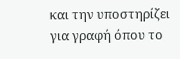και την υποστηρίζει για γραφή όπου το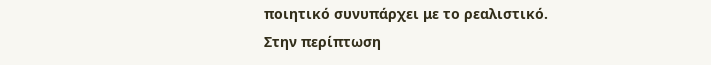ποιητικό συνυπάρχει με το ρεαλιστικό.
Στην περίπτωση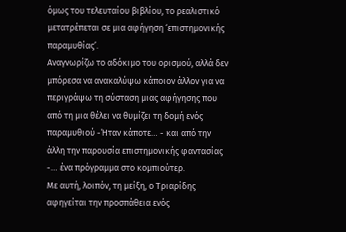όμως του τελευταίου βιβλίου, το ρεαλιστικό μετατρέπεται σε μια αφήγηση ‘επιστημονικής παραμυθίας’.
Αναγνωρίζω το αδόκιμο του ορισμού, αλλά δεν μπόρεσα να ανακαλύψω κάποιον άλλον για να περιγράψω τη σύσταση μιας αφήγησης που από τη μια θέλει να θυμίζει τη δομή ενός παραμυθιού -Ήταν κάποτε… - και από την άλλη την παρουσία επιστημονικής φαντασίας -… ένα πρόγραμμα στο κομπιούτερ.
Με αυτή, λοιπόν, τη μείξη, ο Τριαρίδης αφηγείται την προσπάθεια ενός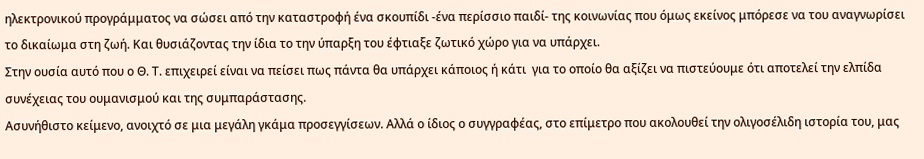ηλεκτρονικού προγράμματος να σώσει από την καταστροφή ένα σκουπίδι -ένα περίσσιο παιδί- της κοινωνίας που όμως εκείνος μπόρεσε να του αναγνωρίσει το δικαίωμα στη ζωή. Και θυσιάζοντας την ίδια το την ύπαρξη του έφτιαξε ζωτικό χώρο για να υπάρχει.
Στην ουσία αυτό που ο Θ. Τ. επιχειρεί είναι να πείσει πως πάντα θα υπάρχει κάποιος ή κάτι  για το οποίο θα αξίζει να πιστεύουμε ότι αποτελεί την ελπίδα συνέχειας του ουμανισμού και της συμπαράστασης.
Ασυνήθιστο κείμενο, ανοιχτό σε μια μεγάλη γκάμα προσεγγίσεων. Αλλά ο ίδιος ο συγγραφέας, στο επίμετρο που ακολουθεί την ολιγοσέλιδη ιστορία του, μας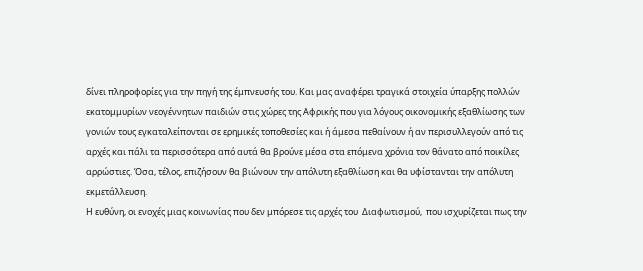δίνει πληροφορίες για την πηγή της έμπνευσής του. Και μας αναφέρει τραγικά στοιχεία ύπαρξης πολλών εκατομμυρίων νεογέννητων παιδιών στις χώρες της Αφρικής που για λόγους οικονομικής εξαθλίωσης των γονιών τους εγκαταλείπονται σε ερημικές τοποθεσίες και ή άμεσα πεθαίνουν ή αν περισυλλεγούν από τις αρχές και πάλι τα περισσότερα από αυτά θα βρούνε μέσα στα επόμενα χρόνια τον θάνατο από ποικίλες αρρώστιες. Όσα, τέλος, επιζήσουν θα βιώνουν την απόλυτη εξαθλίωση και θα υφίστανται την απόλυτη εκμετάλλευση.
Η ευθύνη, οι ενοχές μιας κοινωνίας που δεν μπόρεσε τις αρχές του  Διαφωτισμού,  που ισχυρίζεται πως την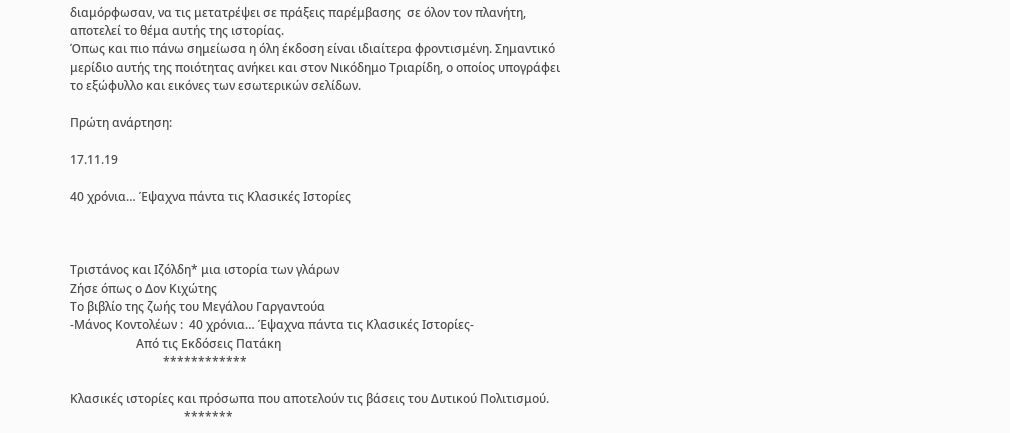διαμόρφωσαν, να τις μετατρέψει σε πράξεις παρέμβασης  σε όλον τον πλανήτη, αποτελεί το θέμα αυτής της ιστορίας.
Όπως και πιο πάνω σημείωσα η όλη έκδοση είναι ιδιαίτερα φροντισμένη. Σημαντικό μερίδιο αυτής της ποιότητας ανήκει και στον Νικόδημο Τριαρίδη, ο οποίος υπογράφει το εξώφυλλο και εικόνες των εσωτερικών σελίδων.

Πρώτη ανάρτηση:

17.11.19

40 χρόνια… Έψαχνα πάντα τις Κλασικές Ιστορίες



Τριστάνος και Ιζόλδη* μια ιστορία των γλάρων
Ζήσε όπως ο Δον Κιχώτης
Το βιβλίο της ζωής του Μεγάλου Γαργαντούα
-Μάνος Κοντολέων :  40 χρόνια… Έψαχνα πάντα τις Κλασικές Ιστορίες-
                      Από τις Εκδόσεις Πατάκη
                               ************

Κλασικές ιστορίες και πρόσωπα που αποτελούν τις βάσεις του Δυτικού Πολιτισμού.
                                      *******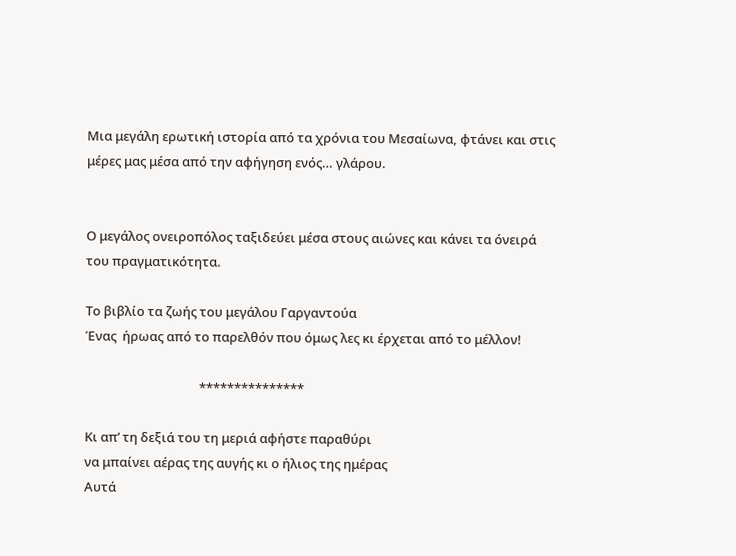Μια μεγάλη ερωτική ιστορία από τα χρόνια του Μεσαίωνα, φτάνει και στις μέρες μας μέσα από την αφήγηση ενός… γλάρου.


Ο μεγάλος ονειροπόλος ταξιδεύει μέσα στους αιώνες και κάνει τα όνειρά του πραγματικότητα.

Το βιβλίο τα ζωής του μεγάλου Γαργαντούα
Ένας  ήρωας από το παρελθόν που όμως λες κι έρχεται από το μέλλον!

                                      ***************

Κι απ’ τη δεξιά του τη μεριά αφήστε παραθύρι
να μπαίνει αέρας της αυγής κι ο ήλιος της ημέρας
Αυτά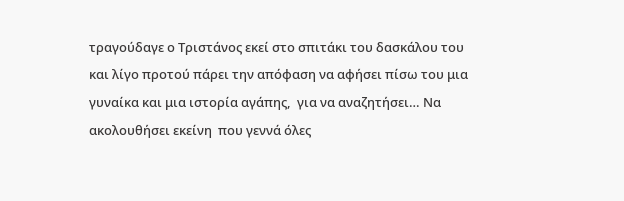τραγούδαγε ο Τριστάνος εκεί στο σπιτάκι του δασκάλου του   και λίγο προτού πάρει την απόφαση να αφήσει πίσω του μια γυναίκα και μια ιστορία αγάπης,  για να αναζητήσει… Να ακολουθήσει εκείνη  που γεννά όλες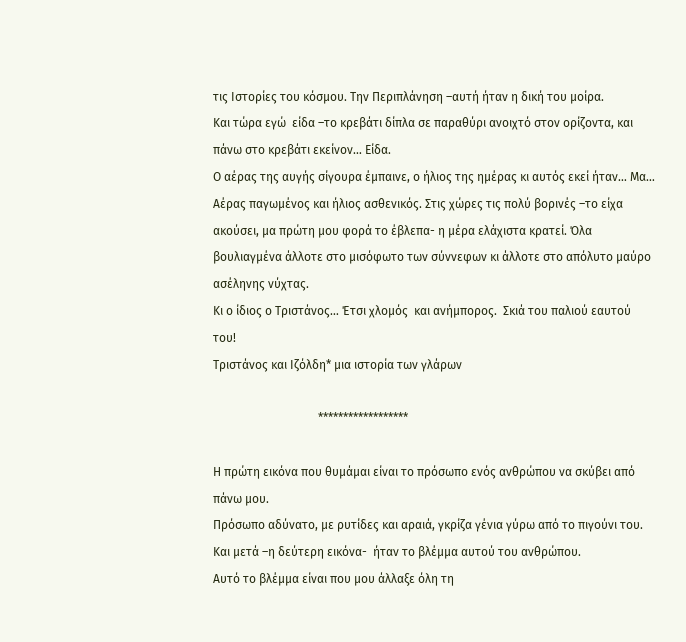τις Ιστορίες του κόσμου. Την Περιπλάνηση –αυτή ήταν η δική του μοίρα.
Και τώρα εγώ  είδα –το κρεβάτι δίπλα σε παραθύρι ανοιχτό στον ορίζοντα, και πάνω στο κρεβάτι εκείνον… Είδα.
Ο αέρας της αυγής σίγουρα έμπαινε, ο ήλιος της ημέρας κι αυτός εκεί ήταν… Μα…
Αέρας παγωμένος και ήλιος ασθενικός. Στις χώρες τις πολύ βορινές –το είχα ακούσει, μα πρώτη μου φορά το έβλεπα- η μέρα ελάχιστα κρατεί. Όλα βουλιαγμένα άλλοτε στο μισόφωτο των σύννεφων κι άλλοτε στο απόλυτο μαύρο ασέληνης νύχτας.
Κι ο ίδιος ο Τριστάνος… Έτσι χλομός  και ανήμπορος.  Σκιά του παλιού εαυτού του!
Τριστάνος και Ιζόλδη* μια ιστορία των γλάρων

                                   ******************

Η πρώτη εικόνα που θυμάμαι είναι το πρόσωπο ενός ανθρώπου να σκύβει από πάνω μου.
Πρόσωπο αδύνατο, με ρυτίδες και αραιά, γκρίζα γένια γύρω από το πιγούνι του.
Και μετά –η δεύτερη εικόνα-  ήταν το βλέμμα αυτού του ανθρώπου.
Αυτό το βλέμμα είναι που μου άλλαξε όλη τη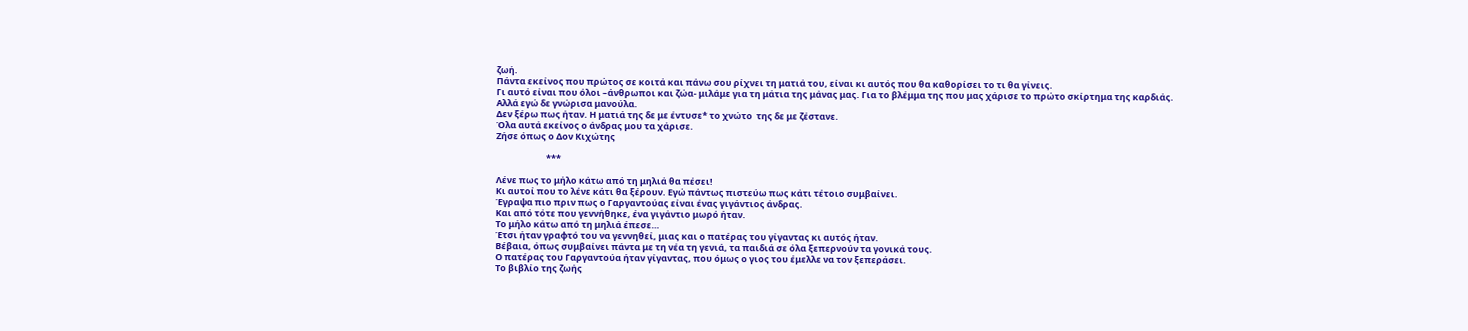ζωή.
Πάντα εκείνος που πρώτος σε κοιτά και πάνω σου ρίχνει τη ματιά του, είναι κι αυτός που θα καθορίσει το τι θα γίνεις.
Γι αυτό είναι που όλοι –άνθρωποι και ζώα- μιλάμε για τη μάτια της μάνας μας. Για το βλέμμα της που μας χάρισε το πρώτο σκίρτημα της καρδιάς.
Αλλά εγώ δε γνώρισα μανούλα.
Δεν ξέρω πως ήταν. Η ματιά της δε με έντυσε* το χνώτο  της δε με ζέστανε.
Όλα αυτά εκείνος ο άνδρας μου τα χάρισε.
Ζήσε όπως ο Δον Κιχώτης

                         ***

Λένε πως το μήλο κάτω από τη μηλιά θα πέσει!
Κι αυτοί που το λένε κάτι θα ξέρουν. Εγώ πάντως πιστεύω πως κάτι τέτοιο συμβαίνει.
Έγραψα πιο πριν πως ο Γαργαντούας είναι ένας γιγάντιος άνδρας.
Και από τότε που γεννήθηκε, ένα γιγάντιο μωρό ήταν.
Το μήλο κάτω από τη μηλιά έπεσε…
Έτσι ήταν γραφτό του να γεννηθεί, μιας και ο πατέρας του γίγαντας κι αυτός ήταν.
Βέβαια, όπως συμβαίνει πάντα με τη νέα τη γενιά, τα παιδιά σε όλα ξεπερνούν τα γονικά τους.
Ο πατέρας του Γαργαντούα ήταν γίγαντας, που όμως ο γιος του έμελλε να τον ξεπεράσει.
Το βιβλίο της ζωής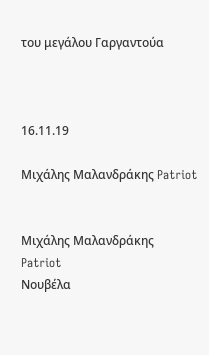του μεγάλου Γαργαντούα



16.11.19

Μιχάλης Μαλανδράκης Patriot


Μιχάλης Μαλανδράκης
Patriot
Νουβέλα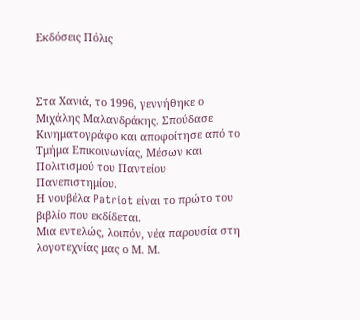Εκδόσεις Πόλις



Στα Χανιά, το 1996, γεννήθηκε ο Μιχάλης Μαλανδράκης. Σπούδασε Κινηματογράφο και αποφοίτησε από το Τμήμα Επικοινωνίας, Μέσων και Πολιτισμού του Παντείου Πανεπιστημίου.
Η νουβέλα Patriot είναι το πρώτο του βιβλίο που εκδίδεται.
Μια εντελώς, λοιπόν, νέα παρουσία στη λογοτεχνίας μας ο Μ. Μ.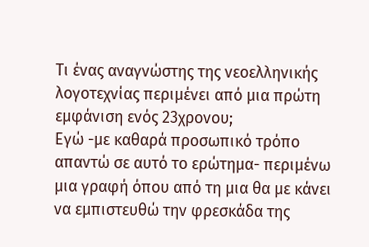Τι ένας αναγνώστης της νεοελληνικής λογοτεχνίας περιμένει από μια πρώτη εμφάνιση ενός 23χρονου;
Εγώ -με καθαρά προσωπικό τρόπο απαντώ σε αυτό το ερώτημα- περιμένω μια γραφή όπου από τη μια θα με κάνει να εμπιστευθώ την φρεσκάδα της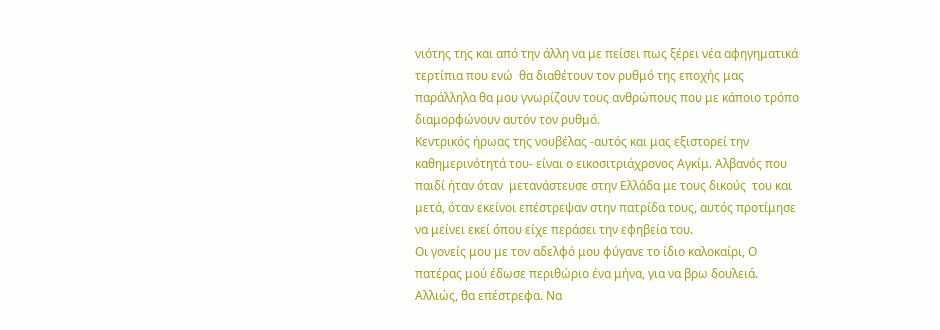νιότης της και από την άλλη να με πείσει πως ξέρει νέα αφηγηματικά τερτίπια που ενώ  θα διαθέτουν τον ρυθμό της εποχής μας παράλληλα θα μου γνωρίζουν τους ανθρώπους που με κάποιο τρόπο διαμορφώνουν αυτόν τον ρυθμό.
Κεντρικός ήρωας της νουβέλας -αυτός και μας εξιστορεί την καθημερινότητά του- είναι ο εικοσιτριάχρονος Αγκίμ. Αλβανός που παιδί ήταν όταν  μετανάστευσε στην Ελλάδα με τους δικούς  του και μετά, όταν εκείνοι επέστρεψαν στην πατρίδα τους, αυτός προτίμησε να μείνει εκεί όπου είχε περάσει την εφηβεία του.
Οι γονείς μου με τον αδελφό μου φύγανε το ίδιο καλοκαίρι, Ο πατέρας μού έδωσε περιθώριο ένα μήνα, για να βρω δουλειά. Αλλιώς, θα επέστρεφα. Να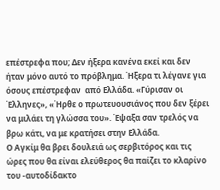επέστρεφα που; Δεν ήξερα κανένα εκεί και δεν ήταν μόνο αυτό το πρόβλημα. Ήξερα τι λέγανε για όσους επέστρεφαν  από Ελλάδα. «Γύρισαν οι Έλληνες», «Ήρθε ο πρωτευουσιάνος που δεν ξέρει να μιλάει τη γλώσσα του». Έψαξα σαν τρελός να βρω κάτι, να με κρατήσει στην Ελλάδα.
Ο Αγκίμ θα βρει δουλειά ως σερβιτόρος και τις ώρες που θα είναι ελεύθερος θα παίζει το κλαρίνο του -αυτοδίδακτο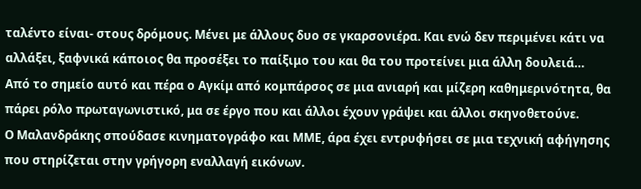ταλέντο είναι- στους δρόμους. Μένει με άλλους δυο σε γκαρσονιέρα. Και ενώ δεν περιμένει κάτι να αλλάξει, ξαφνικά κάποιος θα προσέξει το παίξιμο του και θα του προτείνει μια άλλη δουλειά…
Από το σημείο αυτό και πέρα ο Αγκίμ από κομπάρσος σε μια ανιαρή και μίζερη καθημερινότητα, θα πάρει ρόλο πρωταγωνιστικό, μα σε έργο που και άλλοι έχουν γράψει και άλλοι σκηνοθετούνε.
Ο Μαλανδράκης σπούδασε κινηματογράφο και ΜΜΕ, άρα έχει εντρυφήσει σε μια τεχνική αφήγησης που στηρίζεται στην γρήγορη εναλλαγή εικόνων.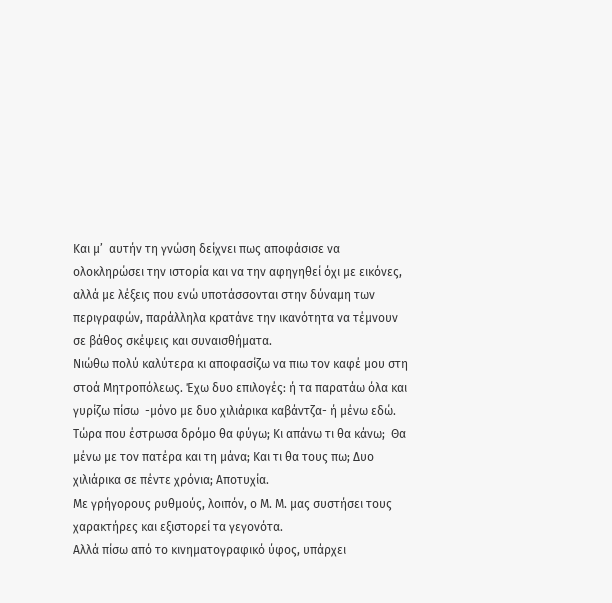Και μ’  αυτήν τη γνώση δείχνει πως αποφάσισε να ολοκληρώσει την ιστορία και να την αφηγηθεί όχι με εικόνες, αλλά με λέξεις που ενώ υποτάσσονται στην δύναμη των περιγραφών, παράλληλα κρατάνε την ικανότητα να τέμνουν σε βάθος σκέψεις και συναισθήματα.
Νιώθω πολύ καλύτερα κι αποφασίζω να πιω τον καφέ μου στη στοά Μητροπόλεως. Έχω δυο επιλογές: ή τα παρατάω όλα και γυρίζω πίσω  -μόνο με δυο χιλιάρικα καβάντζα- ή μένω εδώ. Τώρα που έστρωσα δρόμο θα φύγω; Κι απάνω τι θα κάνω;  Θα μένω με τον πατέρα και τη μάνα; Και τι θα τους πω; Δυο χιλιάρικα σε πέντε χρόνια; Αποτυχία.
Με γρήγορους ρυθμούς, λοιπόν, ο Μ. Μ. μας συστήσει τους χαρακτήρες και εξιστορεί τα γεγονότα.
Αλλά πίσω από το κινηματογραφικό ύφος, υπάρχει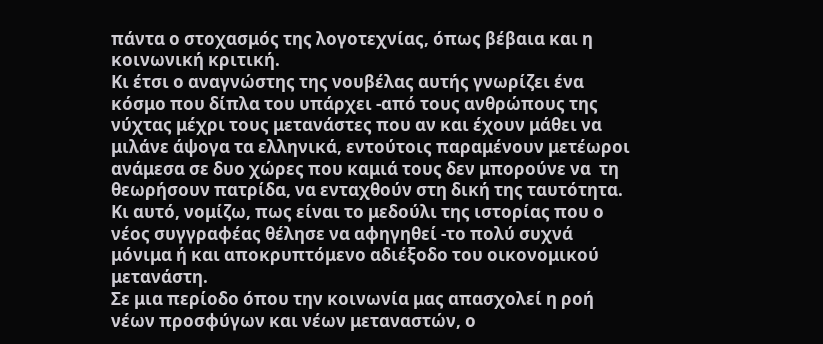πάντα ο στοχασμός της λογοτεχνίας, όπως βέβαια και η κοινωνική κριτική.
Κι έτσι ο αναγνώστης της νουβέλας αυτής γνωρίζει ένα κόσμο που δίπλα του υπάρχει -από τους ανθρώπους της νύχτας μέχρι τους μετανάστες που αν και έχουν μάθει να μιλάνε άψογα τα ελληνικά, εντούτοις παραμένουν μετέωροι ανάμεσα σε δυο χώρες που καμιά τους δεν μπορούνε να  τη θεωρήσουν πατρίδα, να ενταχθούν στη δική της ταυτότητα.
Κι αυτό, νομίζω, πως είναι το μεδούλι της ιστορίας που ο νέος συγγραφέας θέλησε να αφηγηθεί -το πολύ συχνά μόνιμα ή και αποκρυπτόμενο αδιέξοδο του οικονομικού μετανάστη.
Σε μια περίοδο όπου την κοινωνία μας απασχολεί η ροή νέων προσφύγων και νέων μεταναστών, ο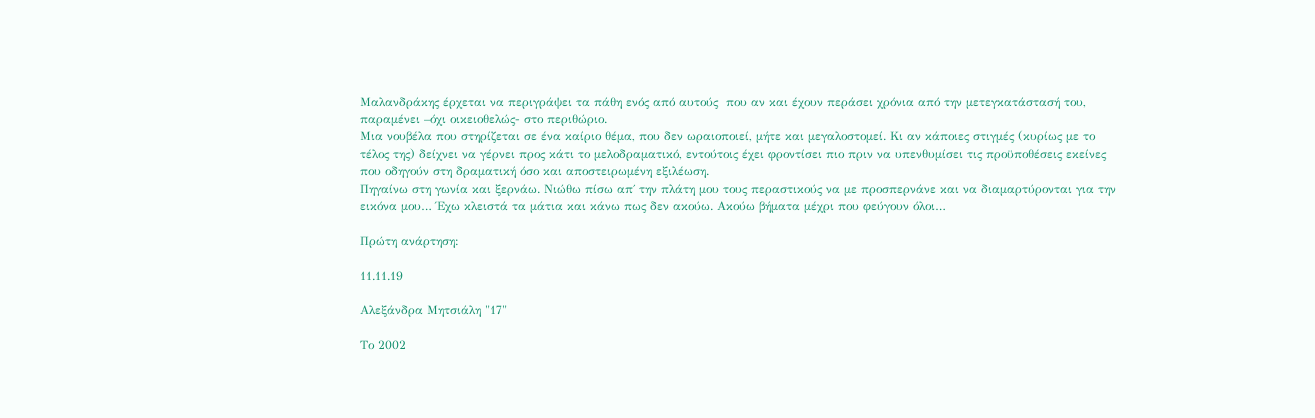Μαλανδράκης έρχεται να περιγράψει τα πάθη ενός από αυτούς  που αν και έχουν περάσει χρόνια από την μετεγκατάστασή του, παραμένει –όχι οικειοθελώς- στο περιθώριο.
Μια νουβέλα που στηρίζεται σε ένα καίριο θέμα, που δεν ωραιοποιεί, μήτε και μεγαλοστομεί. Κι αν κάποιες στιγμές (κυρίως με το τέλος της) δείχνει να γέρνει προς κάτι το μελοδραματικό, εντούτοις έχει φροντίσει πιο πριν να υπενθυμίσει τις προϋποθέσεις εκείνες που οδηγούν στη δραματική όσο και αποστειρωμένη εξιλέωση.
Πηγαίνω στη γωνία και ξερνάω. Νιώθω πίσω απ΄ την πλάτη μου τους περαστικούς να με προσπερνάνε και να διαμαρτύρονται για την εικόνα μου… Έχω κλειστά τα μάτια και κάνω πως δεν ακούω. Ακούω βήματα μέχρι που φεύγουν όλοι…

Πρώτη ανάρτηση:

11.11.19

Αλεξάνδρα Μητσιάλη "17"

Το 2002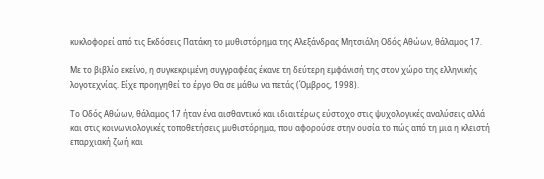κυκλοφορεί από τις Εκδόσεις Πατάκη το μυθιστόρημα της Αλεξάνδρας Μητσιάλη Οδός Αθώων, θάλαμος 17.

Με το βιβλίο εκείνο, η συγκεκριμένη συγγραφέας έκανε τη δεύτερη εμφάνισή της στον χώρο της ελληνικής λογοτεχνίας. Είχε προηγηθεί το έργο Θα σε μάθω να πετάς (Όμβρος, 1998).

Το Οδός Αθώων, θάλαμος 17 ήταν ένα αισθαντικό και ιδιαιτέρως εύστοχο στις ψυχολογικές αναλύσεις αλλά και στις κοινωνιολογικές τοποθετήσεις μυθιστόρημα, που αφορούσε στην ουσία το πώς από τη μια η κλειστή επαρχιακή ζωή και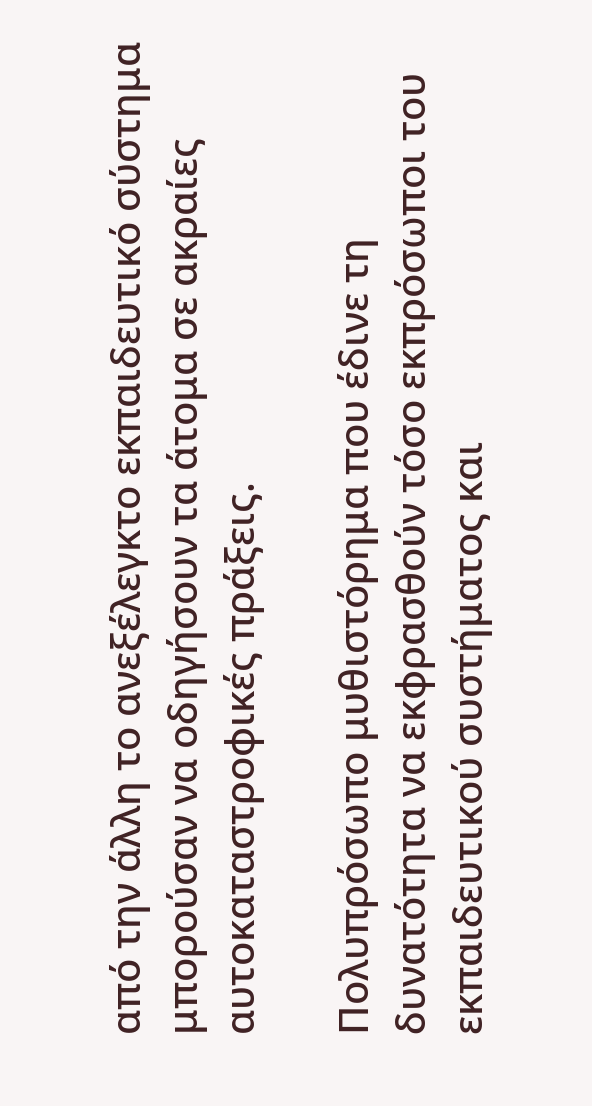από την άλλη το ανεξέλεγκτο εκπαιδευτικό σύστημα μπορούσαν να οδηγήσουν τα άτομα σε ακραίες αυτοκαταστροφικές πράξεις.

Πολυπρόσωπο μυθιστόρημα που έδινε τη δυνατότητα να εκφρασθούν τόσο εκπρόσωποι του εκπαιδευτικού συστήματος και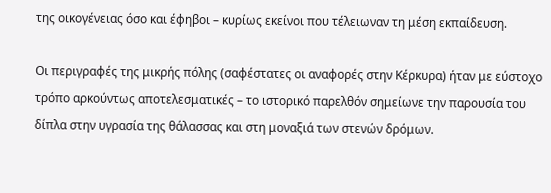της οικογένειας όσο και έφηβοι – κυρίως εκείνοι που τέλειωναν τη μέση εκπαίδευση.

Οι περιγραφές της μικρής πόλης (σαφέστατες οι αναφορές στην Κέρκυρα) ήταν με εύστοχο τρόπο αρκούντως αποτελεσματικές – το ιστορικό παρελθόν σημείωνε την παρουσία του δίπλα στην υγρασία της θάλασσας και στη μοναξιά των στενών δρόμων.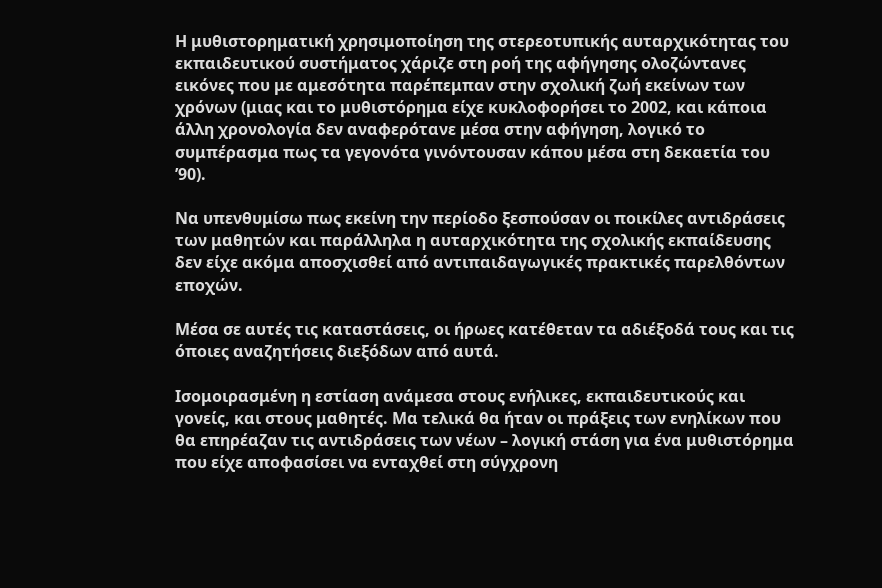Η μυθιστορηματική χρησιμοποίηση της στερεοτυπικής αυταρχικότητας του εκπαιδευτικού συστήματος χάριζε στη ροή της αφήγησης ολοζώντανες εικόνες που με αμεσότητα παρέπεμπαν στην σχολική ζωή εκείνων των χρόνων (μιας και το μυθιστόρημα είχε κυκλοφορήσει το 2002, και κάποια άλλη χρονολογία δεν αναφερότανε μέσα στην αφήγηση, λογικό το συμπέρασμα πως τα γεγονότα γινόντουσαν κάπου μέσα στη δεκαετία του ’90).

Να υπενθυμίσω πως εκείνη την περίοδο ξεσπούσαν οι ποικίλες αντιδράσεις των μαθητών και παράλληλα η αυταρχικότητα της σχολικής εκπαίδευσης δεν είχε ακόμα αποσχισθεί από αντιπαιδαγωγικές πρακτικές παρελθόντων εποχών.

Μέσα σε αυτές τις καταστάσεις, οι ήρωες κατέθεταν τα αδιέξοδά τους και τις όποιες αναζητήσεις διεξόδων από αυτά.

Ισομοιρασμένη η εστίαση ανάμεσα στους ενήλικες, εκπαιδευτικούς και γονείς, και στους μαθητές. Μα τελικά θα ήταν οι πράξεις των ενηλίκων που θα επηρέαζαν τις αντιδράσεις των νέων – λογική στάση για ένα μυθιστόρημα που είχε αποφασίσει να ενταχθεί στη σύγχρονη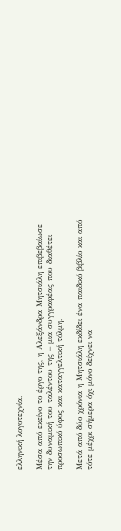ελληνική λογοτεχνία.

Μέσα από εκείνο το έργο της, η Αλεξάνδρα Μητσιάλη επιβεβαίωσε την δυναμική του ταλέντου της – μια συγγραφέας που διαθέτει προσωπικό ύφος και καταγγελτική τόλμη.

Μετά από δύο χρόνια η Μητσιάλη εκδίδει ένα παιδικό βιβλίο και από τότε μέχρι σήμερα όχι μόνο δείχνει να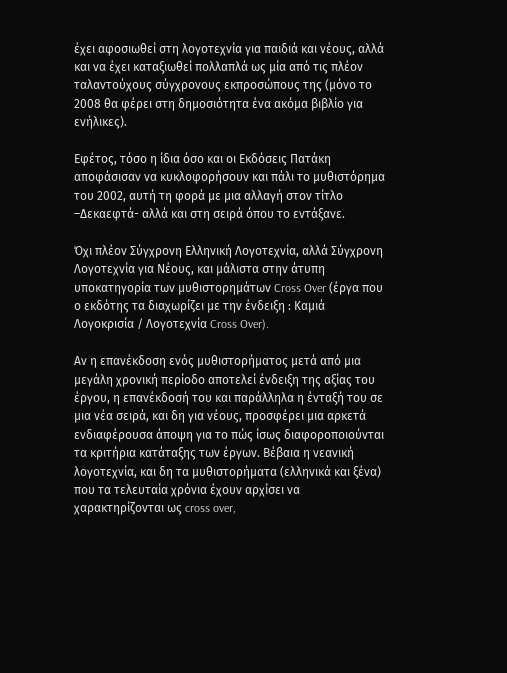έχει αφοσιωθεί στη λογοτεχνία για παιδιά και νέους, αλλά και να έχει καταξιωθεί πολλαπλά ως μία από τις πλέον ταλαντούχους σύγχρονους εκπροσώπους της (μόνο το 2008 θα φέρει στη δημοσιότητα ένα ακόμα βιβλίο για ενήλικες).

Εφέτος, τόσο η ίδια όσο και οι Εκδόσεις Πατάκη αποφάσισαν να κυκλοφορήσουν και πάλι το μυθιστόρημα του 2002, αυτή τη φορά με μια αλλαγή στον τίτλο –Δεκαεφτά- αλλά και στη σειρά όπου το εντάξανε.

Όχι πλέον Σύγχρονη Ελληνική Λογοτεχνία, αλλά Σύγχρονη Λογοτεχνία για Νέους, και μάλιστα στην άτυπη υποκατηγoρία των μυθιστορημάτων Cross Over (έργα που ο εκδότης τα διαχωρίζει με την ένδειξη : Καμιά Λογοκρισία / Λογοτεχνία Cross Over).

Αν η επανέκδοση ενός μυθιστορήματος μετά από μια μεγάλη χρονική περίοδο αποτελεί ένδειξη της αξίας του έργου, η επανέκδοσή του και παράλληλα η ένταξή του σε μια νέα σειρά, και δη για νέους, προσφέρει μια αρκετά ενδιαφέρουσα άποψη για το πώς ίσως διαφοροποιούνται τα κριτήρια κατάταξης των έργων. Βέβαια η νεανική λογοτεχνία, και δη τα μυθιστορήματα (ελληνικά και ξένα) που τα τελευταία χρόνια έχουν αρχίσει να χαρακτηρίζονται ως cross over,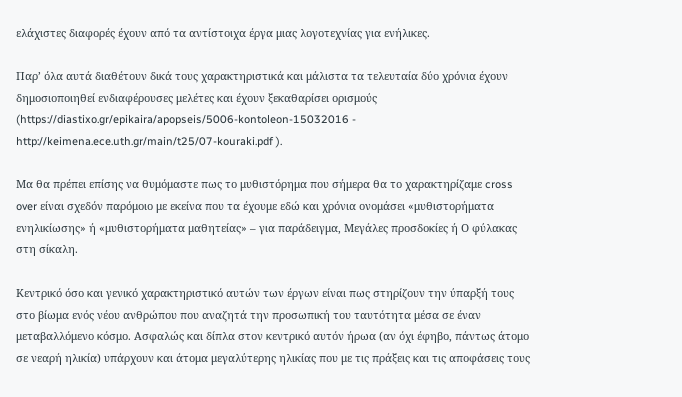ελάχιστες διαφορές έχουν από τα αντίστοιχα έργα μιας λογοτεχνίας για ενήλικες.

Παρ’ όλα αυτά διαθέτουν δικά τους χαρακτηριστικά και μάλιστα τα τελευταία δύο χρόνια έχουν δημοσιοποιηθεί ενδιαφέρουσες μελέτες και έχουν ξεκαθαρίσει ορισμούς (https://diastixo.gr/epikaira/apopseis/5006-kontoleon-15032016 - http://keimena.ece.uth.gr/main/t25/07-kouraki.pdf ).

Μα θα πρέπει επίσης να θυμόμαστε πως το μυθιστόρημα που σήμερα θα το χαρακτηρίζαμε cross over είναι σχεδόν παρόμοιο με εκείνα που τα έχουμε εδώ και χρόνια ονομάσει «μυθιστορήματα ενηλικίωσης» ή «μυθιστορήματα μαθητείας» – για παράδειγμα, Μεγάλες προσδοκίες ή Ο φύλακας στη σίκαλη.

Κεντρικό όσο και γενικό χαρακτηριστικό αυτών των έργων είναι πως στηρίζουν την ύπαρξή τους στο βίωμα ενός νέου ανθρώπου που αναζητά την προσωπική του ταυτότητα μέσα σε έναν μεταβαλλόμενο κόσμο. Ασφαλώς και δίπλα στον κεντρικό αυτόν ήρωα (αν όχι έφηβο, πάντως άτομο σε νεαρή ηλικία) υπάρχουν και άτομα μεγαλύτερης ηλικίας που με τις πράξεις και τις αποφάσεις τους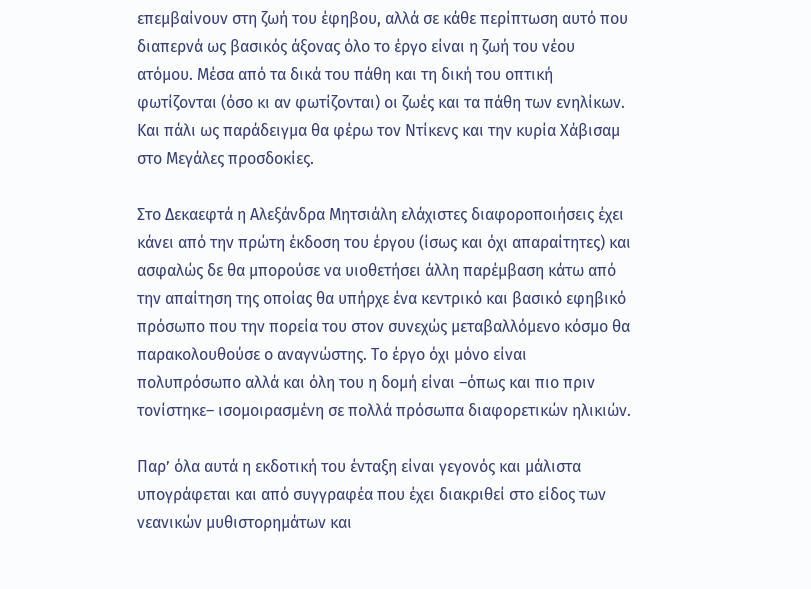επεμβαίνουν στη ζωή του έφηβου, αλλά σε κάθε περίπτωση αυτό που διαπερνά ως βασικός άξονας όλο το έργο είναι η ζωή του νέου ατόμου. Μέσα από τα δικά του πάθη και τη δική του οπτική φωτίζονται (όσο κι αν φωτίζονται) οι ζωές και τα πάθη των ενηλίκων. Και πάλι ως παράδειγμα θα φέρω τον Ντίκενς και την κυρία Χάβισαμ στο Μεγάλες προσδοκίες.

Στο Δεκαεφτά η Αλεξάνδρα Μητσιάλη ελάχιστες διαφοροποιήσεις έχει κάνει από την πρώτη έκδοση του έργου (ίσως και όχι απαραίτητες) και ασφαλώς δε θα μπορούσε να υιοθετήσει άλλη παρέμβαση κάτω από την απαίτηση της οποίας θα υπήρχε ένα κεντρικό και βασικό εφηβικό πρόσωπο που την πορεία του στον συνεχώς μεταβαλλόμενο κόσμο θα παρακολουθούσε ο αναγνώστης. Το έργο όχι μόνο είναι πολυπρόσωπο αλλά και όλη του η δομή είναι –όπως και πιο πριν τονίστηκε– ισομοιρασμένη σε πολλά πρόσωπα διαφορετικών ηλικιών.

Παρ’ όλα αυτά η εκδοτική του ένταξη είναι γεγονός και μάλιστα υπογράφεται και από συγγραφέα που έχει διακριθεί στο είδος των νεανικών μυθιστορημάτων και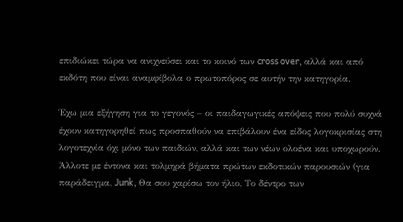επιδιώκει τώρα να ανιχνεύσει και το κοινό των cross over, αλλά και από εκδότη που είναι αναμφίβολα ο πρωτοπόρος σε αυτήν την κατηγορία.

Έχω μια εξήγηση για το γεγονός – οι παιδαγωγικές απόψεις που πολύ συχνά έχουν κατηγορηθεί πως προσπαθούν να επιβάλουν ένα είδος λογοκρισίας στη λογοτεχνία όχι μόνο των παιδιών, αλλά και των νέων ολοένα και υποχωρούν. Άλλοτε με έντονα και τολμηρά βήματα πρώτων εκδοτικών παρουσιών (για παράδειγμα, Junk, Θα σου χαρίσω τον ήλιο, Το δέντρο των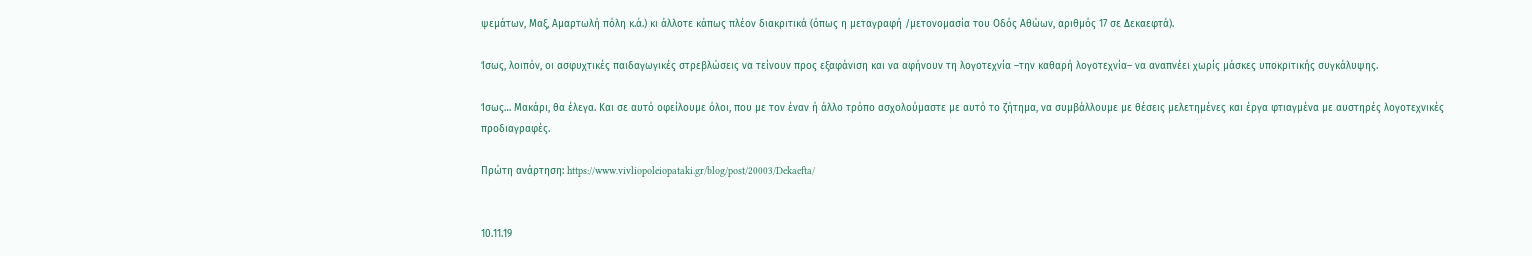ψεμάτων, Μαξ, Αμαρτωλή πόλη κ.ά.) κι άλλοτε κάπως πλέον διακριτικά (όπως η μεταγραφή /μετονομασία του Οδός Αθώων, αριθμός 17 σε Δεκαεφτά).

Ίσως, λοιπόν, οι ασφυχτικές παιδαγωγικές στρεβλώσεις να τείνουν προς εξαφάνιση και να αφήνουν τη λογοτεχνία –την καθαρή λογοτεχνία– να αναπνέει χωρίς μάσκες υποκριτικής συγκάλυψης.

Ίσως… Μακάρι, θα έλεγα. Και σε αυτό οφείλουμε όλοι, που με τον έναν ή άλλο τρόπο ασχολούμαστε με αυτό το ζήτημα, να συμβάλλουμε με θέσεις μελετημένες και έργα φτιαγμένα με αυστηρές λογοτεχνικές προδιαγραφές.

Πρώτη ανάρτηση: https://www.vivliopoleiopataki.gr/blog/post/20003/Dekaefta/


10.11.19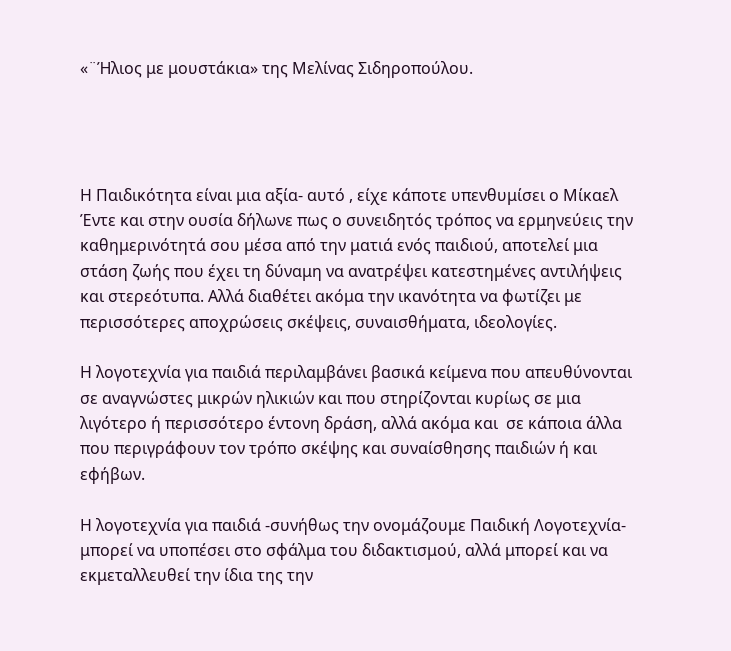«¨Ήλιος με μουστάκια» της Μελίνας Σιδηροπούλου.




Η Παιδικότητα είναι μια αξία- αυτό , είχε κάποτε υπενθυμίσει ο Μίκαελ Έντε και στην ουσία δήλωνε πως ο συνειδητός τρόπος να ερμηνεύεις την καθημερινότητά σου μέσα από την ματιά ενός παιδιού, αποτελεί μια στάση ζωής που έχει τη δύναμη να ανατρέψει κατεστημένες αντιλήψεις και στερεότυπα. Αλλά διαθέτει ακόμα την ικανότητα να φωτίζει με περισσότερες αποχρώσεις σκέψεις, συναισθήματα, ιδεολογίες.

Η λογοτεχνία για παιδιά περιλαμβάνει βασικά κείμενα που απευθύνονται σε αναγνώστες μικρών ηλικιών και που στηρίζονται κυρίως σε μια λιγότερο ή περισσότερο έντονη δράση, αλλά ακόμα και  σε κάποια άλλα που περιγράφουν τον τρόπο σκέψης και συναίσθησης παιδιών ή και εφήβων.

Η λογοτεχνία για παιδιά -συνήθως την ονομάζουμε Παιδική Λογοτεχνία- μπορεί να υποπέσει στο σφάλμα του διδακτισμού, αλλά μπορεί και να εκμεταλλευθεί την ίδια της την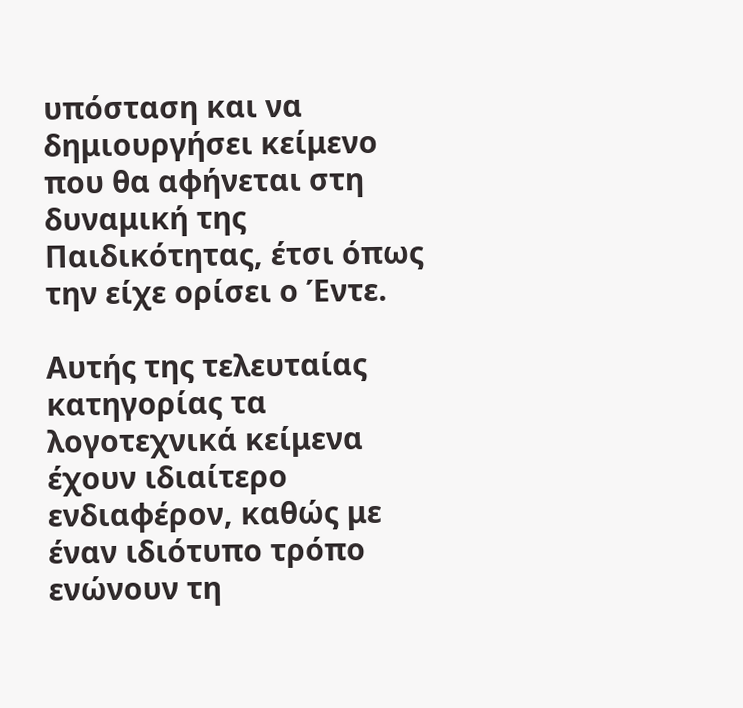υπόσταση και να δημιουργήσει κείμενο που θα αφήνεται στη δυναμική της Παιδικότητας, έτσι όπως την είχε ορίσει ο Έντε.

Αυτής της τελευταίας κατηγορίας τα λογοτεχνικά κείμενα έχουν ιδιαίτερο ενδιαφέρον, καθώς με έναν ιδιότυπο τρόπο ενώνουν τη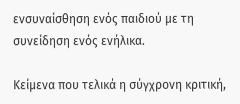ενσυναίσθηση ενός παιδιού με τη συνείδηση ενός ενήλικα.

Κείμενα που τελικά η σύγχρονη κριτική,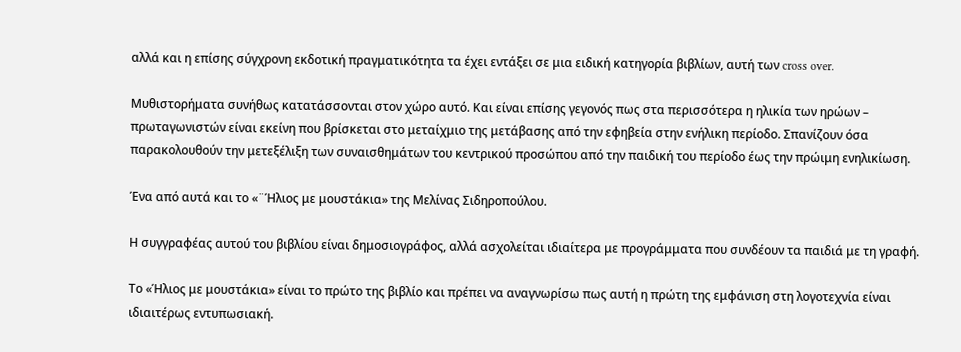αλλά και η επίσης σύγχρονη εκδοτική πραγματικότητα τα έχει εντάξει σε μια ειδική κατηγορία βιβλίων, αυτή των cross over.

Μυθιστορήματα συνήθως κατατάσσονται στον χώρο αυτό. Και είναι επίσης γεγονός πως στα περισσότερα η ηλικία των ηρώων – πρωταγωνιστών είναι εκείνη που βρίσκεται στο μεταίχμιο της μετάβασης από την εφηβεία στην ενήλικη περίοδο. Σπανίζουν όσα παρακολουθούν την μετεξέλιξη των συναισθημάτων του κεντρικού προσώπου από την παιδική του περίοδο έως την πρώιμη ενηλικίωση.

Ένα από αυτά και το «¨Ήλιος με μουστάκια» της Μελίνας Σιδηροπούλου.

Η συγγραφέας αυτού του βιβλίου είναι δημοσιογράφος, αλλά ασχολείται ιδιαίτερα με προγράμματα που συνδέουν τα παιδιά με τη γραφή.

Το «Ήλιος με μουστάκια» είναι το πρώτο της βιβλίο και πρέπει να αναγνωρίσω πως αυτή η πρώτη της εμφάνιση στη λογοτεχνία είναι ιδιαιτέρως εντυπωσιακή.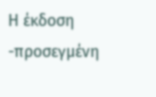Η έκδοση -προσεγμένη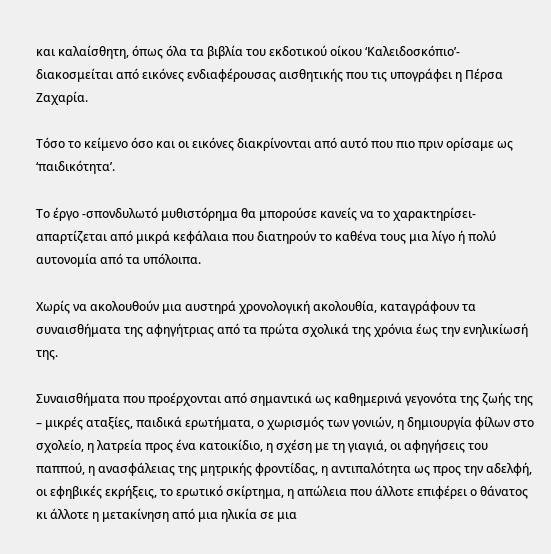και καλαίσθητη, όπως όλα τα βιβλία του εκδοτικού οίκου ‘Καλειδοσκόπιο’- διακοσμείται από εικόνες ενδιαφέρουσας αισθητικής που τις υπογράφει η Πέρσα Ζαχαρία.

Τόσο το κείμενο όσο και οι εικόνες διακρίνονται από αυτό που πιο πριν ορίσαμε ως ‘παιδικότητα’.

Το έργο -σπονδυλωτό μυθιστόρημα θα μπορούσε κανείς να το χαρακτηρίσει- απαρτίζεται από μικρά κεφάλαια που διατηρούν το καθένα τους μια λίγο ή πολύ αυτονομία από τα υπόλοιπα.

Χωρίς να ακολουθούν μια αυστηρά χρονολογική ακολουθία, καταγράφουν τα συναισθήματα της αφηγήτριας από τα πρώτα σχολικά της χρόνια έως την ενηλικίωσή της.

Συναισθήματα που προέρχονται από σημαντικά ως καθημερινά γεγονότα της ζωής της – μικρές αταξίες, παιδικά ερωτήματα, ο χωρισμός των γονιών, η δημιουργία φίλων στο σχολείο, η λατρεία προς ένα κατοικίδιο, η σχέση με τη γιαγιά, οι αφηγήσεις του παππού, η ανασφάλειας της μητρικής φροντίδας, η αντιπαλότητα ως προς την αδελφή, οι εφηβικές εκρήξεις, το ερωτικό σκίρτημα, η απώλεια που άλλοτε επιφέρει ο θάνατος κι άλλοτε η μετακίνηση από μια ηλικία σε μια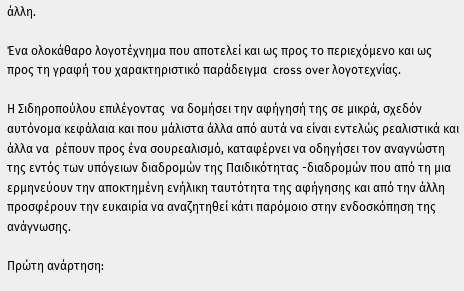άλλη.

Ένα ολοκάθαρο λογοτέχνημα που αποτελεί και ως προς το περιεχόμενο και ως προς τη γραφή του χαρακτηριστικό παράδειγμα  cross over λογοτεχνίας.

Η Σιδηροπούλου επιλέγοντας  να δομήσει την αφήγησή της σε μικρά, σχεδόν αυτόνομα κεφάλαια και που μάλιστα άλλα από αυτά να είναι εντελώς ρεαλιστικά και άλλα να  ρέπουν προς ένα σουρεαλισμό, καταφέρνει να οδηγήσει τον αναγνώστη της εντός των υπόγειων διαδρομών της Παιδικότητας -διαδρομών που από τη μια ερμηνεύουν την αποκτημένη ενήλικη ταυτότητα της αφήγησης και από την άλλη προσφέρουν την ευκαιρία να αναζητηθεί κάτι παρόμοιο στην ενδοσκόπηση της ανάγνωσης.

Πρώτη ανάρτηση: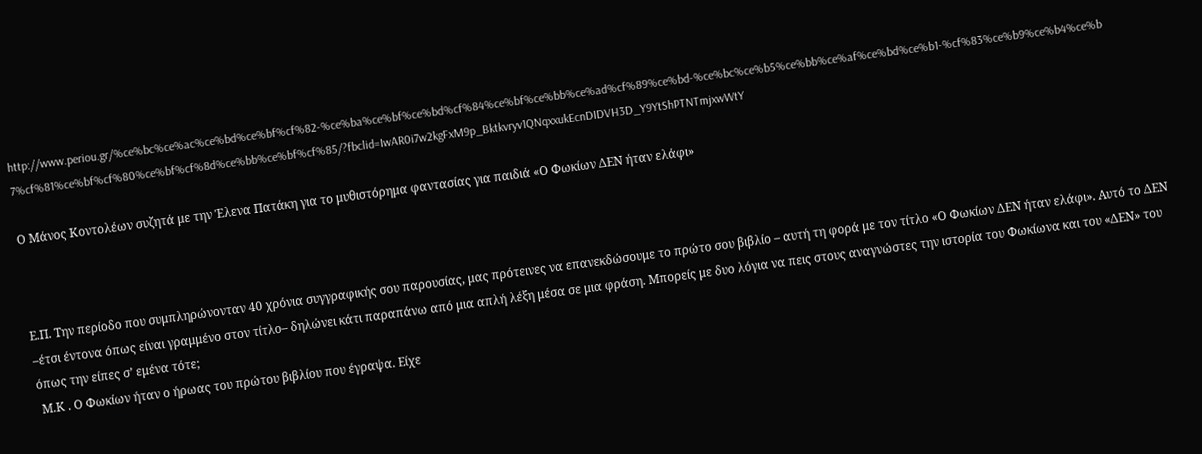http://www.periou.gr/%ce%bc%ce%ac%ce%bd%ce%bf%cf%82-%ce%ba%ce%bf%ce%bd%cf%84%ce%bf%ce%bb%ce%ad%cf%89%ce%bd-%ce%bc%ce%b5%ce%bb%ce%af%ce%bd%ce%b1-%cf%83%ce%b9%ce%b4%ce%b7%cf%81%ce%bf%cf%80%ce%bf%cf%8d%ce%bb%ce%bf%cf%85/?fbclid=IwAR0i7w2kgFxM9p_Bktkvryv1QNqxxukEcnDIDVH3D_Y9YtShPTNTmjxwWtY

Ο Μάνος Κοντολέων συζητά με την Έλενα Πατάκη για το μυθιστόρημα φαντασίας για παιδιά «Ο Φωκίων ΔΕΝ ήταν ελάφι»



Ε.Π. Την περίοδο που συμπληρώνονταν 40 χρόνια συγγραφικής σου παρουσίας, μας πρότεινες να επανεκδώσουμε το πρώτο σου βιβλίο – αυτή τη φορά με τον τίτλο «Ο Φωκίων ΔΕΝ ήταν ελάφι». Αυτό το ΔΕΝ –έτσι έντονα όπως είναι γραμμένο στον τίτλο– δηλώνει κάτι παραπάνω από μια απλή λέξη μέσα σε μια φράση. Μπορείς με δυο λόγια να πεις στους αναγνώστες την ιστορία του Φωκίωνα και του «ΔΕΝ» του όπως την είπες σ’ εμένα τότε;
 Μ.Κ . Ο Φωκίων ήταν ο ήρωας του πρώτου βιβλίου που έγραψα. Είχε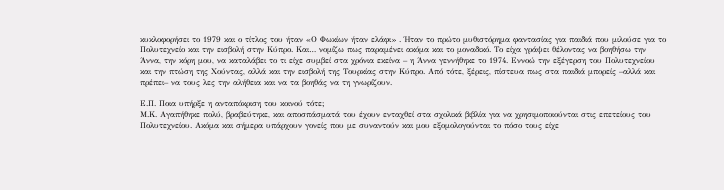κυκλοφορήσει το 1979 και ο τίτλος του ήταν «Ο Φωκίων ήταν ελάφι» . Ήταν το πρώτο μυθιστόρημα φαντασίας για παιδιά που μιλούσε για το Πολυτεχνείο και την εισβολή στην Κύπρο. Και… νομίζω πως παραμένει ακόμα και το μοναδικό. Το είχα γράψει θέλοντας να βοηθήσω την Άννα, την κόρη μου, να καταλάβει το τι είχε συμβεί στα χρόνια εκείνα – η Άννα γεννήθηκε το 1974. Εννοώ την εξέγερση του Πολυτεχνείου και την πτώση της Χούντας, αλλά και την εισβολή της Τουρκίας στην Κύπρο. Από τότε, ξέρεις, πίστευα πως στα παιδιά μπορείς –αλλά και πρέπει– να τους λες την αλήθεια και να τα βοηθάς να τη γνωρίζουν.

Ε.Π. Ποια υπήρξε η ανταπόκριση του κοινού τότε;
Μ.Κ. Αγαπήθηκε πολύ, βραβεύτηκε, και αποσπάσματά του έχουν ενταχθεί στα σχολικά βιβλία για να χρησιμοποιούνται στις επετείους του Πολυτεχνείου. Ακόμα και σήμερα υπάρχουν γονείς που με συναντούν και μου εξομολογούνται το πόσο τους είχε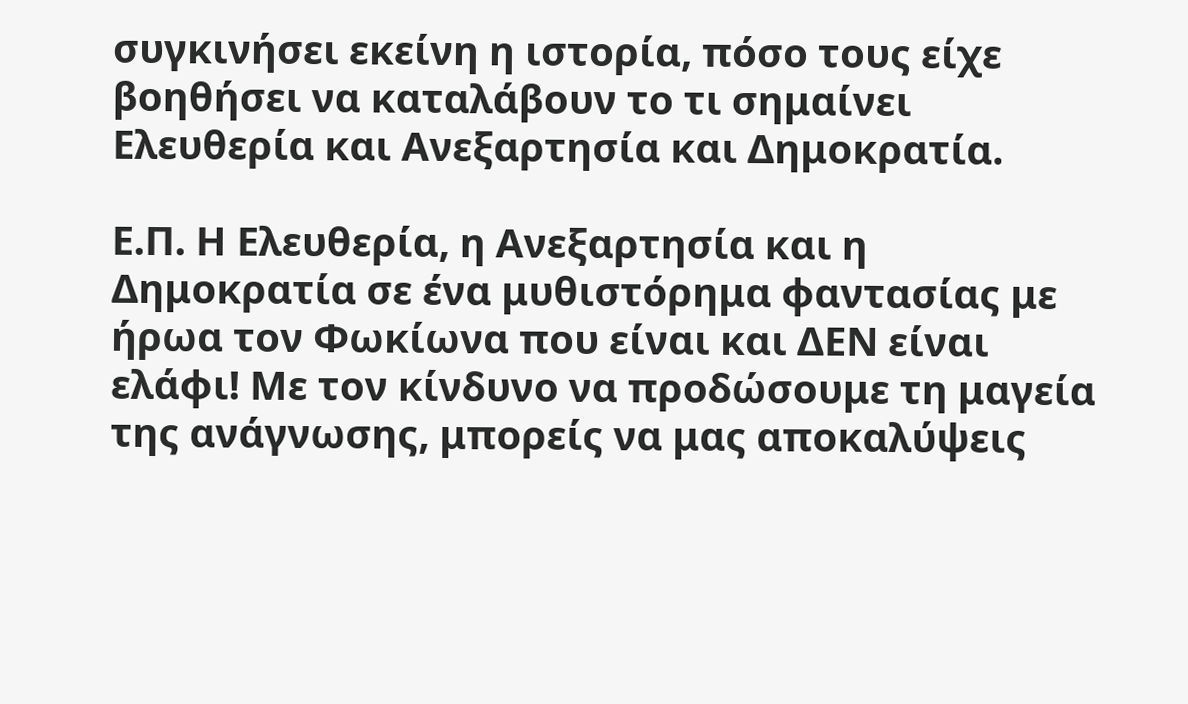συγκινήσει εκείνη η ιστορία, πόσο τους είχε βοηθήσει να καταλάβουν το τι σημαίνει Ελευθερία και Ανεξαρτησία και Δημοκρατία.

Ε.Π. Η Ελευθερία, η Ανεξαρτησία και η Δημοκρατία σε ένα μυθιστόρημα φαντασίας με ήρωα τον Φωκίωνα που είναι και ΔΕΝ είναι ελάφι! Με τον κίνδυνο να προδώσουμε τη μαγεία της ανάγνωσης, μπορείς να μας αποκαλύψεις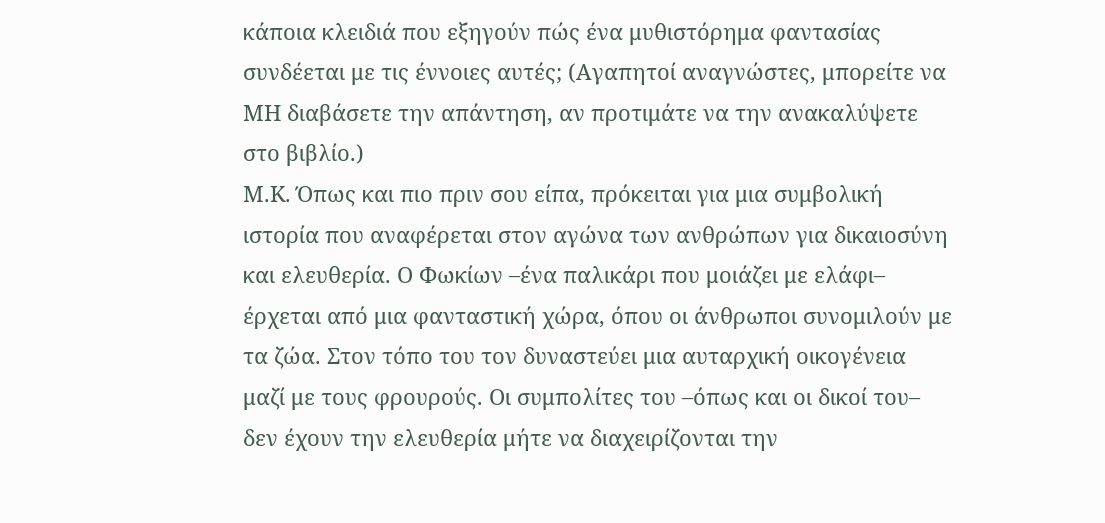κάποια κλειδιά που εξηγούν πώς ένα μυθιστόρημα φαντασίας συνδέεται με τις έννοιες αυτές; (Αγαπητοί αναγνώστες, μπορείτε να ΜΗ διαβάσετε την απάντηση, αν προτιμάτε να την ανακαλύψετε στο βιβλίο.)
M.K. Όπως και πιο πριν σου είπα, πρόκειται για μια συμβολική ιστορία που αναφέρεται στον αγώνα των ανθρώπων για δικαιοσύνη και ελευθερία. Ο Φωκίων –ένα παλικάρι που μοιάζει με ελάφι– έρχεται από μια φανταστική χώρα, όπου οι άνθρωποι συνομιλούν με τα ζώα. Στον τόπο του τον δυναστεύει μια αυταρχική οικογένεια μαζί με τους φρουρούς. Οι συμπολίτες του –όπως και οι δικοί του– δεν έχουν την ελευθερία μήτε να διαχειρίζονται την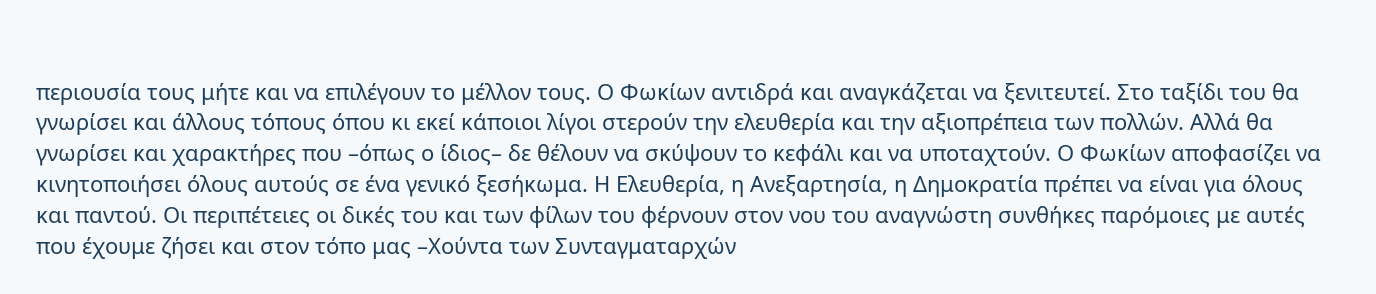περιουσία τους μήτε και να επιλέγουν το μέλλον τους. Ο Φωκίων αντιδρά και αναγκάζεται να ξενιτευτεί. Στο ταξίδι του θα γνωρίσει και άλλους τόπους όπου κι εκεί κάποιοι λίγοι στερούν την ελευθερία και την αξιοπρέπεια των πολλών. Αλλά θα γνωρίσει και χαρακτήρες που –όπως ο ίδιος– δε θέλουν να σκύψουν το κεφάλι και να υποταχτούν. Ο Φωκίων αποφασίζει να κινητοποιήσει όλους αυτούς σε ένα γενικό ξεσήκωμα. Η Ελευθερία, η Ανεξαρτησία, η Δημοκρατία πρέπει να είναι για όλους και παντού. Οι περιπέτειες οι δικές του και των φίλων του φέρνουν στον νου του αναγνώστη συνθήκες παρόμοιες με αυτές που έχουμε ζήσει και στον τόπο μας –Χούντα των Συνταγματαρχών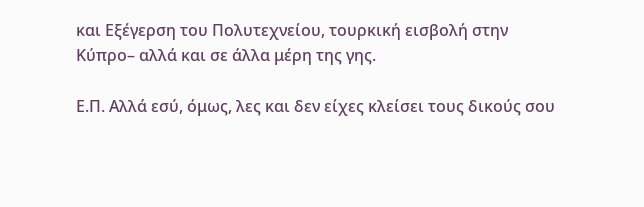και Εξέγερση του Πολυτεχνείου, τουρκική εισβολή στην Κύπρο– αλλά και σε άλλα μέρη της γης.

Ε.Π. Αλλά εσύ, όμως, λες και δεν είχες κλείσει τους δικούς σου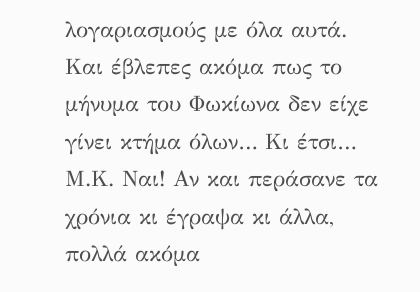λογαριασμούς με όλα αυτά. Και έβλεπες ακόμα πως το μήνυμα του Φωκίωνα δεν είχε γίνει κτήμα όλων… Κι έτσι…
Μ.Κ. Ναι! Αν και περάσανε τα χρόνια κι έγραψα κι άλλα, πολλά ακόμα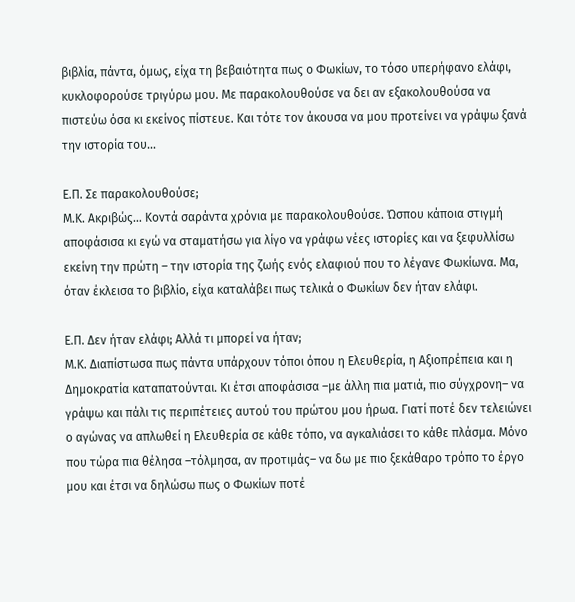βιβλία, πάντα, όμως, είχα τη βεβαιότητα πως ο Φωκίων, το τόσο υπερήφανο ελάφι, κυκλοφορούσε τριγύρω μου. Με παρακολουθούσε να δει αν εξακολουθούσα να πιστεύω όσα κι εκείνος πίστευε. Και τότε τον άκουσα να μου προτείνει να γράψω ξανά την ιστορία του…

Ε.Π. Σε παρακολουθούσε;
Μ.Κ. Ακριβώς… Κοντά σαράντα χρόνια με παρακολουθούσε. Ώσπου κάποια στιγμή αποφάσισα κι εγώ να σταματήσω για λίγο να γράφω νέες ιστορίες και να ξεφυλλίσω εκείνη την πρώτη – την ιστορία της ζωής ενός ελαφιού που το λέγανε Φωκίωνα. Μα, όταν έκλεισα το βιβλίο, είχα καταλάβει πως τελικά ο Φωκίων δεν ήταν ελάφι.

Ε.Π. Δεν ήταν ελάφι; Αλλά τι μπορεί να ήταν;
Μ.Κ. Διαπίστωσα πως πάντα υπάρχουν τόποι όπου η Ελευθερία, η Αξιοπρέπεια και η Δημοκρατία καταπατούνται. Κι έτσι αποφάσισα –με άλλη πια ματιά, πιο σύγχρονη– να γράψω και πάλι τις περιπέτειες αυτού του πρώτου μου ήρωα. Γιατί ποτέ δεν τελειώνει ο αγώνας να απλωθεί η Ελευθερία σε κάθε τόπο, να αγκαλιάσει το κάθε πλάσμα. Μόνο που τώρα πια θέλησα –τόλμησα, αν προτιμάς– να δω με πιο ξεκάθαρο τρόπο το έργο μου και έτσι να δηλώσω πως ο Φωκίων ποτέ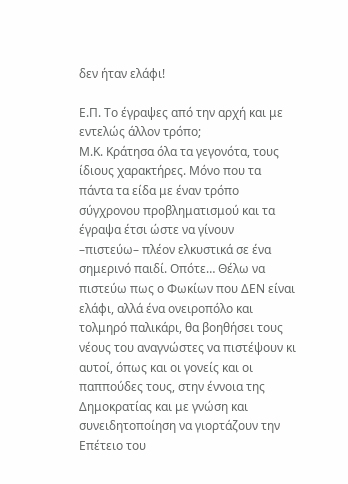δεν ήταν ελάφι!

Ε.Π. Το έγραψες από την αρχή και με εντελώς άλλον τρόπο;
Μ.Κ. Κράτησα όλα τα γεγονότα, τους ίδιους χαρακτήρες. Μόνο που τα πάντα τα είδα με έναν τρόπο σύγχρονου προβληματισμού και τα έγραψα έτσι ώστε να γίνουν –πιστεύω– πλέον ελκυστικά σε ένα σημερινό παιδί. Οπότε… Θέλω να πιστεύω πως ο Φωκίων που ΔΕΝ είναι ελάφι, αλλά ένα ονειροπόλο και τολμηρό παλικάρι, θα βοηθήσει τους νέους του αναγνώστες να πιστέψουν κι αυτοί, όπως και οι γονείς και οι παππούδες τους, στην έννοια της Δημοκρατίας και με γνώση και συνειδητοποίηση να γιορτάζουν την Επέτειο του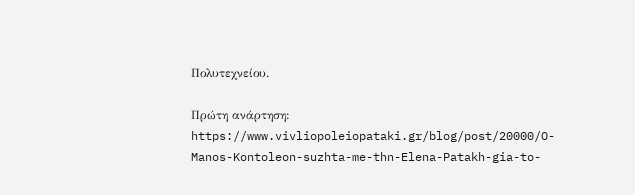Πολυτεχνείου.

Πρώτη ανάρτηση:
https://www.vivliopoleiopataki.gr/blog/post/20000/O-Manos-Kontoleon-suzhta-me-thn-Elena-Patakh-gia-to-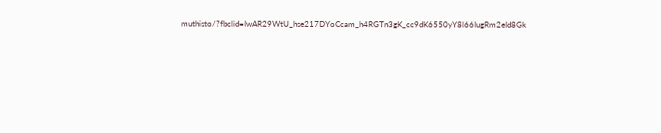muthisto/?fbclid=IwAR29WtU_hse217DYoCcam_h4RGTn3gK_cc9dK6550yY8l66IugRm2eId8Gk